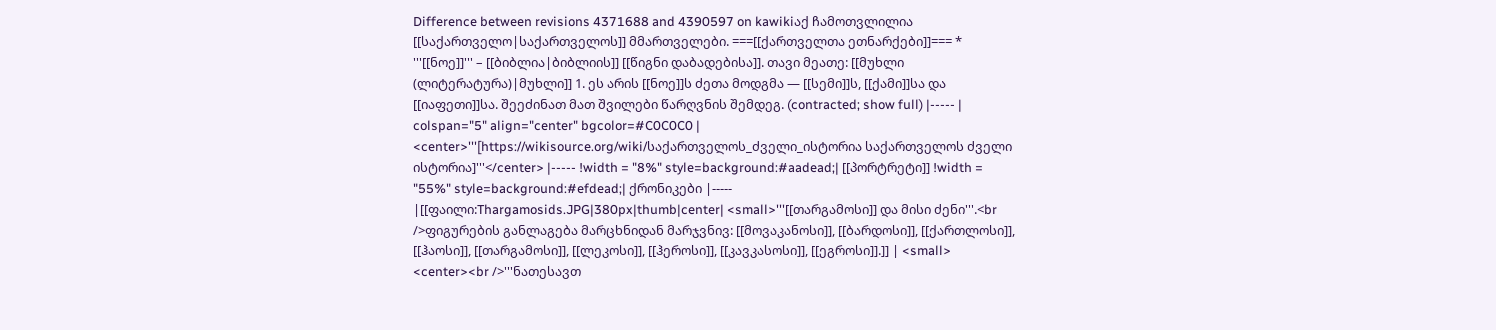Difference between revisions 4371688 and 4390597 on kawikiაქ ჩამოთვლილია [[საქართველო|საქართველოს]] მმართველები. ===[[ქართველთა ეთნარქები]]=== * '''[[ნოე]]''' – [[ბიბლია|ბიბლიის]] [[წიგნი დაბადებისა]]. თავი მეათე: [[მუხლი (ლიტერატურა)|მუხლი]] 1. ეს არის [[ნოე]]ს ძეთა მოდგმა — [[სემი]]ს, [[ქამი]]სა და [[იაფეთი]]სა. შეეძინათ მათ შვილები წარღვნის შემდეგ. (contracted; show full) |----- | colspan="5" align="center" bgcolor=#C0C0C0 | <center>'''[https://wikisource.org/wiki/საქართველოს_ძველი_ისტორია საქართველოს ძველი ისტორია]'''</center> |----- !width = "8%" style=background:#aadead;| [[პორტრეტი]] !width = "55%" style=background:#efdead;| ქრონიკები |----- |[[ფაილი:Thargamosids.JPG|380px|thumb|center| <small>'''[[თარგამოსი]] და მისი ძენი'''.<br />ფიგურების განლაგება მარცხნიდან მარჯვნივ: [[მოვაკანოსი]], [[ბარდოსი]], [[ქართლოსი]], [[ჰაოსი]], [[თარგამოსი]], [[ლეკოსი]], [[ჰეროსი]], [[კავკასოსი]], [[ეგროსი]].]] | <small> <center><br />'''ნათესავთ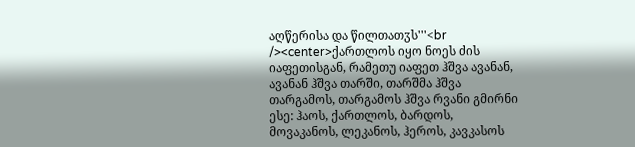აღწერისა და წილთათჳს'''<br /><center>ქართლოს იყო ნოეს ძის იაფეთისგან, რამეთუ იაფეთ ჰშვა ავანან, ავანან ჰშვა თარში, თარშმა ჰშვა თარგამოს, თარგამოს ჰშვა რვანი გმირნი ესე: ჰაოს, ქართლოს, ბარდოს, მოვაკანოს, ლეკანოს, ჰეროს, კავკასოს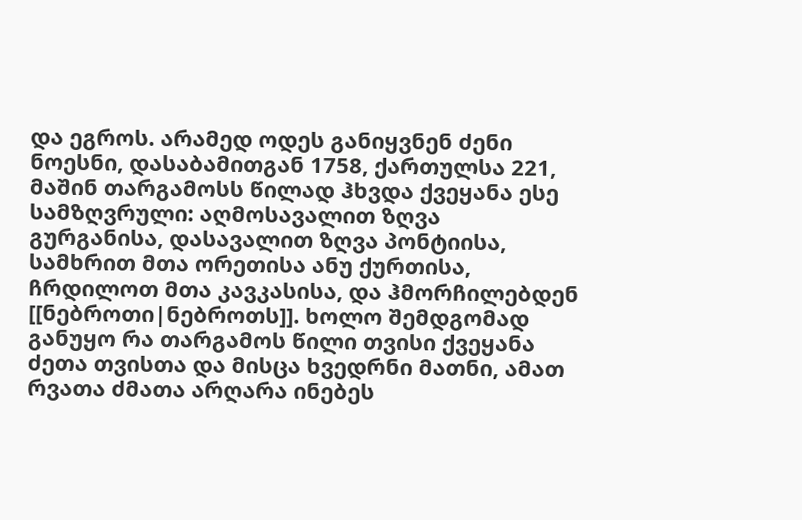და ეგროს. არამედ ოდეს განიყვნენ ძენი ნოესნი, დასაბამითგან 1758, ქართულსა 221, მაშინ თარგამოსს წილად ჰხვდა ქვეყანა ესე სამზღვრული: აღმოსავალით ზღვა გურგანისა, დასავალით ზღვა პონტიისა, სამხრით მთა ორეთისა ანუ ქურთისა, ჩრდილოთ მთა კავკასისა, და ჰმორჩილებდენ [[ნებროთი|ნებროთს]]. ხოლო შემდგომად განუყო რა თარგამოს წილი თვისი ქვეყანა ძეთა თვისთა და მისცა ხვედრნი მათნი, ამათ რვათა ძმათა არღარა ინებეს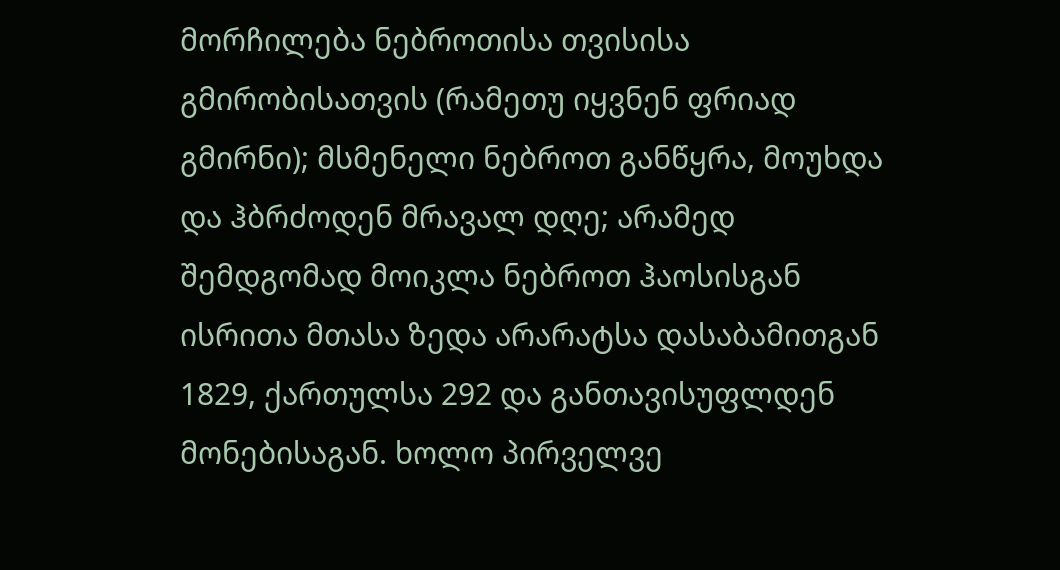მორჩილება ნებროთისა თვისისა გმირობისათვის (რამეთუ იყვნენ ფრიად გმირნი); მსმენელი ნებროთ განწყრა, მოუხდა და ჰბრძოდენ მრავალ დღე; არამედ შემდგომად მოიკლა ნებროთ ჰაოსისგან ისრითა მთასა ზედა არარატსა დასაბამითგან 1829, ქართულსა 292 და განთავისუფლდენ მონებისაგან. ხოლო პირველვე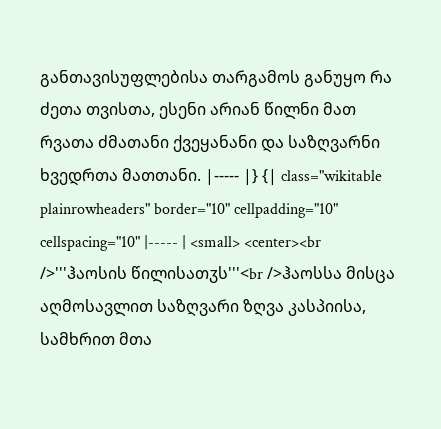განთავისუფლებისა თარგამოს განუყო რა ძეთა თვისთა, ესენი არიან წილნი მათ რვათა ძმათანი ქვეყანანი და საზღვარნი ხვედრთა მათთანი. |----- |} {| class="wikitable plainrowheaders" border="10" cellpadding="10" cellspacing="10" |----- | <small> <center><br />'''ჰაოსის წილისათჳს'''<br />ჰაოსსა მისცა აღმოსავლით საზღვარი ზღვა კასპიისა, სამხრით მთა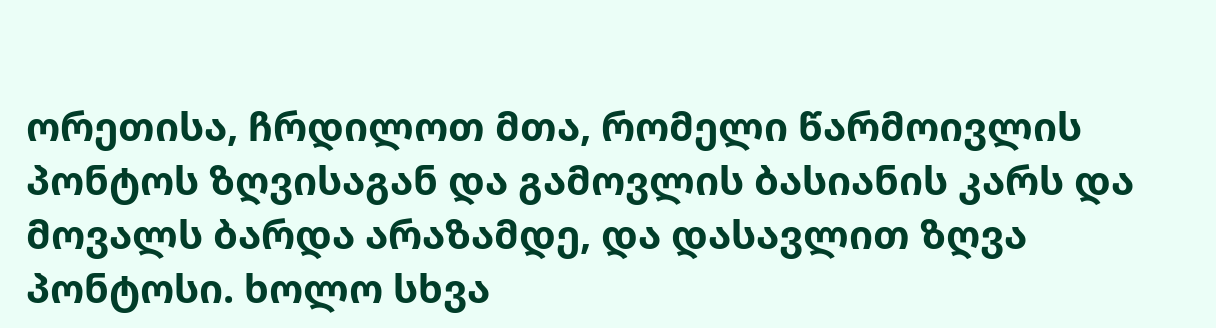ორეთისა, ჩრდილოთ მთა, რომელი წარმოივლის პონტოს ზღვისაგან და გამოვლის ბასიანის კარს და მოვალს ბარდა არაზამდე, და დასავლით ზღვა პონტოსი. ხოლო სხვა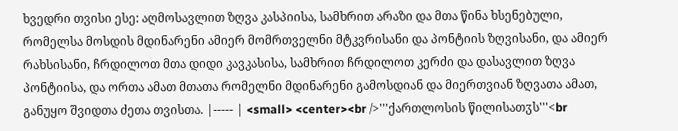ხვედრი თვისი ესე: აღმოსავლით ზღვა კასპიისა, სამხრით არაზი და მთა წინა ხსენებული, რომელსა მოსდის მდინარენი ამიერ მომრთველნი მტკვრისანი და პონტიის ზღვისანი, და ამიერ რახსისანი, ჩრდილოთ მთა დიდი კავკასისა, სამხრით ჩრდილოთ კერძი და დასავლით ზღვა პონტიისა, და ორთა ამათ მთათა რომელნი მდინარენი გამოსდიან და მიერთვიან ზღვათა ამათ, განუყო შვიდთა ძეთა თვისთა. |----- | <small> <center><br />'''ქართლოსის წილისათჳს'''<br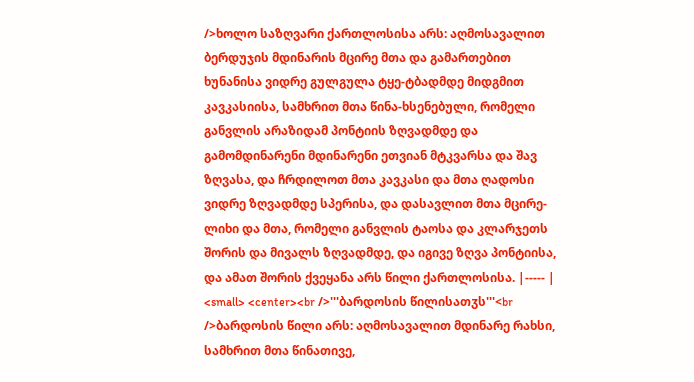/>ხოლო საზღვარი ქართლოსისა არს: აღმოსავალით ბერდუჯის მდინარის მცირე მთა და გამართებით ხუნანისა ვიდრე გულგულა ტყე-ტბადმდე მიდგმით კავკასიისა, სამხრით მთა წინა-ხსენებული, რომელი განვლის არაზიდამ პონტიის ზღვადმდე და გამომდინარენი მდინარენი ეთვიან მტკვარსა და შავ ზღვასა, და ჩრდილოთ მთა კავკასი და მთა ღადოსი ვიდრე ზღვადმდე სპერისა, და დასავლით მთა მცირე-ლიხი და მთა, რომელი განვლის ტაოსა და კლარჯეთს შორის და მივალს ზღვადმდე, და იგივე ზღვა პონტიისა, და ამათ შორის ქვეყანა არს წილი ქართლოსისა. |----- | <small> <center><br />'''ბარდოსის წილისათჳს'''<br />ბარდოსის წილი არს: აღმოსავალით მდინარე რახსი, სამხრით მთა წინათივე,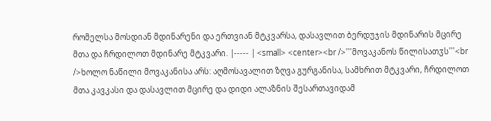რომელსა მოსდიან მდინარენი და ერთვიან მტკვარსა, დასავლით ბერდუჯის მდინარის მცირე მთა და ჩრდილოთ მდინარე მტკვარი. |----- | <small> <center><br />'''მოვაკანოს წილისათჳს'''<br />ხოლო ნაწილი მოვაკანისა არს: აღმოსავალით ზღვა გურგანისა, სამხრით მტკვარი, ჩრდილოთ მთა კავკასი და დასავლით მცირე და დიდი ალაზნის შესართავიდამ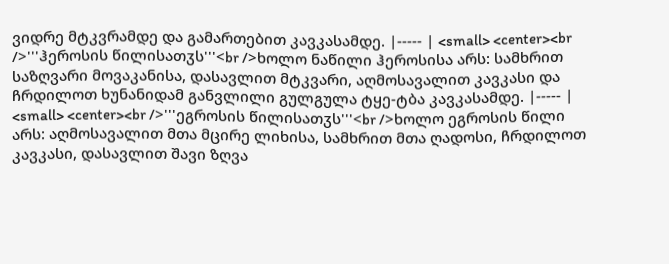ვიდრე მტკვრამდე და გამართებით კავკასამდე. |----- | <small> <center><br />'''ჰეროსის წილისათჳს'''<br />ხოლო ნაწილი ჰეროსისა არს: სამხრით საზღვარი მოვაკანისა, დასავლით მტკვარი, აღმოსავალით კავკასი და ჩრდილოთ ხუნანიდამ განვლილი გულგულა ტყე-ტბა კავკასამდე. |----- | <small> <center><br />'''ეგროსის წილისათჳს'''<br />ხოლო ეგროსის წილი არს: აღმოსავალით მთა მცირე ლიხისა, სამხრით მთა ღადოსი, ჩრდილოთ კავკასი, დასავლით შავი ზღვა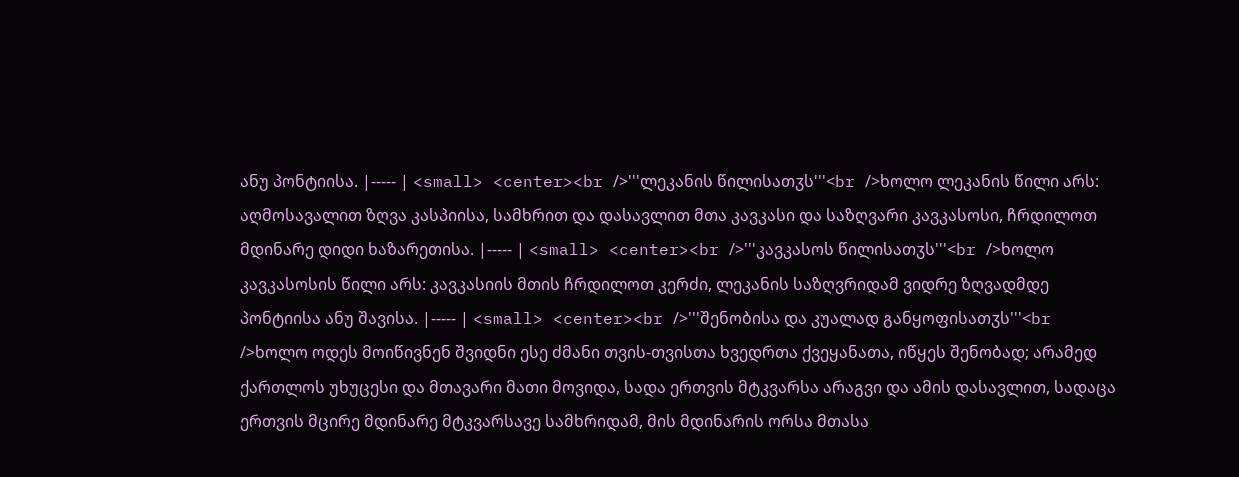ანუ პონტიისა. |----- | <small> <center><br />'''ლეკანის წილისათჳს'''<br />ხოლო ლეკანის წილი არს: აღმოსავალით ზღვა კასპიისა, სამხრით და დასავლით მთა კავკასი და საზღვარი კავკასოსი, ჩრდილოთ მდინარე დიდი ხაზარეთისა. |----- | <small> <center><br />'''კავკასოს წილისათჳს'''<br />ხოლო კავკასოსის წილი არს: კავკასიის მთის ჩრდილოთ კერძი, ლეკანის საზღვრიდამ ვიდრე ზღვადმდე პონტიისა ანუ შავისა. |----- | <small> <center><br />'''შენობისა და კუალად განყოფისათჳს'''<br />ხოლო ოდეს მოიწივნენ შვიდნი ესე ძმანი თვის-თვისთა ხვედრთა ქვეყანათა, იწყეს შენობად; არამედ ქართლოს უხუცესი და მთავარი მათი მოვიდა, სადა ერთვის მტკვარსა არაგვი და ამის დასავლით, სადაცა ერთვის მცირე მდინარე მტკვარსავე სამხრიდამ, მის მდინარის ორსა მთასა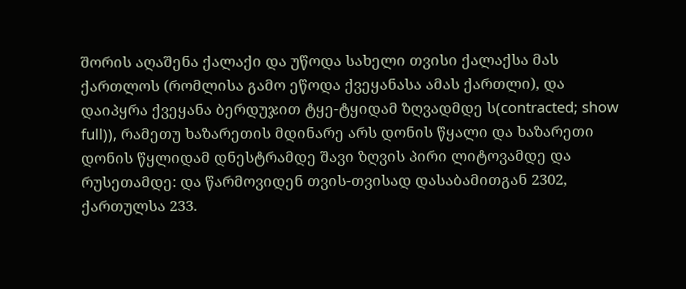შორის აღაშენა ქალაქი და უწოდა სახელი თვისი ქალაქსა მას ქართლოს (რომლისა გამო ეწოდა ქვეყანასა ამას ქართლი), და დაიპყრა ქვეყანა ბერდუჯით ტყე-ტყიდამ ზღვადმდე ს(contracted; show full)), რამეთუ ხაზარეთის მდინარე არს დონის წყალი და ხაზარეთი დონის წყლიდამ დნესტრამდე შავი ზღვის პირი ლიტოვამდე და რუსეთამდე: და წარმოვიდენ თვის-თვისად დასაბამითგან 2302, ქართულსა 233.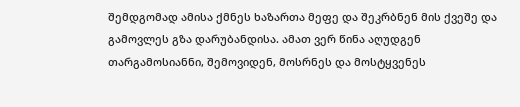შემდგომად ამისა ქმნეს ხაზართა მეფე და შეკრბნენ მის ქვეშე და გამოვლეს გზა დარუბანდისა. ამათ ვერ წინა აღუდგენ თარგამოსიანნი, შემოვიდენ, მოსრნეს და მოსტყვენეს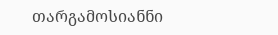თარგამოსიანნი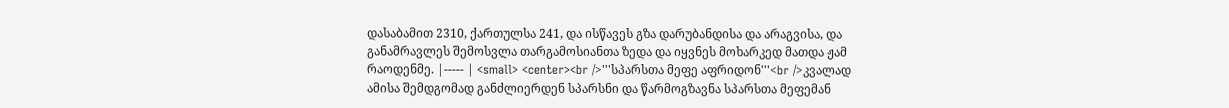დასაბამით 2310, ქართულსა 241, და ისწავეს გზა დარუბანდისა და არაგვისა, და განამრავლეს შემოსვლა თარგამოსიანთა ზედა და იყვნეს მოხარკედ მათდა ჟამ რაოდენმე. |----- | <small> <center><br />'''სპარსთა მეფე აფრიდონ'''<br />კვალად ამისა შემდგომად განძლიერდენ სპარსნი და წარმოგზავნა სპარსთა მეფემან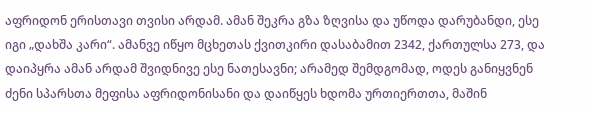აფრიდონ ერისთავი თვისი არდამ. ამან შეკრა გზა ზღვისა და უწოდა დარუბანდი, ესე იგი „დახშა კარი“. ამანვე იწყო მცხეთას ქვითკირი დასაბამით 2342, ქართულსა 273, და დაიპყრა ამან არდამ შვიდნივე ესე ნათესავნი; არამედ შემდგომად, ოდეს განიყვნენ ძენი სპარსთა მეფისა აფრიდონისანი და დაიწყეს ხდომა ურთიერთთა, მაშინ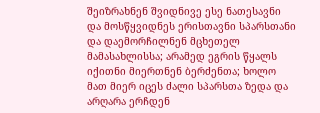შეიზრახნენ შვიდნივე ესე ნათესავნი და მოსწყვიდნეს ერისთავნი სპარსთანი და დაემორჩილნენ მცხეთელ მამასახლისსა; არამედ ეგრის წყალს იქითნი მიერთნენ ბერძენთა; ხოლო მათ მიერ იცეს ძალი სპარსთა ზედა და არღარა ერჩდენ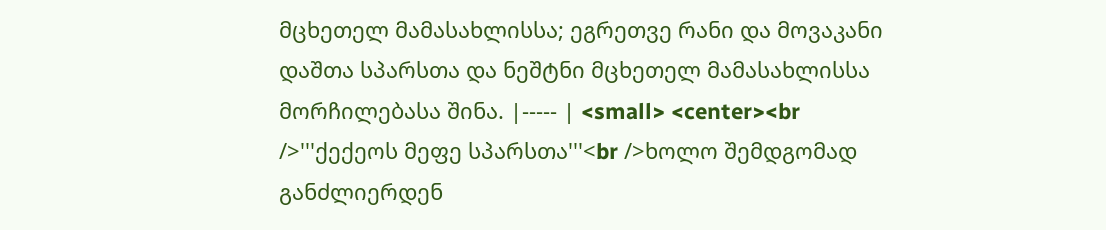მცხეთელ მამასახლისსა; ეგრეთვე რანი და მოვაკანი დაშთა სპარსთა და ნეშტნი მცხეთელ მამასახლისსა მორჩილებასა შინა. |----- | <small> <center><br />'''ქექეოს მეფე სპარსთა'''<br />ხოლო შემდგომად განძლიერდენ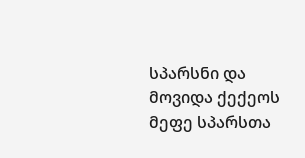სპარსნი და მოვიდა ქექეოს მეფე სპარსთა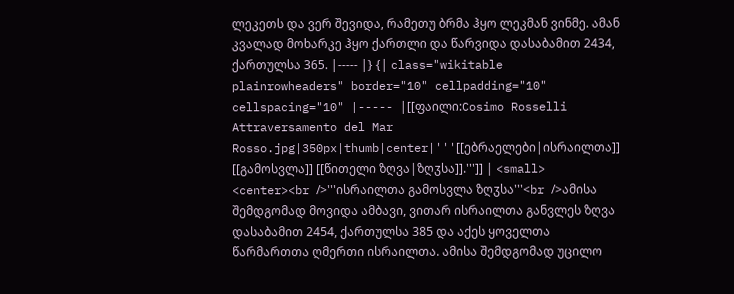ლეკეთს და ვერ შევიდა, რამეთუ ბრმა ჰყო ლეკმან ვინმე. ამან კვალად მოხარკე ჰყო ქართლი და წარვიდა დასაბამით 2434, ქართულსა 365. |----- |} {| class="wikitable plainrowheaders" border="10" cellpadding="10" cellspacing="10" |----- |[[ფაილი:Cosimo Rosselli Attraversamento del Mar Rosso.jpg|350px|thumb|center|'''[[ებრაელები|ისრაილთა]] [[გამოსვლა]] [[წითელი ზღვა|ზღჳსა]].''']] | <small> <center><br />'''ისრაილთა გამოსვლა ზღჳსა'''<br />ამისა შემდგომად მოვიდა ამბავი, ვითარ ისრაილთა განვლეს ზღვა დასაბამით 2454, ქართულსა 385 და აქეს ყოველთა წარმართთა ღმერთი ისრაილთა. ამისა შემდგომად უცილო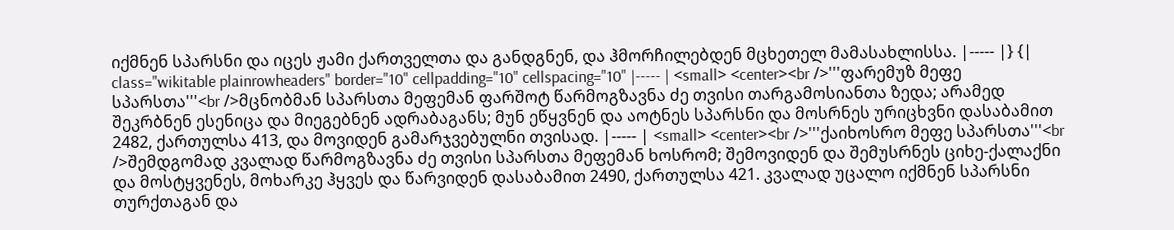იქმნენ სპარსნი და იცეს ჟამი ქართველთა და განდგნენ, და ჰმორჩილებდენ მცხეთელ მამასახლისსა. |----- |} {| class="wikitable plainrowheaders" border="10" cellpadding="10" cellspacing="10" |----- | <small> <center><br />'''ფარემუზ მეფე სპარსთა'''<br />მცნობმან სპარსთა მეფემან ფარშოტ წარმოგზავნა ძე თვისი თარგამოსიანთა ზედა; არამედ შეკრბნენ ესენიცა და მიეგებნენ ადრაბაგანს; მუნ ეწყვნენ და აოტნეს სპარსნი და მოსრნეს ურიცხვნი დასაბამით 2482, ქართულსა 413, და მოვიდენ გამარჯვებულნი თვისად. |----- | <small> <center><br />'''ქაიხოსრო მეფე სპარსთა'''<br />შემდგომად კვალად წარმოგზავნა ძე თვისი სპარსთა მეფემან ხოსრომ; შემოვიდენ და შემუსრნეს ციხე-ქალაქნი და მოსტყვენეს, მოხარკე ჰყვეს და წარვიდენ დასაბამით 2490, ქართულსა 421. კვალად უცალო იქმნენ სპარსნი თურქთაგან და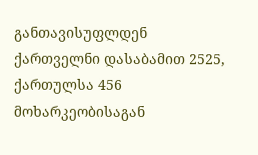განთავისუფლდენ ქართველნი დასაბამით 2525, ქართულსა 456 მოხარკეობისაგან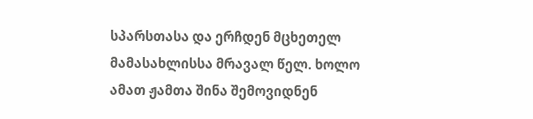სპარსთასა და ერჩდენ მცხეთელ მამასახლისსა მრავალ წელ. ხოლო ამათ ჟამთა შინა შემოვიდნენ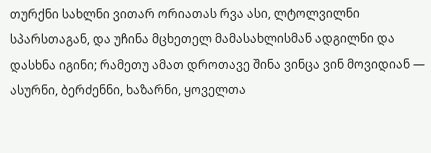თურქნი სახლნი ვითარ ორიათას რვა ასი, ლტოლვილნი სპარსთაგან, და უჩინა მცხეთელ მამასახლისმან ადგილნი და დასხნა იგინი; რამეთუ ამათ დროთავე შინა ვინცა ვინ მოვიდიან — ასურნი, ბერძენნი, ხაზარნი, ყოველთა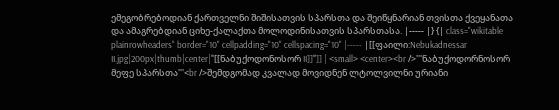ემეგობრებოდიან ქართველნი შიშისათვის სპარსთა და შეიწყნარიან თვისთა ქვეყანათა და ამაგრებდიან ციხე-ქალაქთა მოლოდინისათვის სპარსთასა. |----- |} {| class="wikitable plainrowheaders" border="10" cellpadding="10" cellspacing="10" |----- |[[ფაილი:Nebukadnessar II.jpg|200px|thumb|center|'''[[ნაბუქოდონოსორ II]]''']] | <small> <center><br />'''ნაბუქოდორნოსორ მეფე სპარსთა'''<br />შემდგომად კვალად მოვიდნენ ლტოლვილნი ურიანი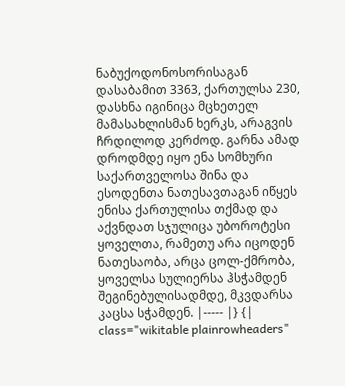ნაბუქოდონოსორისაგან დასაბამით 3363, ქართულსა 230, დასხნა იგინიცა მცხეთელ მამასახლისმან ხერკს, არაგვის ჩრდილოდ კერძოდ. გარნა ამად დროდმდე იყო ენა სომხური საქართველოსა შინა და ესოდენთა ნათესავთაგან იწყეს ენისა ქართულისა თქმად და აქვნდათ სჯულიცა უბოროტესი ყოველთა, რამეთუ არა იცოდენ ნათესაობა, არცა ცოლ-ქმრობა, ყოველსა სულიერსა ჰსჭამდენ შეგინებულისადმდე, მკვდარსა კაცსა სჭამდენ. |----- |} {| class="wikitable plainrowheaders"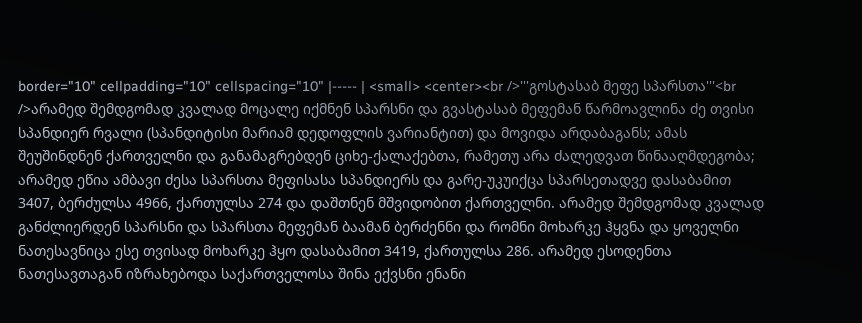border="10" cellpadding="10" cellspacing="10" |----- | <small> <center><br />'''გოსტასაბ მეფე სპარსთა'''<br />არამედ შემდგომად კვალად მოცალე იქმნენ სპარსნი და გვასტასაბ მეფემან წარმოავლინა ძე თვისი სპანდიერ რვალი (სპანდიტისი მარიამ დედოფლის ვარიანტით) და მოვიდა არდაბაგანს; ამას შეუშინდნენ ქართველნი და განამაგრებდენ ციხე-ქალაქებთა, რამეთუ არა ძალედვათ წინააღმდეგობა; არამედ ეწია ამბავი ძესა სპარსთა მეფისასა სპანდიერს და გარე-უკუიქცა სპარსეთადვე დასაბამით 3407, ბერძულსა 4966, ქართულსა 274 და დაშთნენ მშვიდობით ქართველნი. არამედ შემდგომად კვალად განძლიერდენ სპარსნი და სპარსთა მეფემან ბაამან ბერძენნი და რომნი მოხარკე ჰყვნა და ყოველნი ნათესავნიცა ესე თვისად მოხარკე ჰყო დასაბამით 3419, ქართულსა 286. არამედ ესოდენთა ნათესავთაგან იზრახებოდა საქართველოსა შინა ექვსნი ენანი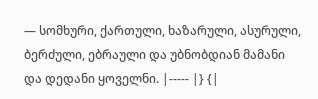— სომხური, ქართული, ხაზარული, ასურული, ბერძული, ებრაული და უბნობდიან მამანი და დედანი ყოველნი. |----- |} {|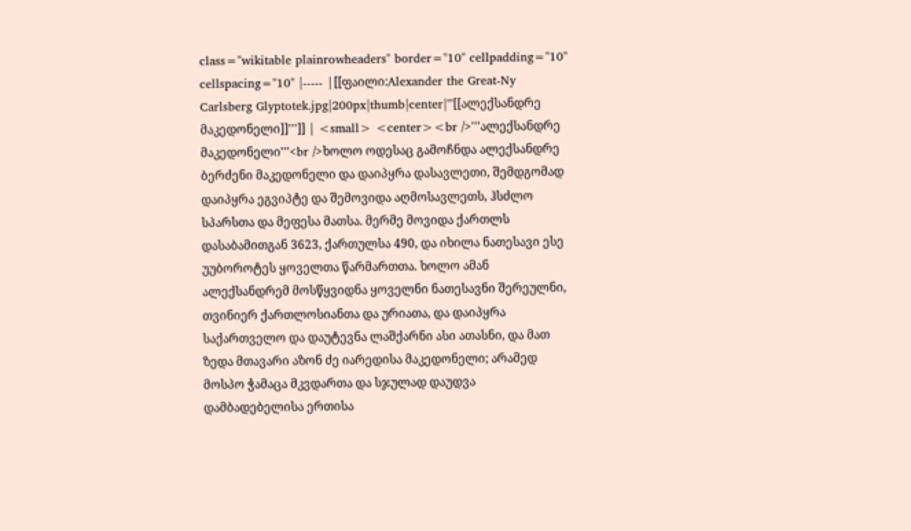class="wikitable plainrowheaders" border="10" cellpadding="10" cellspacing="10" |----- |[[ფაილი:Alexander the Great-Ny Carlsberg Glyptotek.jpg|200px|thumb|center|'''[[ალექსანდრე მაკედონელი]]''']] | <small> <center><br />'''ალექსანდრე მაკედონელი'''<br />ხოლო ოდესაც გამოჩნდა ალექსანდრე ბერძენი მაკედონელი და დაიპყრა დასავლეთი, შემდგომად დაიპყრა ეგვიპტე და შემოვიდა აღმოსავლეთს, ჰსძლო სპარსთა და მეფესა მათსა. მერმე მოვიდა ქართლს დასაბამითგან 3623, ქართულსა 490, და იხილა ნათესავი ესე უუბოროტეს ყოველთა წარმართთა. ხოლო ამან ალექსანდრემ მოსწყვიდნა ყოველნი ნათესავნი შერეულნი, თვინიერ ქართლოსიანთა და ურიათა, და დაიპყრა საქართველო და დაუტევნა ლაშქარნი ასი ათასნი, და მათ ზედა მთავარი აზონ ძე იარედისა მაკედონელი; არამედ მოსპო ჭამაცა მკვდართა და სჯულად დაუდვა დამბადებელისა ერთისა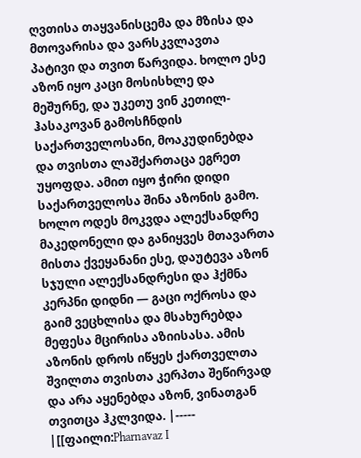ღვთისა თაყვანისცემა და მზისა და მთოვარისა და ვარსკვლავთა პატივი და თვით წარვიდა. ხოლო ესე აზონ იყო კაცი მოსისხლე და მეშურნე, და უკეთუ ვინ კეთილ-ჰასაკოვან გამოსჩნდის საქართველოსანი, მოაკუდინებდა და თვისთა ლაშქართაცა ეგრეთ უყოფდა. ამით იყო ჭირი დიდი საქართველოსა შინა აზონის გამო. ხოლო ოდეს მოკვდა ალექსანდრე მაკედონელი და განიყვეს მთავართა მისთა ქვეყანანი ესე, დაუტევა აზონ სჯული ალექსანდრესი და ჰქმნა კერპნი დიდნი — გაცი ოქროსა და გაიმ ვეცხლისა და მსახურებდა მეფესა მცირისა აზიისასა. ამის აზონის დროს იწყეს ქართველთა შვილთა თვისთა კერპთა შეწირვად და არა აყენებდა აზონ, ვინათგან თვითცა ჰკლვიდა. |----- |[[ფაილი:Pharnavaz I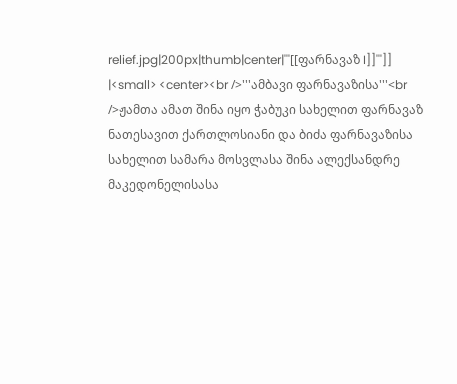relief.jpg|200px|thumb|center|'''[[ფარნავაზ I]]''']] |<small> <center><br />'''ამბავი ფარნავაზისა'''<br />ჟამთა ამათ შინა იყო ჭაბუკი სახელით ფარნავაზ ნათესავით ქართლოსიანი და ბიძა ფარნავაზისა სახელით სამარა მოსვლასა შინა ალექსანდრე მაკედონელისასა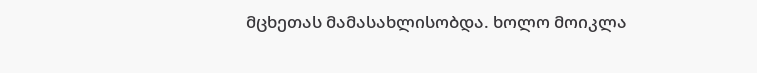მცხეთას მამასახლისობდა. ხოლო მოიკლა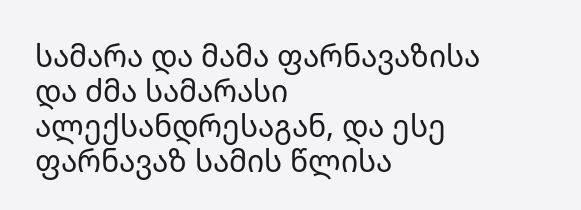სამარა და მამა ფარნავაზისა და ძმა სამარასი ალექსანდრესაგან, და ესე ფარნავაზ სამის წლისა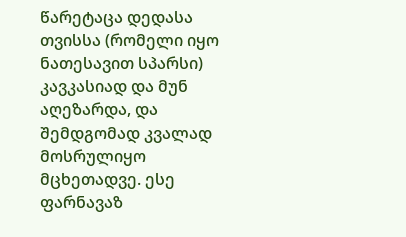წარეტაცა დედასა თვისსა (რომელი იყო ნათესავით სპარსი) კავკასიად და მუნ აღეზარდა, და შემდგომად კვალად მოსრულიყო მცხეთადვე. ესე ფარნავაზ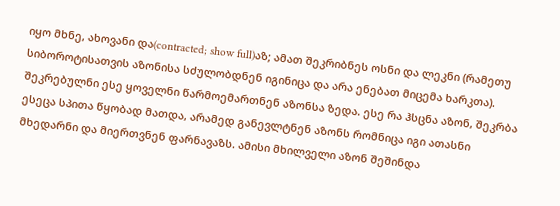იყო მხნე, ახოვანი და(contracted; show full)აზ; ამათ შეკრიბნეს ოსნი და ლეკნი (რამეთუ სიბოროტისათვის აზონისა სძულობდნენ იგინიცა და არა ენებათ მიცემა ხარკთა). შეკრებულნი ესე ყოველნი წარმოემართნენ აზონსა ზედა. ესე რა ჰსცნა აზონ, შეკრბა ესეცა სპითა წყობად მათდა, არამედ განევლტნენ აზონს რომნიცა იგი ათასნი მხედარნი და მიერთვნენ ფარნავაზს. ამისი მხილველი აზონ შეშინდა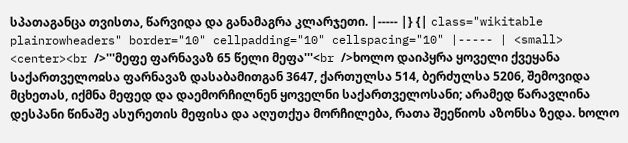სპათაგანცა თვისთა, წარვიდა და განამაგრა კლარჯეთი. |----- |} {| class="wikitable plainrowheaders" border="10" cellpadding="10" cellspacing="10" |----- | <small> <center><br />'''მეფე ფარნავაზ 65 წელი მეფა'''<br />ხოლო დაიპყრა ყოველი ქვეყანა საქართველოჲსა ფარნავაზ დასაბამითგან 3647, ქართულსა 514, ბერძულსა 5206, შემოვიდა მცხეთას, იქმნა მეფედ და დაემორჩილნენ ყოველნი საქართველოსანი; არამედ წარავლინა დესპანი წინაშე ასურეთის მეფისა და აღუთქუა მორჩილება, რათა შეეწიოს აზონსა ზედა. ხოლო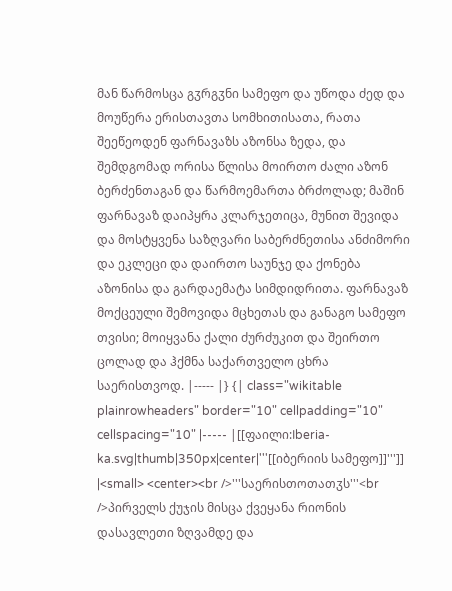მან წარმოსცა გჳრგჳნი სამეფო და უწოდა ძედ და მოუწერა ერისთავთა სომხითისათა, რათა შეეწეოდენ ფარნავაზს აზონსა ზედა, და შემდგომად ორისა წლისა მოირთო ძალი აზონ ბერძენთაგან და წარმოემართა ბრძოლად; მაშინ ფარნავაზ დაიპყრა კლარჯეთიცა, მუნით შევიდა და მოსტყვენა საზღვარი საბერძნეთისა ანძიმორი და ეკლეცი და დაირთო საუნჯე და ქონება აზონისა და გარდაემატა სიმდიდრითა. ფარნავაზ მოქცეული შემოვიდა მცხეთას და განაგო სამეფო თვისი; მოიყვანა ქალი ძურძუკით და შეირთო ცოლად და ჰქმნა საქართველო ცხრა საერისთვოდ. |----- |} {| class="wikitable plainrowheaders" border="10" cellpadding="10" cellspacing="10" |----- |[[ფაილი:Iberia-ka.svg|thumb|350px|center|'''[[იბერიის სამეფო]]''']] |<small> <center><br />'''საერისთოთათჳს'''<br />პირველს ქუჯის მისცა ქვეყანა რიონის დასავლეთი ზღვამდე და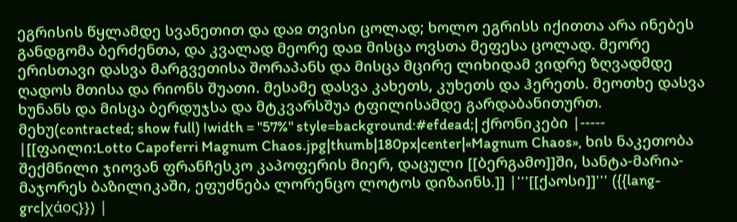ეგრისის წყლამდე სვანეთით და დაჲ თვისი ცოლად; ხოლო ეგრისს იქითთა არა ინებეს განდგომა ბერძენთა, და კვალად მეორე დაჲ მისცა ოვსთა მეფესა ცოლად. მეორე ერისთავი დასვა მარგვეთისა შორაპანს და მისცა მცირე ლიხიდამ ვიდრე ზღვადმდე ღადოს მთისა და რიონს შუათი. მესამე დასვა კახეთს, კუხეთს და ჰერეთს. მეოთხე დასვა ხუნანს და მისცა ბერდუჯსა და მტკვარსშუა ტფილისამდე გარდაბანითურთ. მეხუ(contracted; show full) !width = "57%" style=background:#efdead;| ქრონიკები |----- |[[ფაილი:Lotto Capoferri Magnum Chaos.jpg|thumb|180px|center|«Magnum Chaos», ხის ნაკეთობა შექმნილი ჯიოვან ფრანჩესკო კაპოფერის მიერ, დაცული [[ბერგამო]]ში, სანტა-მარია-მაჯორეს ბაზილიკაში, ეფუძნება ლორენცო ლოტოს დიზაინს.]] |'''[[ქაოსი]]''' ({{lang-grc|χάος}}) |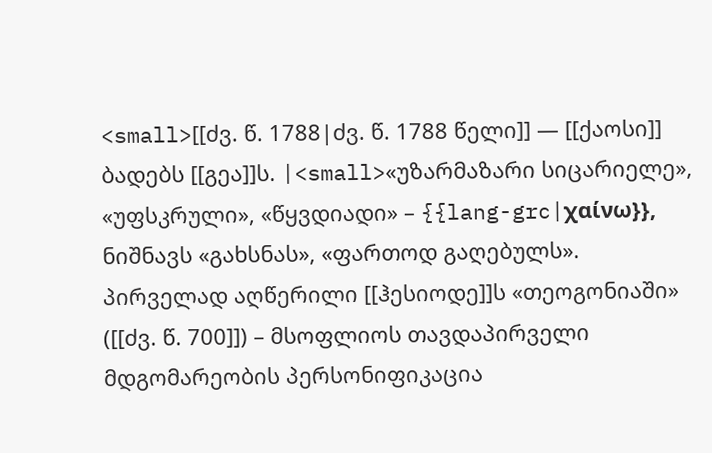<small>[[ძვ. წ. 1788|ძვ. წ. 1788 წელი]] — [[ქაოსი]] ბადებს [[გეა]]ს. |<small>«უზარმაზარი სიცარიელე», «უფსკრული», «წყვდიადი» – {{lang-grc|χαίνω}}, ნიშნავს «გახსნას», «ფართოდ გაღებულს». პირველად აღწერილი [[ჰესიოდე]]ს «თეოგონიაში» ([[ძვ. წ. 700]]) – მსოფლიოს თავდაპირველი მდგომარეობის პერსონიფიკაცია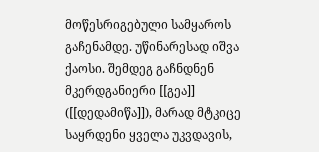მოწესრიგებული სამყაროს გაჩენამდე. უწინარესად იშვა ქაოსი. შემდეგ გაჩნდნენ მკერდგანიერი [[გეა]] ([[დედამიწა]]), მარად მტკიცე საყრდენი ყველა უკვდავის,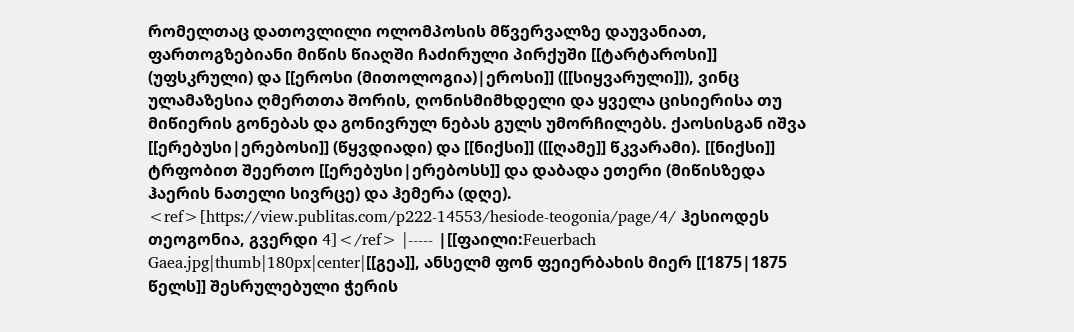რომელთაც დათოვლილი ოლომპოსის მწვერვალზე დაუვანიათ, ფართოგზებიანი მიწის წიაღში ჩაძირული პირქუში [[ტარტაროსი]] (უფსკრული) და [[ეროსი (მითოლოგია)|ეროსი]] ([[სიყვარული]]), ვინც ულამაზესია ღმერთთა შორის, ღონისმიმხდელი და ყველა ცისიერისა თუ მიწიერის გონებას და გონივრულ ნებას გულს უმორჩილებს. ქაოსისგან იშვა [[ერებუსი|ერებოსი]] (წყვდიადი) და [[ნიქსი]] ([[ღამე]] წკვარამი). [[ნიქსი]] ტრფობით შეერთო [[ერებუსი|ერებოსს]] და დაბადა ეთერი (მიწისზედა ჰაერის ნათელი სივრცე) და ჰემერა (დღე). <ref>[https://view.publitas.com/p222-14553/hesiode-teogonia/page/4/ ჰესიოდეს თეოგონია, გვერდი 4]</ref> |----- |[[ფაილი:Feuerbach Gaea.jpg|thumb|180px|center|[[გეა]], ანსელმ ფონ ფეიერბახის მიერ [[1875|1875 წელს]] შესრულებული ჭერის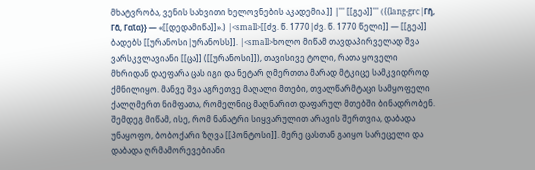მხატვრობა, ვენის სახვითი ხელოვნების აკადემია.]] |''' [[გეა]]''' ({{lang-grc|Γῆ, Γᾶ, Γαῖα}} — «[[დედამიწა]]».) |<small>[[ძვ. წ. 1770|ძვ. წ. 1770 წელი]] — [[გეა]] ბადებს [[ურანოსი|ურანოსს]]. |<small>ხოლო მიწამ თავდაპირველად შვა ვარსკვლავიანი [[ცა]] ([[ურანოსი]]), თავისივე ტოლი, რათა ყოველი მხრიდან დაეფარა ცას იგი და ნეტარ ღმერთთა მარად მტკიცე სამკვიდროდ ქმნილიყო. მანვე შვა აგრეთვე მაღალი მთები, თვალწარმტაცი სამყოფელი ქალღმერთ ნიმფათა, რომელნიც მაღნარით დაფარულ მთებში ბინადრობენ. შემდეგ მიწამ, ისე, რომ ნანატრი სიყვარულით არავის შერთვია, დაბადა უნაყოფო, ბობოქარი ზღვა [[პონტოსი]]. მერე ცასთან გაიყო სარეცელი და დაბადა ღრმამორევებიანი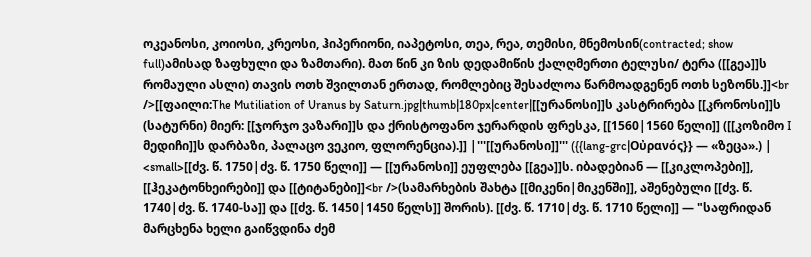ოკეანოსი, კოიოსი, კრეოსი, ჰიპერიონი, იაპეტოსი, თეა, რეა, თემისი, მნემოსინ(contracted; show full)ამისად ზაფხული და ზამთარი). მათ წინ კი ზის დედამიწის ქალღმერთი ტელუსი/ ტერა ([[გეა]]ს რომაული ასლი) თავის ოთხ შვილთან ერთად, რომლებიც შესაძლოა წარმოადგენენ ოთხ სეზონს.]]<br />[[ფაილი:The Mutiliation of Uranus by Saturn.jpg|thumb|180px|center|[[ურანოსი]]ს კასტრირება [[კრონოსი]]ს (სატურნი) მიერ: [[ჯორჯო ვაზარი]]ს და ქრისტოფანო ჯერარდის ფრესკა, [[1560|1560 წელი]] ([[კოზიმო I მედიჩი]]ს დარბაზი, პალაცო ვეკიო, ფლორენცია).]] |'''[[ურანოსი]]''' ({{lang-grc|Οὐρανός}} — «ზეცა».) | <small>[[ძვ. წ. 1750|ძვ. წ. 1750 წელი]] — [[ურანოსი]] ეუფლება [[გეა]]ს. იბადებიან — [[კიკლოპები]], [[ჰეკატონხეირები]] და [[ტიტანები]]<br />(სამარხების შახტა [[მიკენი|მიკენში]], აშენებული [[ძვ. წ. 1740|ძვ. წ. 1740-სა]] და [[ძვ. წ. 1450|1450 წელს]] შორის). [[ძვ. წ. 1710|ძვ. წ. 1710 წელი]] — "საფრიდან მარცხენა ხელი გაიწვდინა ძემ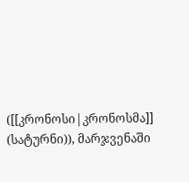([[კრონოსი|კრონოსმა]] (სატურნი)), მარჯვენაში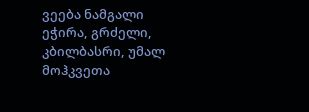ვეება ნამგალი ეჭირა, გრძელი, კბილბასრი, უმალ მოჰკვეთა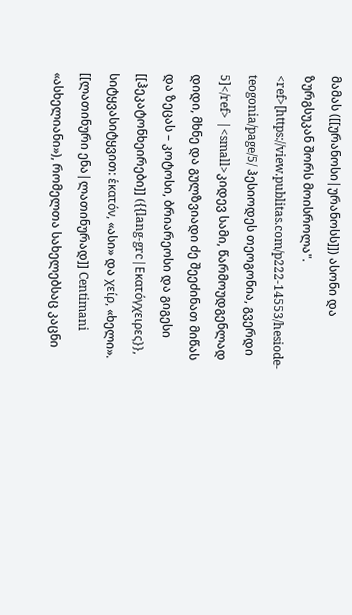მამას ([[ურანოსი|ურანოსს]]) ასონი და ზურგსუკან შორს მოისროლა". <ref>[https://view.publitas.com/p222-14553/hesiode-teogonia/page/5/ ჰესიოდეს თეოგონია, გვერდი 5]</ref> |<small>კიდევ სამი, წარმოუდგენლად დიდი, მხნე და გულზვიადი ძე შეეძინათ მიწას და ზეცას – კოტოსი, ბრიარეოსი და გიგესი [[ჰეკატონხეირები]] ({{lang-grc|Εκατόγχειρες}}, სიტყვასიტყვით: ἑκατόν, «ასი» და χείρ, «ხელი». [[ლათინური ენა|ლათინურად]] Centimani «ასხელიანი»), რომელთა სახელებსაც კაცნი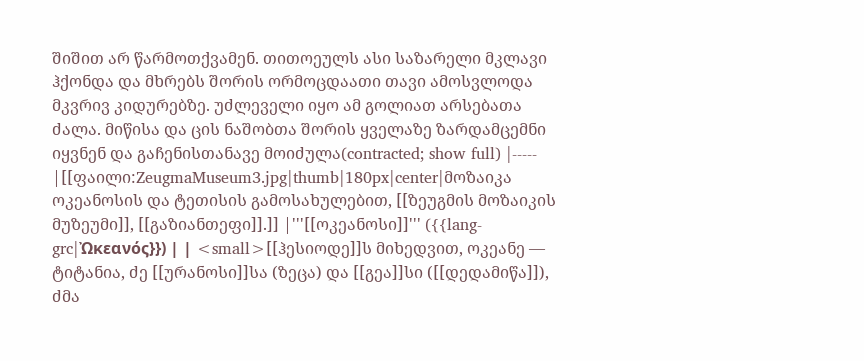შიშით არ წარმოთქვამენ. თითოეულს ასი საზარელი მკლავი ჰქონდა და მხრებს შორის ორმოცდაათი თავი ამოსვლოდა მკვრივ კიდურებზე. უძლეველი იყო ამ გოლიათ არსებათა ძალა. მიწისა და ცის ნაშობთა შორის ყველაზე ზარდამცემნი იყვნენ და გაჩენისთანავე მოიძულა(contracted; show full) |----- |[[ფაილი:ZeugmaMuseum3.jpg|thumb|180px|center|მოზაიკა ოკეანოსის და ტეთისის გამოსახულებით, [[ზეუგმის მოზაიკის მუზეუმი]], [[გაზიანთეფი]].]] |'''[[ოკეანოსი]]''' ({{lang-grc|Ὠκεανός}}) | | <small>[[ჰესიოდე]]ს მიხედვით, ოკეანე — ტიტანია, ძე [[ურანოსი]]სა (ზეცა) და [[გეა]]სი ([[დედამიწა]]), ძმა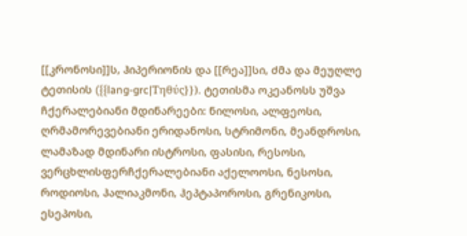[[კრონოსი]]ს, ჰიპერიონის და [[რეა]]სი, ძმა და მეუღლე ტეთისის ({{lang-grc|Τηθύς}}). ტეთისმა ოკეანოსს უშვა ჩქერალებიანი მდინარეები: ნილოსი, ალფეოსი, ღრმამორევებიანი ერიდანოსი, სტრიმონი, მეანდროსი, ლამაზად მდინარი ისტროსი, ფასისი, რესოსი, ვერცხლისფერჩქერალებიანი აქელოოსი, ნესოსი, როდიოსი, ჰალიაკმონი, ჰეპტაპოროსი, გრენიკოსი, ესეპოსი,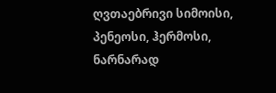ღვთაებრივი სიმოისი, პენეოსი, ჰერმოსი, ნარნარად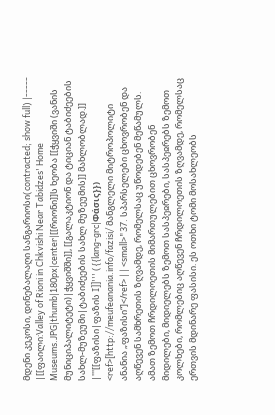მდენი კეკოსი, დინებალაღი სანგარიოსი(contracted; show full) |----- |[[ფაილი:Valley of Rioni in Chkvishi Near Tabidzes' Home Museums.JPG|thumb|180px|center|[[რიონი]]ს ხეობა [[ჭყვიში (ვანის მუნიციპალიტეტი)|ჭყვიშში]], [[გალაკტიონ და ტიციან ტაბიძეების სახლ-მუზეუმი|ტაბიძეების სახლ მუზეუმის]] მახლობლად.]] |'''[[ფაზისი|ფაზის I]]''' ({{lang-grc|Φάσις}}) <ref>[http://meufeanania.info/fazisi/ მანგლელი მიტროპოლიტი ანანია „ფაზისი“]</ref> | | <small>"37. სპარსელები ცხოვრობენ და აღწევენ სამხრეთის ზღვამდე, რომელსაც უწოდებენ მეწამულს. ამათ ზემოთ ჩრდილოეთის მიმართულებით ცხოვრობენ მიდილები, მიდიელებს ზემოთ სასპეჲრები, სასპეჲრებს ზემოთ კოლხები, რომლებიც აღწევენ ჩრდილოეთის ზღვამდე, რომელსაც ერთვის მდინარე ფასისი. ეს ოთხი ტომი მოსახლეობს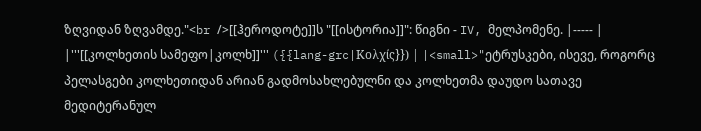ზღვიდან ზღვამდე."<br />[[ჰეროდოტე]]ს "[[ისტორია]]": წიგნი - IV, მელპომენე. |----- | |'''[[კოლხეთის სამეფო|კოლხ]]''' ({{lang-grc|Κολχίς}}) | |<small>"ეტრუსკები, ისევე, როგორც პელასგები კოლხეთიდან არიან გადმოსახლებულნი და კოლხეთმა დაუდო სათავე მედიტერანულ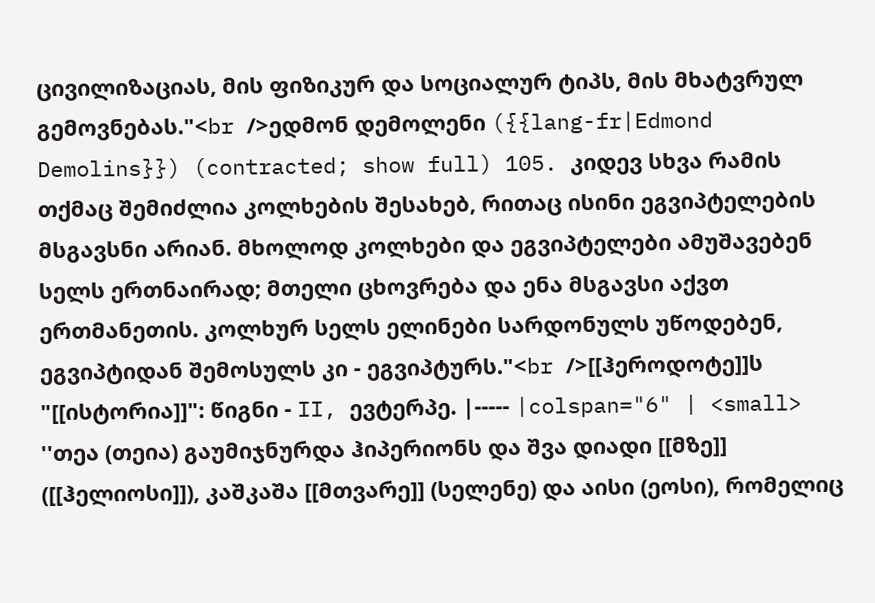ცივილიზაციას, მის ფიზიკურ და სოციალურ ტიპს, მის მხატვრულ გემოვნებას."<br />ედმონ დემოლენი ({{lang-fr|Edmond Demolins}}) (contracted; show full) 105. კიდევ სხვა რამის თქმაც შემიძლია კოლხების შესახებ, რითაც ისინი ეგვიპტელების მსგავსნი არიან. მხოლოდ კოლხები და ეგვიპტელები ამუშავებენ სელს ერთნაირად; მთელი ცხოვრება და ენა მსგავსი აქვთ ერთმანეთის. კოლხურ სელს ელინები სარდონულს უწოდებენ, ეგვიპტიდან შემოსულს კი - ეგვიპტურს."<br />[[ჰეროდოტე]]ს "[[ისტორია]]": წიგნი - II, ევტერპე. |----- |colspan="6" | <small> ''თეა (თეია) გაუმიჯნურდა ჰიპერიონს და შვა დიადი [[მზე]] ([[ჰელიოსი]]), კაშკაშა [[მთვარე]] (სელენე) და აისი (ეოსი), რომელიც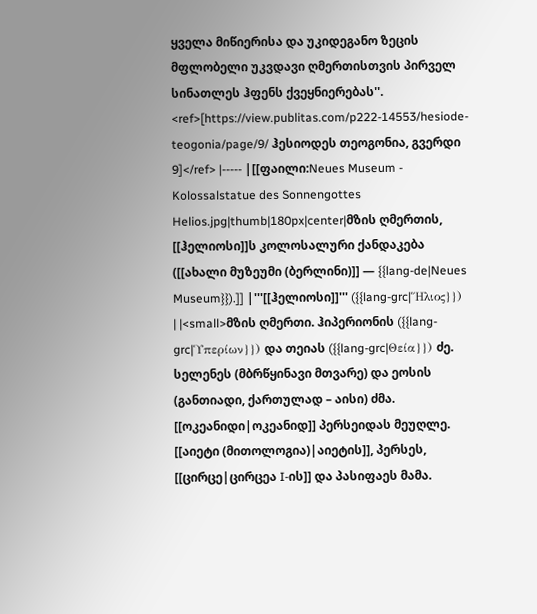ყველა მიწიერისა და უკიდეგანო ზეცის მფლობელი უკვდავი ღმერთისთვის პირველ სინათლეს ჰფენს ქვეყნიერებას''. <ref>[https://view.publitas.com/p222-14553/hesiode-teogonia/page/9/ ჰესიოდეს თეოგონია, გვერდი 9]</ref> |----- |[[ფაილი:Neues Museum - Kolossalstatue des Sonnengottes Helios.jpg|thumb|180px|center|მზის ღმერთის, [[ჰელიოსი]]ს კოლოსალური ქანდაკება ([[ახალი მუზეუმი (ბერლინი)]] — {{lang-de|Neues Museum}}).]] |'''[[ჰელიოსი]]''' ({{lang-grc|Ἥλιος}}) | |<small>მზის ღმერთი. ჰიპერიონის ({{lang-grc|Ὑπερίων}}) და თეიას ({{lang-grc|Θεία}}) ძე. სელენეს (მბრწყინავი მთვარე) და ეოსის (განთიადი, ქართულად – აისი) ძმა. [[ოკეანიდი|ოკეანიდ]] პერსეიდას მეუღლე. [[აიეტი (მითოლოგია)|აიეტის]], პერსეს, [[ცირცე|ცირცეა I-ის]] და პასიფაეს მამა.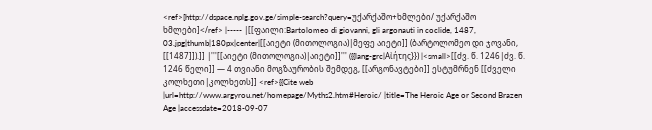<ref>[http://dspace.nplg.gov.ge/simple-search?query=უქარქაშო+ხმლები/ უქარქაშო ხმლები]</ref> |----- |[[ფაილი:Bartolomeo di giovanni, gli argonauti in coclide, 1487, 03.jpg|thumb|180px|center|[[აიეტი (მითოლოგია)|მეფე აიეტი]] (ბარტოლომეო დი ჯოვანი, [[1487]]).]] |'''[[აიეტი (მითოლოგია)|აიეტი]]''' ({{lang-grc|Αἰήτης}}) |<small>[[ძვ. წ. 1246|ძვ. წ. 1246 წელი]] — 4 თვიანი მოგზაურობის შემდეგ, [[არგონავტები]] ესტუმრნენ [[ძველი კოლხეთი|კოლხეთს]] <ref>{{Cite web |url=http://www.argyrou.net/homepage/Myths2.htm#Heroic/ |title=The Heroic Age or Second Brazen Age |accessdate=2018-09-07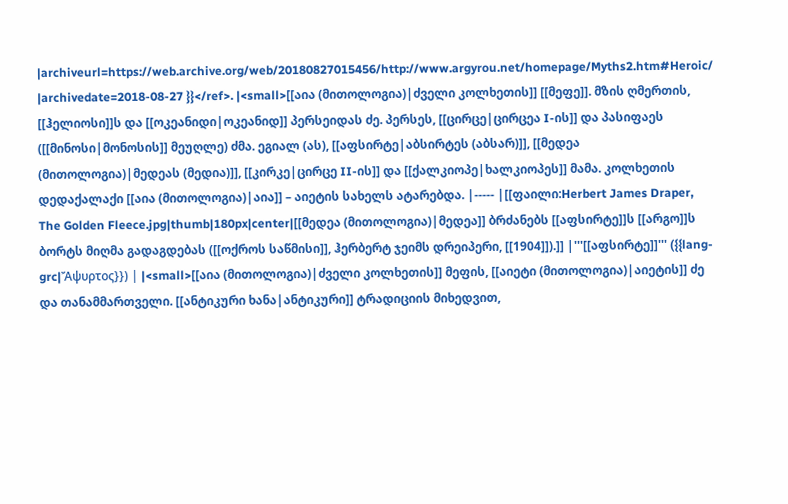|archiveurl=https://web.archive.org/web/20180827015456/http://www.argyrou.net/homepage/Myths2.htm#Heroic/ |archivedate=2018-08-27 }}</ref>. |<small>[[აია (მითოლოგია)|ძველი კოლხეთის]] [[მეფე]]. მზის ღმერთის, [[ჰელიოსი]]ს და [[ოკეანიდი|ოკეანიდ]] პერსეიდას ძე. პერსეს, [[ცირცე|ცირცეა I-ის]] და პასიფაეს ([[მინოსი|მონოსის]] მეუღლე) ძმა. ეგიალ (ას), [[აფსირტე|აბსირტეს (აბსარ)]], [[მედეა (მითოლოგია)|მედეას (მედია)]], [[კირკე|ცირცე II-ის]] და [[ქალკიოპე|ხალკიოპეს]] მამა. კოლხეთის დედაქალაქი [[აია (მითოლოგია)|აია]] – აიეტის სახელს ატარებდა. |----- |[[ფაილი:Herbert James Draper, The Golden Fleece.jpg|thumb|180px|center|[[მედეა (მითოლოგია)|მედეა]] ბრძანებს [[აფსირტე]]ს [[არგო]]ს ბორტს მიღმა გადაგდებას ([[ოქროს საწმისი]], ჰერბერტ ჯეიმს დრეიპერი, [[1904]]).]] |'''[[აფსირტე]]''' ({{lang-grc|Ἄψυρτος}}) | |<small>[[აია (მითოლოგია)|ძველი კოლხეთის]] მეფის, [[აიეტი (მითოლოგია)|აიეტის]] ძე და თანამმართველი. [[ანტიკური ხანა|ანტიკური]] ტრადიციის მიხედვით,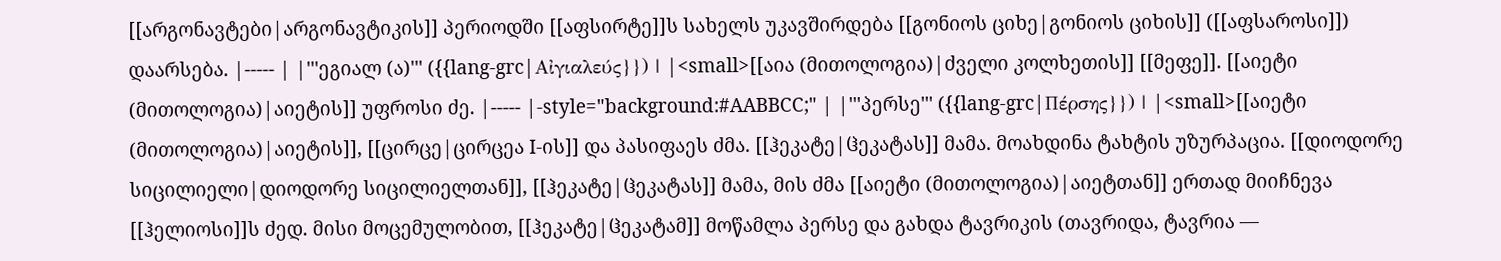[[არგონავტები|არგონავტიკის]] პერიოდში [[აფსირტე]]ს სახელს უკავშირდება [[გონიოს ციხე|გონიოს ციხის]] ([[აფსაროსი]]) დაარსება. |----- | |'''ეგიალ (ა)''' ({{lang-grc|Αἰγιαλεύς}}) | |<small>[[აია (მითოლოგია)|ძველი კოლხეთის]] [[მეფე]]. [[აიეტი (მითოლოგია)|აიეტის]] უფროსი ძე. |----- |-style="background:#AABBCC;" | |'''პერსე''' ({{lang-grc|Πέρσης}}) | |<small>[[აიეტი (მითოლოგია)|აიეტის]], [[ცირცე|ცირცეა I-ის]] და პასიფაეს ძმა. [[ჰეკატე|ჱეკატას]] მამა. მოახდინა ტახტის უზურპაცია. [[დიოდორე სიცილიელი|დიოდორე სიცილიელთან]], [[ჰეკატე|ჱეკატას]] მამა, მის ძმა [[აიეტი (მითოლოგია)|აიეტთან]] ერთად მიიჩნევა [[ჰელიოსი]]ს ძედ. მისი მოცემულობით, [[ჰეკატე|ჱეკატამ]] მოწამლა პერსე და გახდა ტავრიკის (თავრიდა, ტავრია —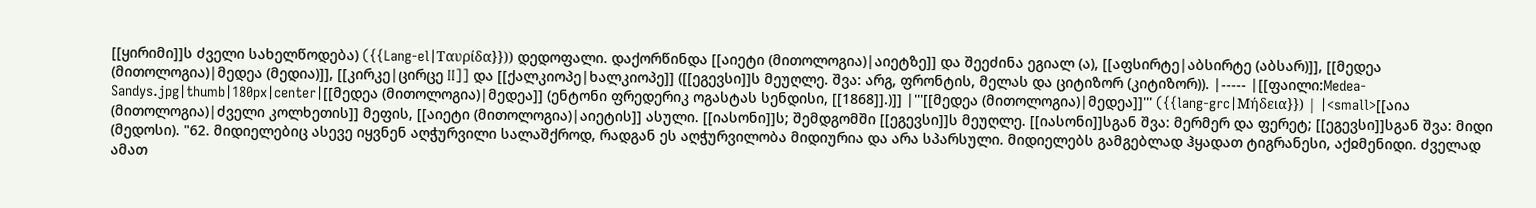[[ყირიმი]]ს ძველი სახელწოდება) ({{Lang-el|Ταυρίδα}})) დედოფალი. დაქორწინდა [[აიეტი (მითოლოგია)|აიეტზე]] და შეეძინა ეგიალ (ა), [[აფსირტე|აბსირტე (აბსარ)]], [[მედეა (მითოლოგია)|მედეა (მედია)]], [[კირკე|ცირცე II]] და [[ქალკიოპე|ხალკიოპე]] ([[ეგევსი]]ს მეუღლე. შვა: არგ, ფრონტის, მელას და ციტიზორ (კიტიზორ)). |----- |[[ფაილი:Medea-Sandys.jpg|thumb|180px|center|[[მედეა (მითოლოგია)|მედეა]] (ენტონი ფრედერიკ ოგასტას სენდისი, [[1868]].)]] |'''[[მედეა (მითოლოგია)|მედეა]]''' ({{lang-grc|Μήδεια}}) | |<small>[[აია (მითოლოგია)|ძველი კოლხეთის]] მეფის, [[აიეტი (მითოლოგია)|აიეტის]] ასული. [[იასონი]]ს; შემდგომში [[ეგევსი]]ს მეუღლე. [[იასონი]]სგან შვა: მერმერ და ფერეტ; [[ეგევსი]]სგან შვა: მიდი (მედოსი). "62. მიდიელებიც ასევე იყვნენ აღჭურვილი სალაშქროდ, რადგან ეს აღჭურვილობა მიდიურია და არა სპარსული. მიდიელებს გამგებლად ჰყადათ ტიგრანესი, აქჲმენიდი. ძველად ამათ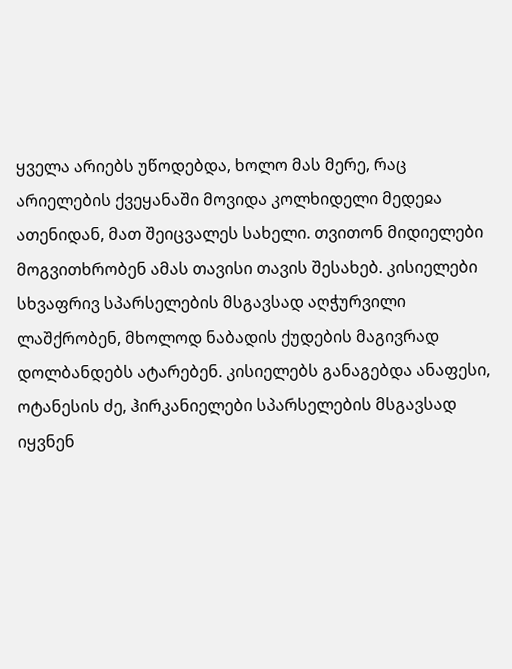ყველა არიებს უწოდებდა, ხოლო მას მერე, რაც არიელების ქვეყანაში მოვიდა კოლხიდელი მედეჲა ათენიდან, მათ შეიცვალეს სახელი. თვითონ მიდიელები მოგვითხრობენ ამას თავისი თავის შესახებ. კისიელები სხვაფრივ სპარსელების მსგავსად აღჭურვილი ლაშქრობენ, მხოლოდ ნაბადის ქუდების მაგივრად დოლბანდებს ატარებენ. კისიელებს განაგებდა ანაფესი, ოტანესის ძე, ჰირკანიელები სპარსელების მსგავსად იყვნენ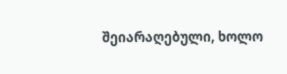შეიარაღებული, ხოლო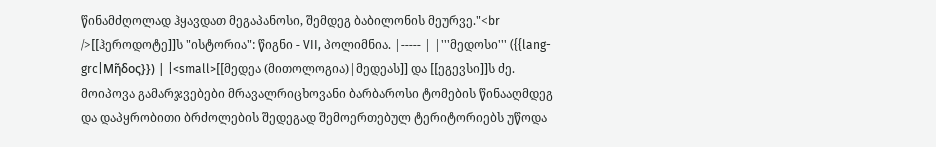წინამძღოლად ჰყავდათ მეგაპანოსი, შემდეგ ბაბილონის მეურვე."<br />[[ჰეროდოტე]]ს "ისტორია": წიგნი - VII, პოლიმნია. |----- | |'''მედოსი''' ({{lang-grc|Μῆδος}}) | |<small>[[მედეა (მითოლოგია)|მედეას]] და [[ეგევსი]]ს ძე. მოიპოვა გამარჯვებები მრავალრიცხოვანი ბარბაროსი ტომების წინააღმდეგ და დაპყრობითი ბრძოლების შედეგად შემოერთებულ ტერიტორიებს უწოდა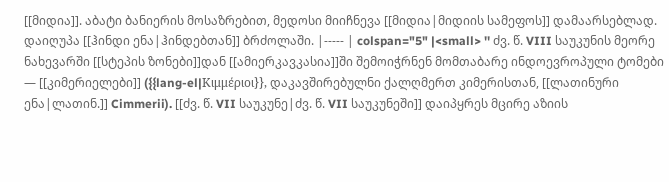[[მიდია]]. აბატი ბანიერის მოსაზრებით, მედოსი მიიჩნევა [[მიდია|მიდიის სამეფოს]] დამაარსებლად. დაიღუპა [[ჰინდი ენა|ჰინდებთან]] ბრძოლაში. |----- | colspan="5" |<small> '' ძვ. წ. VIII საუკუნის მეორე ნახევარში [[სტეპის ზონები]]დან [[ამიერკავკასია]]ში შემოიჭრნენ მომთაბარე ინდოევროპული ტომები — [[კიმერიელები]] ({{lang-el|Κιμμέριοι}}, დაკავშირებულნი ქალღმერთ კიმერისთან, [[ლათინური ენა|ლათინ.]] Cimmerii). [[ძვ. წ. VII საუკუნე|ძვ. წ. VII საუკუნეში]] დაიპყრეს მცირე აზიის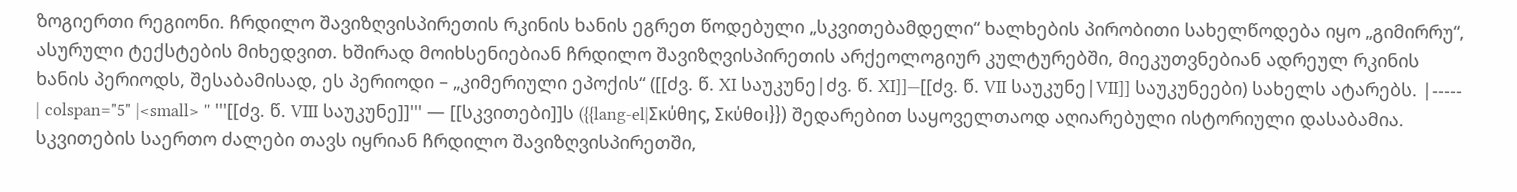ზოგიერთი რეგიონი. ჩრდილო შავიზღვისპირეთის რკინის ხანის ეგრეთ წოდებული „სკვითებამდელი“ ხალხების პირობითი სახელწოდება იყო „გიმირრუ“, ასურული ტექსტების მიხედვით. ხშირად მოიხსენიებიან ჩრდილო შავიზღვისპირეთის არქეოლოგიურ კულტურებში, მიეკუთვნებიან ადრეულ რკინის ხანის პერიოდს, შესაბამისად, ეს პერიოდი – „კიმერიული ეპოქის“ ([[ძვ. წ. XI საუკუნე|ძვ. წ. XI]]—[[ძვ. წ. VII საუკუნე|VII]] საუკუნეები) სახელს ატარებს. |----- | colspan="5" |<small> '' '''[[ძვ. წ. VIII საუკუნე]]''' — [[სკვითები]]ს ({{lang-el|Σκύθης, Σκύθοι}}) შედარებით საყოველთაოდ აღიარებული ისტორიული დასაბამია. სკვითების საერთო ძალები თავს იყრიან ჩრდილო შავიზღვისპირეთში,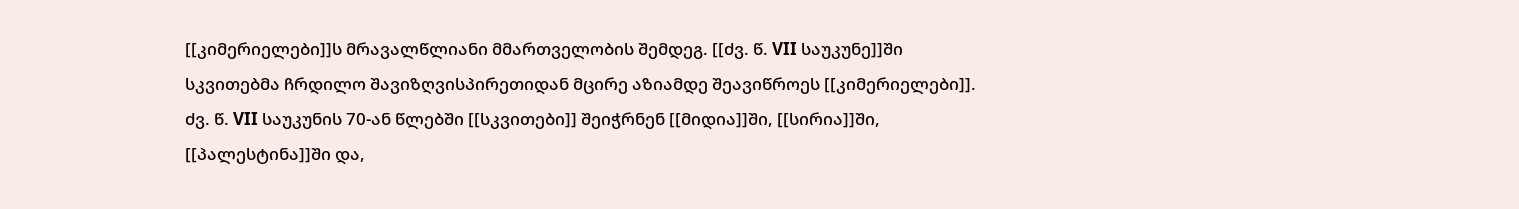[[კიმერიელები]]ს მრავალწლიანი მმართველობის შემდეგ. [[ძვ. წ. VII საუკუნე]]ში სკვითებმა ჩრდილო შავიზღვისპირეთიდან მცირე აზიამდე შეავიწროეს [[კიმერიელები]]. ძვ. წ. VII საუკუნის 70-ან წლებში [[სკვითები]] შეიჭრნენ [[მიდია]]ში, [[სირია]]ში, [[პალესტინა]]ში და,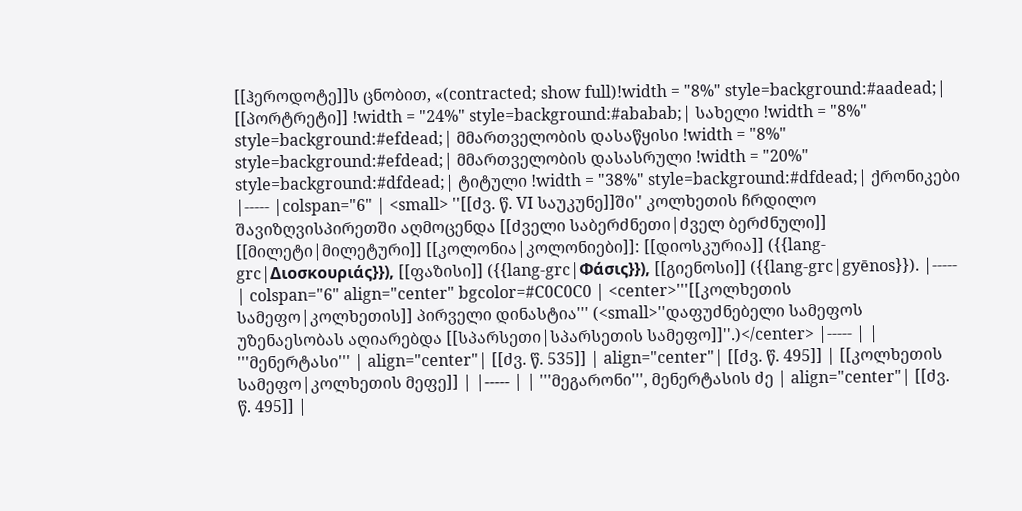[[ჰეროდოტე]]ს ცნობით, «(contracted; show full)!width = "8%" style=background:#aadead;| [[პორტრეტი]] !width = "24%" style=background:#ababab;| სახელი !width = "8%" style=background:#efdead;| მმართველობის დასაწყისი !width = "8%" style=background:#efdead;| მმართველობის დასასრული !width = "20%" style=background:#dfdead;| ტიტული !width = "38%" style=background:#dfdead;| ქრონიკები |----- |colspan="6" | <small> ''[[ძვ. წ. VI საუკუნე]]ში'' კოლხეთის ჩრდილო შავიზღვისპირეთში აღმოცენდა [[ძველი საბერძნეთი|ძველ ბერძნული]] [[მილეტი|მილეტური]] [[კოლონია|კოლონიები]]: [[დიოსკურია]] ({{lang-grc|Διοσκουριάς}}), [[ფაზისი]] ({{lang-grc|Φάσις}}), [[გიენოსი]] ({{lang-grc|gyēnos}}). |----- | colspan="6" align="center" bgcolor=#C0C0C0 | <center>'''[[კოლხეთის სამეფო|კოლხეთის]] პირველი დინასტია''' (<small>''დაფუძნებელი სამეფოს უზენაესობას აღიარებდა [[სპარსეთი|სპარსეთის სამეფო]]''.)</center> |----- | | '''მენერტასი''' | align="center"| [[ძვ. წ. 535]] | align="center"| [[ძვ. წ. 495]] | [[კოლხეთის სამეფო|კოლხეთის მეფე]] | |----- | | '''მეგარონი''', მენერტასის ძე | align="center"| [[ძვ. წ. 495]] |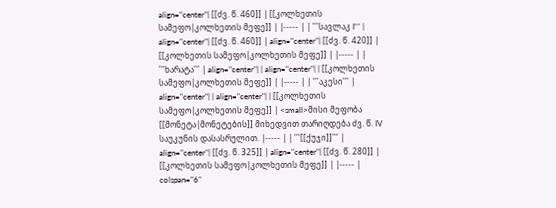align="center"| [[ძვ. წ. 460]] | [[კოლხეთის სამეფო|კოლხეთის მეფე]] | |----- | | '''სავლაკ I''' | align="center"| [[ძვ. წ. 460]] | align="center"| [[ძვ. წ. 420]] | [[კოლხეთის სამეფო|კოლხეთის მეფე]] | |----- | | '''ხარატა''' | align="center"| | align="center"| | [[კოლხეთის სამეფო|კოლხეთის მეფე]] | |----- | | '''აკესი''' | align="center"| | align="center"| | [[კოლხეთის სამეფო|კოლხეთის მეფე]] | <small>მისი მეფობა [[მონეტა|მონეტების]] მიხედვით თარიღდება ძვ. წ. IV საუკუნის დასასრულით. |----- | | '''[[ქუჯი]]''' | align="center"| [[ძვ. წ. 325]] | align="center"| [[ძვ. წ. 280]] | [[კოლხეთის სამეფო|კოლხეთის მეფე]] | |----- | colspan="6"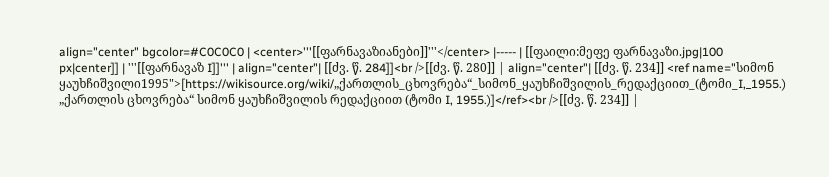align="center" bgcolor=#C0C0C0 | <center>'''[[ფარნავაზიანები]]'''</center> |----- | [[ფაილი:მეფე ფარნავაზი.jpg|100 px|center]] | '''[[ფარნავაზ I]]''' | align="center"| [[ძვ. წ. 284]]<br />[[ძვ. წ. 280]] | align="center"| [[ძვ. წ. 234]] <ref name="სიმონ ყაუხჩიშვილი1995">[https://wikisource.org/wiki/„ქართლის_ცხოვრება“_სიმონ_ყაუხჩიშვილის_რედაქციით_(ტომი_I,_1955.) „ქართლის ცხოვრება“ სიმონ ყაუხჩიშვილის რედაქციით (ტომი I, 1955.)]</ref><br />[[ძვ. წ. 234]] |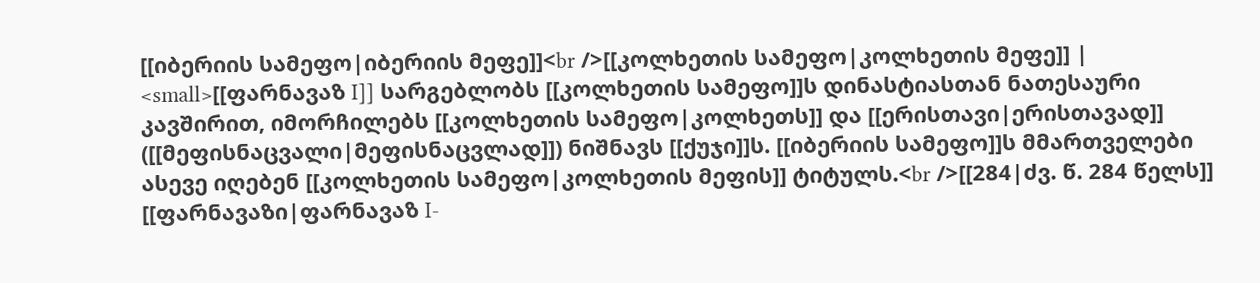[[იბერიის სამეფო|იბერიის მეფე]]<br />[[კოლხეთის სამეფო|კოლხეთის მეფე]] | <small>[[ფარნავაზ I]] სარგებლობს [[კოლხეთის სამეფო]]ს დინასტიასთან ნათესაური კავშირით, იმორჩილებს [[კოლხეთის სამეფო|კოლხეთს]] და [[ერისთავი|ერისთავად]] ([[მეფისნაცვალი|მეფისნაცვლად]]) ნიშნავს [[ქუჯი]]ს. [[იბერიის სამეფო]]ს მმართველები ასევე იღებენ [[კოლხეთის სამეფო|კოლხეთის მეფის]] ტიტულს.<br />[[284|ძვ. წ. 284 წელს]] [[ფარნავაზი|ფარნავაზ I-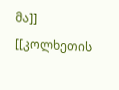მა]] [[კოლხეთის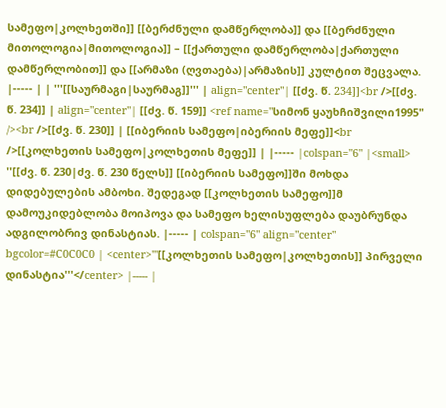სამეფო|კოლხეთში]] [[ბერძნული დამწერლობა]] და [[ბერძნული მითოლოგია|მითოლოგია]] – [[ქართული დამწერლობა|ქართული დამწერლობით]] და [[არმაზი (ღვთაება)|არმაზის]] კულტით შეცვალა. |----- | | '''[[საურმაგი|საურმაგ]]''' | align="center"| [[ძვ. წ. 234]]<br />[[ძვ. წ. 234]] | align="center"| [[ძვ. წ. 159]] <ref name="სიმონ ყაუხჩიშვილი1995" /><br />[[ძვ. წ. 230]] | [[იბერიის სამეფო|იბერიის მეფე]]<br />[[კოლხეთის სამეფო|კოლხეთის მეფე]] | |----- |colspan="6" |<small> ''[[ძვ. წ. 230|ძვ. წ. 230 წელს]] [[იბერიის სამეფო]]ში მოხდა დიდებულების ამბოხი. შედეგად [[კოლხეთის სამეფო]]მ დამოუკიდებლობა მოიპოვა და სამეფო ხელისუფლება დაუბრუნდა ადგილობრივ დინასტიას. |----- | colspan="6" align="center" bgcolor=#C0C0C0 | <center>'''[[კოლხეთის სამეფო|კოლხეთის]] პირველი დინასტია'''</center> |----- |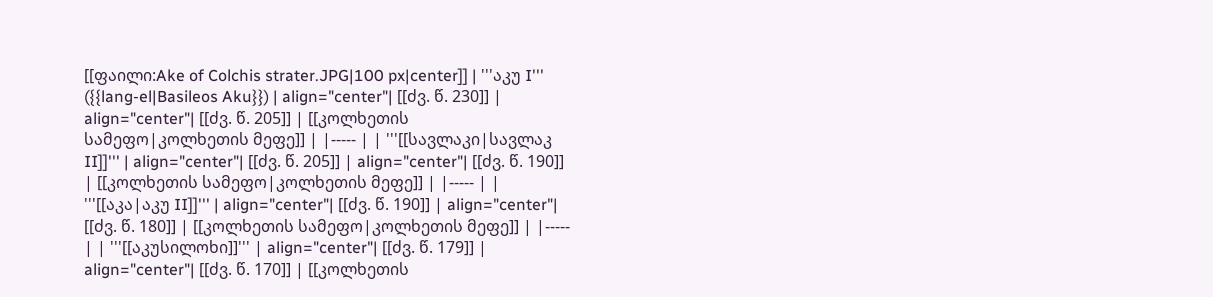[[ფაილი:Ake of Colchis strater.JPG|100 px|center]] | '''აკუ I''' ({{lang-el|Basileos Aku}}) | align="center"| [[ძვ. წ. 230]] | align="center"| [[ძვ. წ. 205]] | [[კოლხეთის სამეფო|კოლხეთის მეფე]] | |----- | | '''[[სავლაკი|სავლაკ II]]''' | align="center"| [[ძვ. წ. 205]] | align="center"| [[ძვ. წ. 190]] | [[კოლხეთის სამეფო|კოლხეთის მეფე]] | |----- | | '''[[აკა|აკუ II]]''' | align="center"| [[ძვ. წ. 190]] | align="center"| [[ძვ. წ. 180]] | [[კოლხეთის სამეფო|კოლხეთის მეფე]] | |----- | | '''[[აკუსილოხი]]''' | align="center"| [[ძვ. წ. 179]] | align="center"| [[ძვ. წ. 170]] | [[კოლხეთის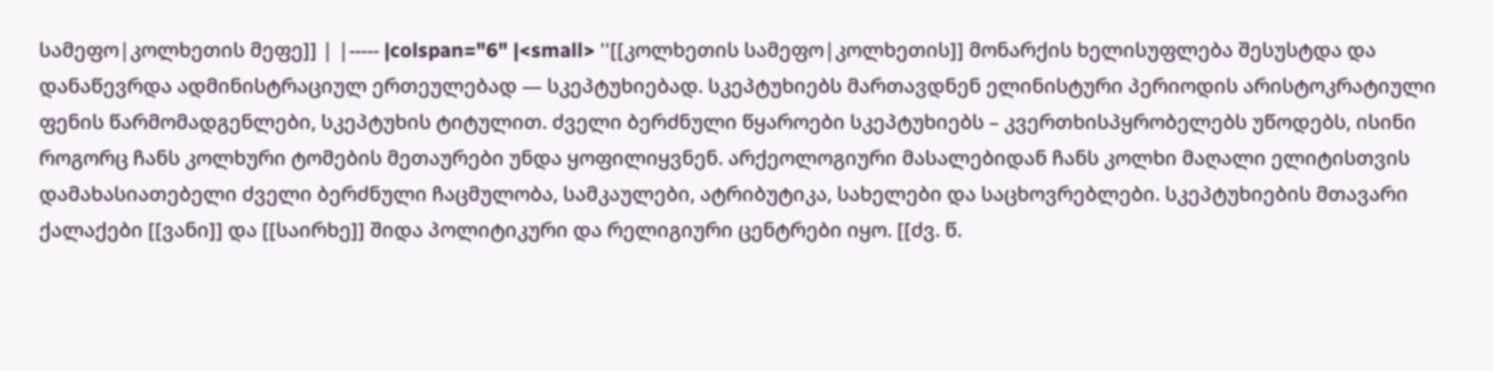სამეფო|კოლხეთის მეფე]] | |----- |colspan="6" |<small> ''[[კოლხეთის სამეფო|კოლხეთის]] მონარქის ხელისუფლება შესუსტდა და დანაწევრდა ადმინისტრაციულ ერთეულებად — სკეპტუხიებად. სკეპტუხიებს მართავდნენ ელინისტური პერიოდის არისტოკრატიული ფენის წარმომადგენლები, სკეპტუხის ტიტულით. ძველი ბერძნული წყაროები სკეპტუხიებს – კვერთხისპყრობელებს უწოდებს, ისინი როგორც ჩანს კოლხური ტომების მეთაურები უნდა ყოფილიყვნენ. არქეოლოგიური მასალებიდან ჩანს კოლხი მაღალი ელიტისთვის დამახასიათებელი ძველი ბერძნული ჩაცმულობა, სამკაულები, ატრიბუტიკა, სახელები და საცხოვრებლები. სკეპტუხიების მთავარი ქალაქები [[ვანი]] და [[საირხე]] შიდა პოლიტიკური და რელიგიური ცენტრები იყო. [[ძვ. წ.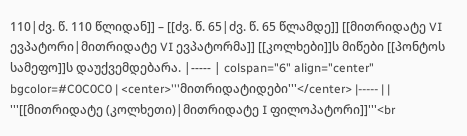110|ძვ. წ. 110 წლიდან]] – [[ძვ. წ. 65|ძვ. წ. 65 წლამდე]] [[მითრიდატე VI ევპატორი|მითრიდატე VI ევპატორმა]] [[კოლხები]]ს მიწები [[პონტოს სამეფო]]ს დაუქვემდებარა. |----- | colspan="6" align="center" bgcolor=#C0C0C0 | <center>'''მითრიდატიდები'''</center> |----- | | '''[[მითრიდატე (კოლხეთი)|მითრიდატე I ფილოპატორი]]'''<br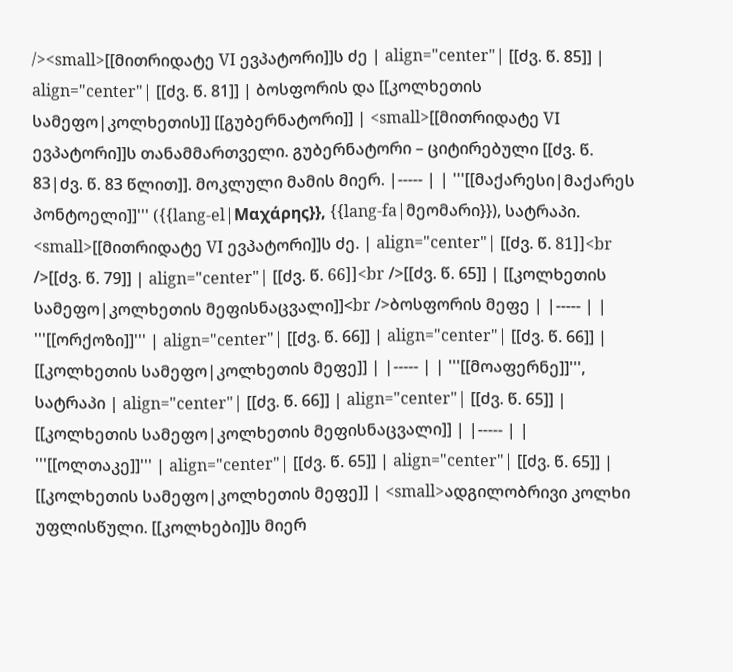/><small>[[მითრიდატე VI ევპატორი]]ს ძე | align="center"| [[ძვ. წ. 85]] | align="center"| [[ძვ. წ. 81]] | ბოსფორის და [[კოლხეთის სამეფო|კოლხეთის]] [[გუბერნატორი]] | <small>[[მითრიდატე VI ევპატორი]]ს თანამმართველი. გუბერნატორი – ციტირებული [[ძვ. წ. 83|ძვ. წ. 83 წლით]]. მოკლული მამის მიერ. |----- | | '''[[მაქარესი|მაქარეს პონტოელი]]''' ({{lang-el|Μαχάρης}}, {{lang-fa|მეომარი}}), სატრაპი. <small>[[მითრიდატე VI ევპატორი]]ს ძე. | align="center"| [[ძვ. წ. 81]]<br />[[ძვ. წ. 79]] | align="center"| [[ძვ. წ. 66]]<br />[[ძვ. წ. 65]] | [[კოლხეთის სამეფო|კოლხეთის მეფისნაცვალი]]<br />ბოსფორის მეფე | |----- | | '''[[ორქოზი]]''' | align="center"| [[ძვ. წ. 66]] | align="center"| [[ძვ. წ. 66]] | [[კოლხეთის სამეფო|კოლხეთის მეფე]] | |----- | | '''[[მოაფერნე]]''', სატრაპი | align="center"| [[ძვ. წ. 66]] | align="center"| [[ძვ. წ. 65]] | [[კოლხეთის სამეფო|კოლხეთის მეფისნაცვალი]] | |----- | | '''[[ოლთაკე]]''' | align="center"| [[ძვ. წ. 65]] | align="center"| [[ძვ. წ. 65]] | [[კოლხეთის სამეფო|კოლხეთის მეფე]] | <small>ადგილობრივი კოლხი უფლისწული. [[კოლხები]]ს მიერ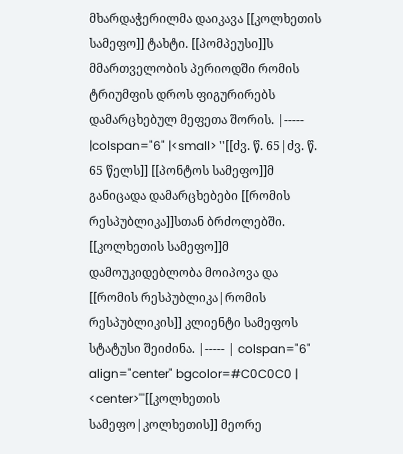მხარდაჭერილმა დაიკავა [[კოლხეთის სამეფო]] ტახტი. [[პომპეუსი]]ს მმართველობის პერიოდში რომის ტრიუმფის დროს ფიგურირებს დამარცხებულ მეფეთა შორის. |----- |colspan="6" |<small> ''[[ძვ. წ. 65|ძვ. წ. 65 წელს]] [[პონტოს სამეფო]]მ განიცადა დამარცხებები [[რომის რესპუბლიკა]]სთან ბრძოლებში. [[კოლხეთის სამეფო]]მ დამოუკიდებლობა მოიპოვა და [[რომის რესპუბლიკა|რომის რესპუბლიკის]] კლიენტი სამეფოს სტატუსი შეიძინა. |----- | colspan="6" align="center" bgcolor=#C0C0C0 | <center>'''[[კოლხეთის სამეფო|კოლხეთის]] მეორე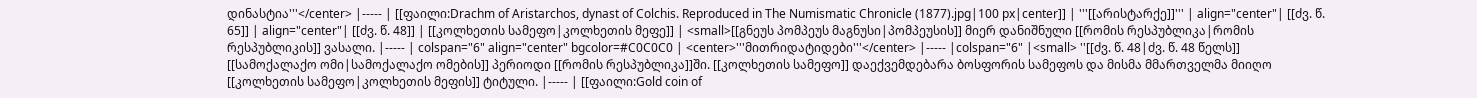დინასტია'''</center> |----- | [[ფაილი:Drachm of Aristarchos, dynast of Colchis. Reproduced in The Numismatic Chronicle (1877).jpg|100 px|center]] | '''[[არისტარქე]]''' | align="center"| [[ძვ. წ. 65]] | align="center"| [[ძვ. წ. 48]] | [[კოლხეთის სამეფო|კოლხეთის მეფე]] | <small>[[გნეუს პომპეუს მაგნუსი|პომპეუსის]] მიერ დანიშნული [[რომის რესპუბლიკა|რომის რესპუბლიკის]] ვასალი. |----- | colspan="6" align="center" bgcolor=#C0C0C0 | <center>'''მითრიდატიდები'''</center> |----- |colspan="6" |<small> ''[[ძვ. წ. 48|ძვ. წ. 48 წელს]] [[სამოქალაქო ომი|სამოქალაქო ომების]] პერიოდი [[რომის რესპუბლიკა]]ში. [[კოლხეთის სამეფო]] დაექვემდებარა ბოსფორის სამეფოს და მისმა მმართველმა მიიღო [[კოლხეთის სამეფო|კოლხეთის მეფის]] ტიტული. |----- | [[ფაილი:Gold coin of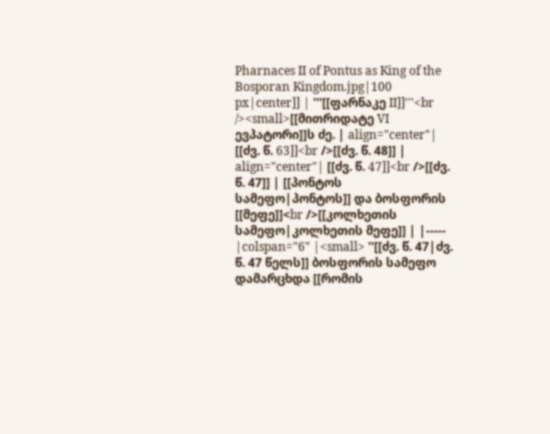Pharnaces II of Pontus as King of the Bosporan Kingdom.jpg|100 px|center]] | '''[[ფარნაკე II]]'''<br /><small>[[მითრიდატე VI ევპატორი]]ს ძე. | align="center"| [[ძვ. წ. 63]]<br />[[ძვ. წ. 48]] | align="center"| [[ძვ. წ. 47]]<br />[[ძვ. წ. 47]] | [[პონტოს სამეფო|პონტოს]] და ბოსფორის [[მეფე]]<br />[[კოლხეთის სამეფო|კოლხეთის მეფე]] | |----- |colspan="6" |<small> ''[[ძვ. წ. 47|ძვ. წ. 47 წელს]] ბოსფორის სამეფო დამარცხდა [[რომის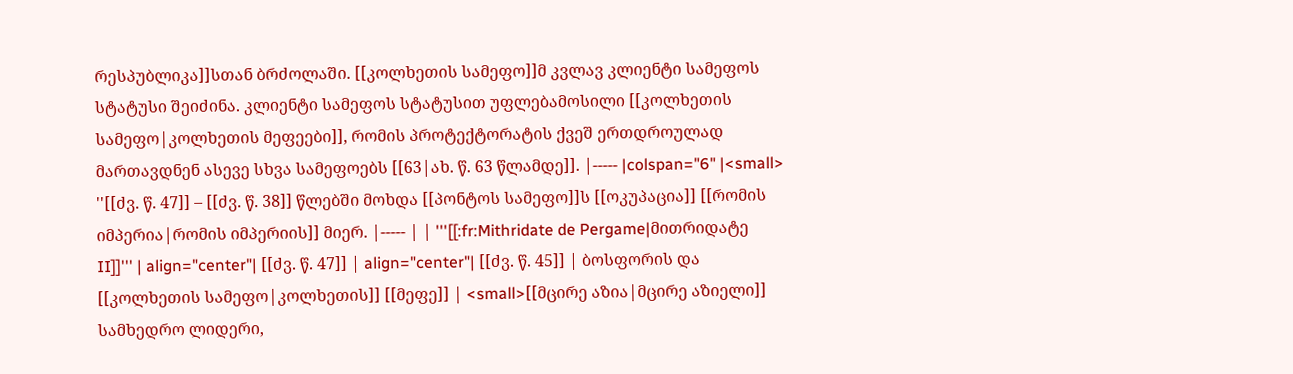რესპუბლიკა]]სთან ბრძოლაში. [[კოლხეთის სამეფო]]მ კვლავ კლიენტი სამეფოს სტატუსი შეიძინა. კლიენტი სამეფოს სტატუსით უფლებამოსილი [[კოლხეთის სამეფო|კოლხეთის მეფეები]], რომის პროტექტორატის ქვეშ ერთდროულად მართავდნენ ასევე სხვა სამეფოებს [[63|ახ. წ. 63 წლამდე]]. |----- |colspan="6" |<small> ''[[ძვ. წ. 47]] – [[ძვ. წ. 38]] წლებში მოხდა [[პონტოს სამეფო]]ს [[ოკუპაცია]] [[რომის იმპერია|რომის იმპერიის]] მიერ. |----- | | '''[[:fr:Mithridate de Pergame|მითრიდატე II]]''' | align="center"| [[ძვ. წ. 47]] | align="center"| [[ძვ. წ. 45]] | ბოსფორის და [[კოლხეთის სამეფო|კოლხეთის]] [[მეფე]] | <small>[[მცირე აზია|მცირე აზიელი]] სამხედრო ლიდერი,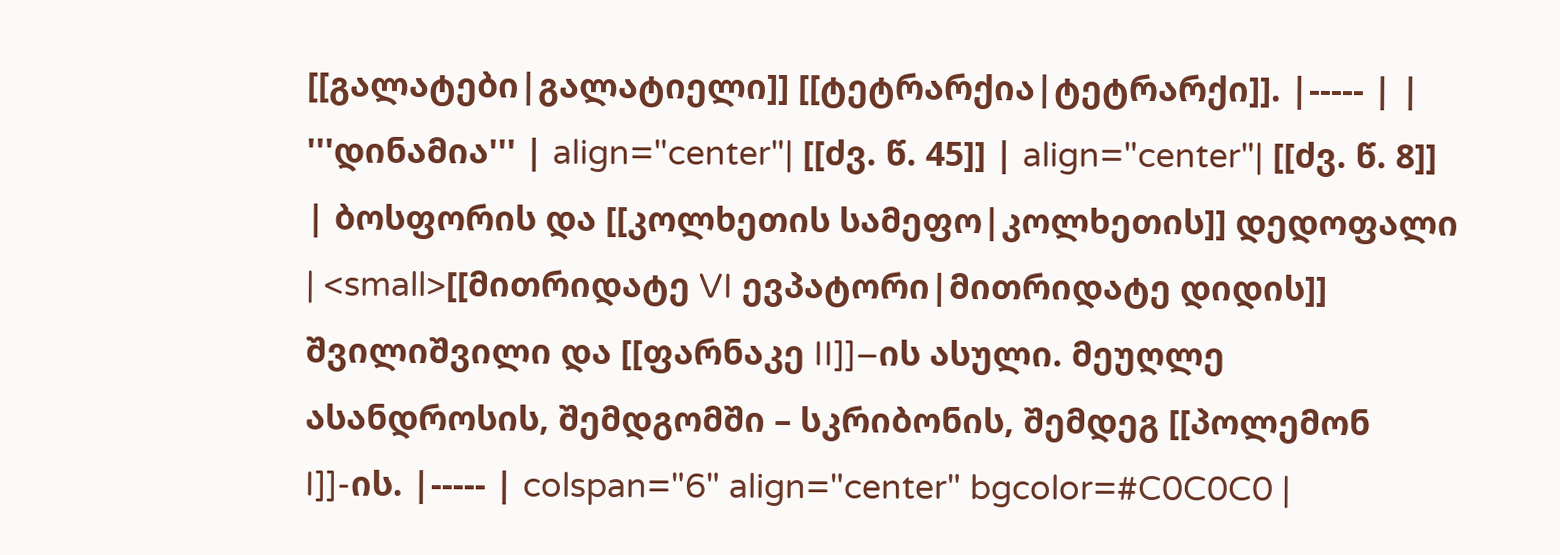[[გალატები|გალატიელი]] [[ტეტრარქია|ტეტრარქი]]. |----- | | '''დინამია''' | align="center"| [[ძვ. წ. 45]] | align="center"| [[ძვ. წ. 8]] | ბოსფორის და [[კოლხეთის სამეფო|კოლხეთის]] დედოფალი | <small>[[მითრიდატე VI ევპატორი|მითრიდატე დიდის]] შვილიშვილი და [[ფარნაკე II]]–ის ასული. მეუღლე ასანდროსის, შემდგომში – სკრიბონის, შემდეგ [[პოლემონ I]]-ის. |----- | colspan="6" align="center" bgcolor=#C0C0C0 |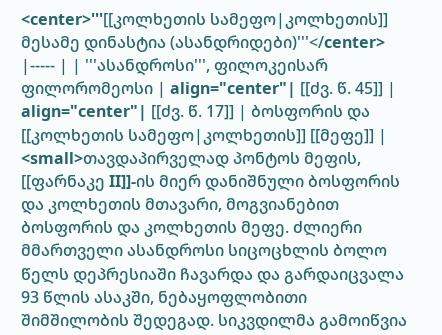<center>'''[[კოლხეთის სამეფო|კოლხეთის]] მესამე დინასტია (ასანდრიდები)'''</center> |----- | | '''ასანდროსი''', ფილოკეისარ ფილორომეოსი | align="center"| [[ძვ. წ. 45]] | align="center"| [[ძვ. წ. 17]] | ბოსფორის და [[კოლხეთის სამეფო|კოლხეთის]] [[მეფე]] | <small>თავდაპირველად პონტოს მეფის, [[ფარნაკე II]]-ის მიერ დანიშნული ბოსფორის და კოლხეთის მთავარი, მოგვიანებით ბოსფორის და კოლხეთის მეფე. ძლიერი მმართველი ასანდროსი სიცოცხლის ბოლო წელს დეპრესიაში ჩავარდა და გარდაიცვალა 93 წლის ასაკში, ნებაყოფლობითი შიმშილობის შედეგად. სიკვდილმა გამოიწვია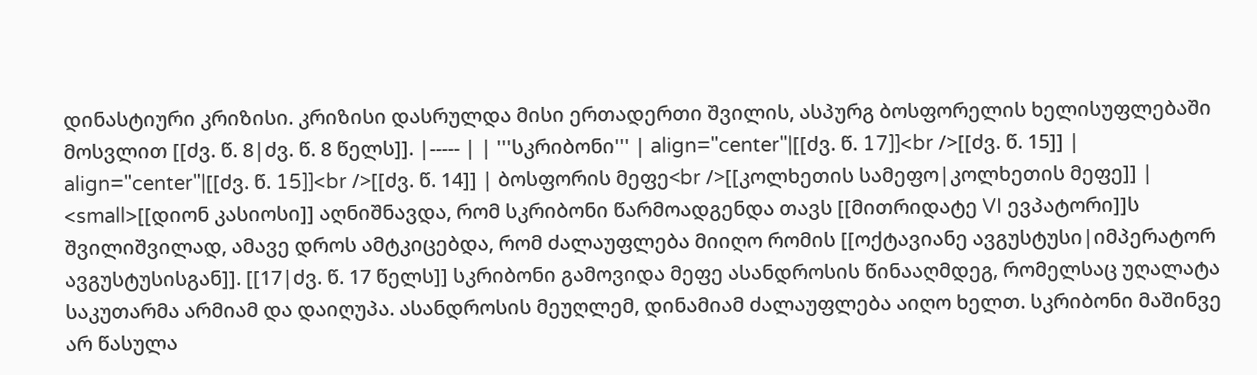დინასტიური კრიზისი. კრიზისი დასრულდა მისი ერთადერთი შვილის, ასპურგ ბოსფორელის ხელისუფლებაში მოსვლით [[ძვ. წ. 8|ძვ. წ. 8 წელს]]. |----- | | '''სკრიბონი''' | align="center"|[[ძვ. წ. 17]]<br />[[ძვ. წ. 15]] | align="center"|[[ძვ. წ. 15]]<br />[[ძვ. წ. 14]] | ბოსფორის მეფე<br />[[კოლხეთის სამეფო|კოლხეთის მეფე]] | <small>[[დიონ კასიოსი]] აღნიშნავდა, რომ სკრიბონი წარმოადგენდა თავს [[მითრიდატე VI ევპატორი]]ს შვილიშვილად, ამავე დროს ამტკიცებდა, რომ ძალაუფლება მიიღო რომის [[ოქტავიანე ავგუსტუსი|იმპერატორ ავგუსტუსისგან]]. [[17|ძვ. წ. 17 წელს]] სკრიბონი გამოვიდა მეფე ასანდროსის წინააღმდეგ, რომელსაც უღალატა საკუთარმა არმიამ და დაიღუპა. ასანდროსის მეუღლემ, დინამიამ ძალაუფლება აიღო ხელთ. სკრიბონი მაშინვე არ წასულა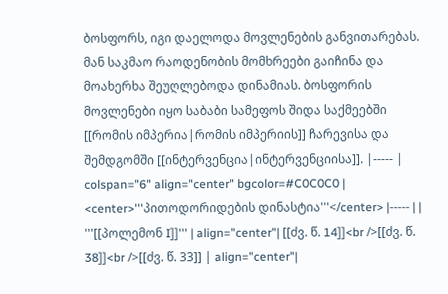ბოსფორს, იგი დაელოდა მოვლენების განვითარებას. მან საკმაო რაოდენობის მომხრეები გაიჩინა და მოახერხა შეუღლებოდა დინამიას. ბოსფორის მოვლენები იყო საბაბი სამეფოს შიდა საქმეებში [[რომის იმპერია|რომის იმპერიის]] ჩარევისა და შემდგომში [[ინტერვენცია|ინტერვენციისა]]. |----- | colspan="6" align="center" bgcolor=#C0C0C0 | <center>'''პითოდორიდების დინასტია'''</center> |----- | | '''[[პოლემონ I]]''' | align="center"| [[ძვ. წ. 14]]<br />[[ძვ. წ. 38]]<br />[[ძვ. წ. 33]] | align="center"|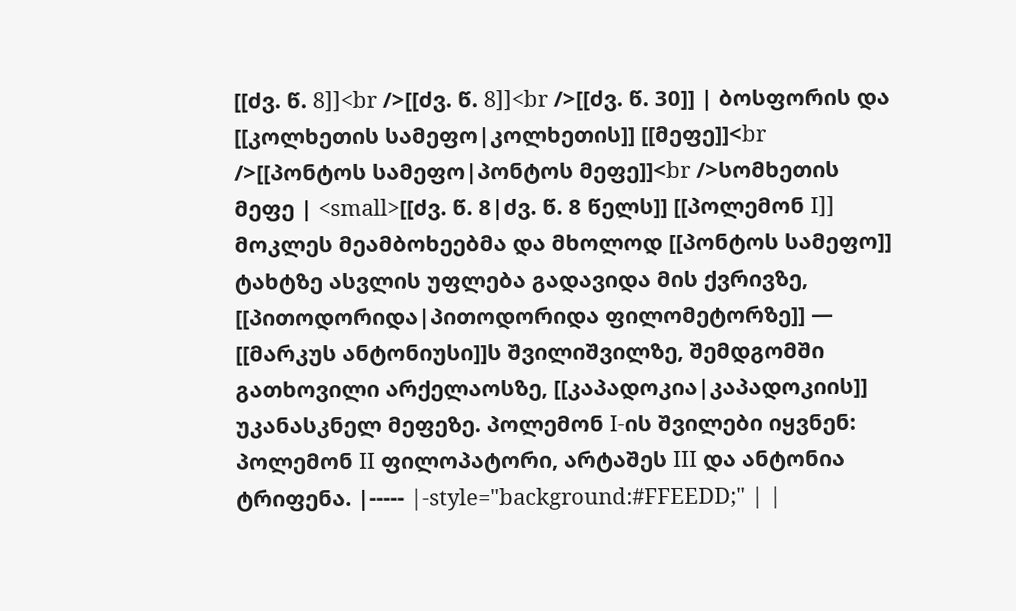[[ძვ. წ. 8]]<br />[[ძვ. წ. 8]]<br />[[ძვ. წ. 30]] | ბოსფორის და [[კოლხეთის სამეფო|კოლხეთის]] [[მეფე]]<br />[[პონტოს სამეფო|პონტოს მეფე]]<br />სომხეთის მეფე | <small>[[ძვ. წ. 8|ძვ. წ. 8 წელს]] [[პოლემონ I]] მოკლეს მეამბოხეებმა და მხოლოდ [[პონტოს სამეფო]] ტახტზე ასვლის უფლება გადავიდა მის ქვრივზე, [[პითოდორიდა|პითოდორიდა ფილომეტორზე]] — [[მარკუს ანტონიუსი]]ს შვილიშვილზე, შემდგომში გათხოვილი არქელაოსზე, [[კაპადოკია|კაპადოკიის]] უკანასკნელ მეფეზე. პოლემონ I-ის შვილები იყვნენ: პოლემონ II ფილოპატორი, არტაშეს III და ანტონია ტრიფენა. |----- |-style="background:#FFEEDD;" | |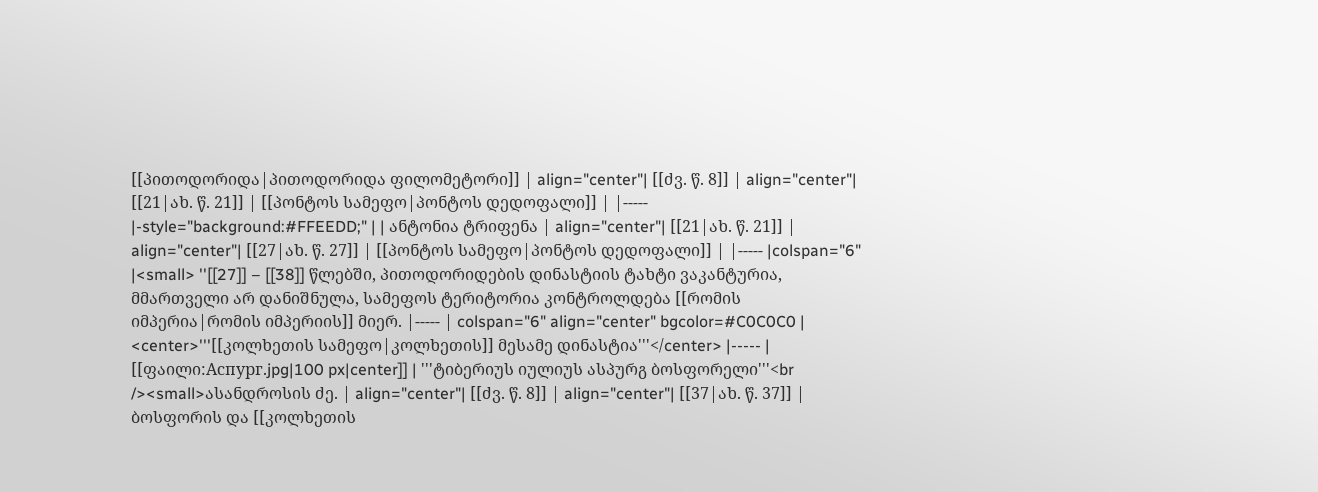[[პითოდორიდა|პითოდორიდა ფილომეტორი]] | align="center"| [[ძვ. წ. 8]] | align="center"| [[21|ახ. წ. 21]] | [[პონტოს სამეფო|პონტოს დედოფალი]] | |----- |-style="background:#FFEEDD;" | | ანტონია ტრიფენა | align="center"| [[21|ახ. წ. 21]] | align="center"| [[27|ახ. წ. 27]] | [[პონტოს სამეფო|პონტოს დედოფალი]] | |----- |colspan="6" |<small> ''[[27]] – [[38]] წლებში, პითოდორიდების დინასტიის ტახტი ვაკანტურია, მმართველი არ დანიშნულა, სამეფოს ტერიტორია კონტროლდება [[რომის იმპერია|რომის იმპერიის]] მიერ. |----- | colspan="6" align="center" bgcolor=#C0C0C0 | <center>'''[[კოლხეთის სამეფო|კოლხეთის]] მესამე დინასტია'''</center> |----- | [[ფაილი:Аспург.jpg|100 px|center]] | '''ტიბერიუს იულიუს ასპურგ ბოსფორელი'''<br /><small>ასანდროსის ძე. | align="center"| [[ძვ. წ. 8]] | align="center"| [[37|ახ. წ. 37]] | ბოსფორის და [[კოლხეთის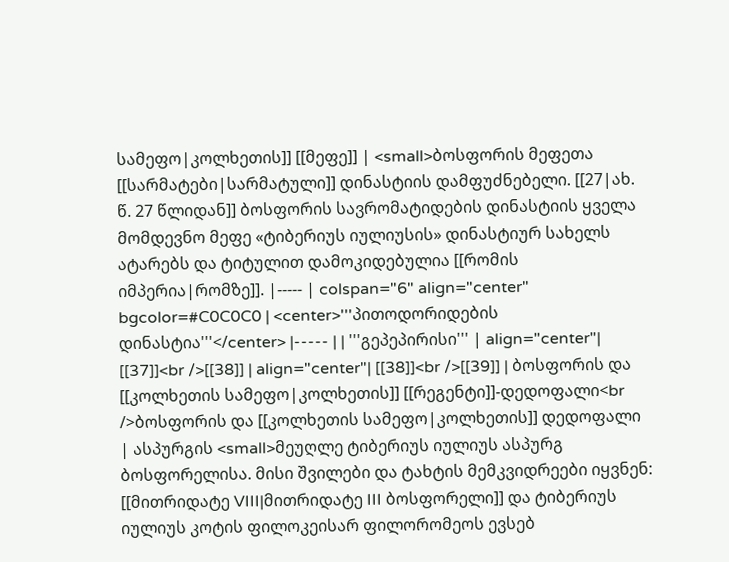სამეფო|კოლხეთის]] [[მეფე]] | <small>ბოსფორის მეფეთა [[სარმატები|სარმატული]] დინასტიის დამფუძნებელი. [[27|ახ. წ. 27 წლიდან]] ბოსფორის სავრომატიდების დინასტიის ყველა მომდევნო მეფე «ტიბერიუს იულიუსის» დინასტიურ სახელს ატარებს და ტიტულით დამოკიდებულია [[რომის იმპერია|რომზე]]. |----- | colspan="6" align="center" bgcolor=#C0C0C0 | <center>'''პითოდორიდების დინასტია'''</center> |----- | | '''გეპეპირისი''' | align="center"| [[37]]<br />[[38]] | align="center"| [[38]]<br />[[39]] | ბოსფორის და [[კოლხეთის სამეფო|კოლხეთის]] [[რეგენტი]]-დედოფალი<br />ბოსფორის და [[კოლხეთის სამეფო|კოლხეთის]] დედოფალი | ასპურგის <small>მეუღლე ტიბერიუს იულიუს ასპურგ ბოსფორელისა. მისი შვილები და ტახტის მემკვიდრეები იყვნენ: [[მითრიდატე VIII|მითრიდატე III ბოსფორელი]] და ტიბერიუს იულიუს კოტის ფილოკეისარ ფილორომეოს ევსებ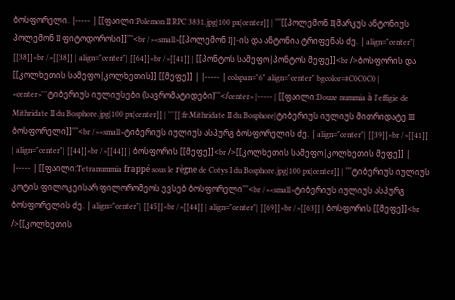ბოსფორელი. |----- | [[ფაილი:Polemon II RPC 3831.jpg|100 px|center]] | '''[[პოლემონ II|მარკუს ანტონიუს პოლემონ II ფიტოდოროსი]]'''<br /><small>[[პოლემონ I]]-ის და ანტონია ტრიფენას ძე. | align="center"| [[38]]<br />[[38]] | align="center"| [[64]]<br />[[41]] | [[პონტოს სამეფო|პონტოს მეფე]]<br />ბოსფორის და [[კოლხეთის სამეფო|კოლხეთის]] [[მეფე]] | |----- | colspan="6" align="center" bgcolor=#C0C0C0 | <center>'''ტიბერიუს იულიუსები (სავრომატიდები)'''</center> |----- | [[ფაილი:Douze nummia à l'effigie de Mithridate II du Bosphore.jpg|100 px|center]] | '''[[:fr:Mithridate II du Bosphore|ტიბერიუს იულიუს მითრიდატე III ბოსფორელი]]'''<br /><small>ტიბერიუს იულიუს ასპურგ ბოსფორელის ძე. | align="center"| [[39]]<br />[[41]] | align="center"| [[44]]<br />[[44]] | ბოსფორის [[მეფე]]<br />[[კოლხეთის სამეფო|კოლხეთის მეფე]] | |----- | [[ფაილი:Tetranummia frappé sous le règne de Cotys I du Bosphore.jpg|100 px|center]] | '''ტიბერიუს იულიუს კოტის ფილოკეისარ ფილორომეოს ევსებ ბოსფორელი'''<br /><small>ტიბერიუს იულიუს ასპურგ ბოსფორელის ძე. | align="center"| [[45]]<br />[[44]] | align="center"| [[69]]<br />[[63]] | ბოსფორის [[მეფე]]<br />[[კოლხეთის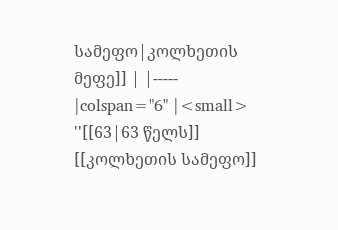სამეფო|კოლხეთის მეფე]] | |----- |colspan="6" |<small> ''[[63|63 წელს]] [[კოლხეთის სამეფო]]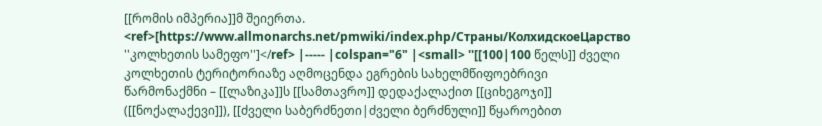[[რომის იმპერია]]მ შეიერთა. <ref>[https://www.allmonarchs.net/pmwiki/index.php/Страны/КолхидскоеЦарство ''კოლხეთის სამეფო'']</ref> |----- |colspan="6" |<small> ''[[100|100 წელს]] ძველი კოლხეთის ტერიტორიაზე აღმოცენდა ეგრების სახელმწიფოებრივი წარმონაქმნი – [[ლაზიკა]]ს [[სამთავრო]] დედაქალაქით [[ციხეგოჯი]] ([[ნოქალაქევი]]), [[ძველი საბერძნეთი|ძველი ბერძნული]] წყაროებით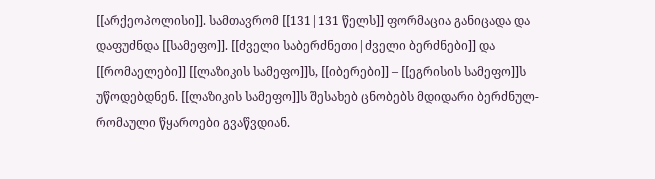[[არქეოპოლისი]]. სამთავრომ [[131|131 წელს]] ფორმაცია განიცადა და დაფუძნდა [[სამეფო]]. [[ძველი საბერძნეთი|ძველი ბერძნები]] და [[რომაელები]] [[ლაზიკის სამეფო]]ს, [[იბერები]] – [[ეგრისის სამეფო]]ს უწოდებდნენ. [[ლაზიკის სამეფო]]ს შესახებ ცნობებს მდიდარი ბერძნულ-რომაული წყაროები გვაწვდიან.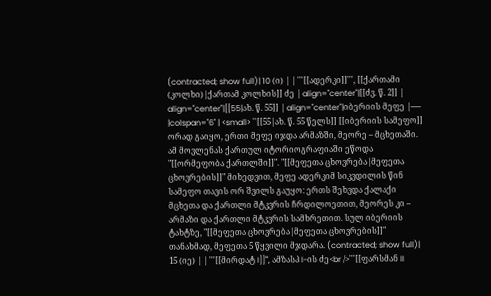(contracted; show full)| 10 (ი) | | '''[[ადერკი]]''', [[ქართამი (კოლხი)|ქართამ კოლხის]] ძე | align="center"|[[ძვ. წ. 2]] | align="center"|[[55|ახ. წ. 55]] | align="center"|იბერიის მეფე |----- |colspan="6" | <small> ''[[55|ახ. წ. 55 წელს]] [[იბერიის სამეფო]] ორად გაიყო, ერთი მეფე იჯდა არმაზში, მეორე – მცხეთაში. ამ მოვლენას ქართულ იტორიოგრაფიაში ეწოდა "[[ორმეფობა ქართლში]]". "[[მეფეთა ცხოვრება|მეფეთა ცხოვრების]]" მიხედვით, მეფე ადერკიმ სიკვდილის წინ სამეფო თავის ორ შვილს გაუყო: ერთს შეხვდა ქალაქი მცხეთა და ქართლი მტკვრის ჩრდილოეთით, მეორეს კი – არმაზი და ქართლი მტკვრის სამხრეთით. სულ იბერიის ტახტზე, "[[მეფეთა ცხოვრება|მეფეთა ცხოვრების]]" თანახმად, მეფეთა 5 წყვილი მჯდარა. (contracted; show full)| 15 (იე) | | '''[[მირდატ I]]''', ამზასპ I-ის ძე<br />'''[[ფარსმან II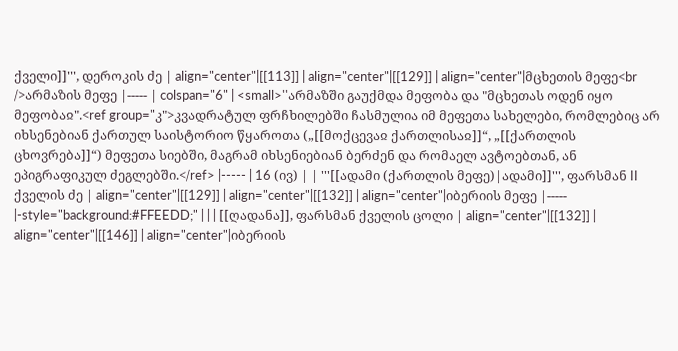ქველი]]''', დეროკის ძე | align="center"|[[113]] | align="center"|[[129]] | align="center"|მცხეთის მეფე<br />არმაზის მეფე |----- | colspan="6" | <small>''არმაზში გაუქმდა მეფობა და "მცხეთას ოდენ იყო მეფობაჲ".<ref group="კ">კვადრატულ ფრჩხილებში ჩასმულია იმ მეფეთა სახელები, რომლებიც არ იხსენებიან ქართულ საისტორიო წყაროთა („[[მოქცევაჲ ქართლისაჲ]]“, „[[ქართლის ცხოვრება]]“) მეფეთა სიებში, მაგრამ იხსენიებიან ბერძენ და რომაელ ავტოებთან, ან ეპიგრაფიკულ ძეგლებში.</ref> |----- | 16 (ივ) | | '''[[ადამი (ქართლის მეფე)|ადამი]]''', ფარსმან II ქველის ძე | align="center"|[[129]] | align="center"|[[132]] | align="center"|იბერიის მეფე |----- |-style="background:#FFEEDD;" | | | [[ღადანა]], ფარსმან ქველის ცოლი | align="center"|[[132]] | align="center"|[[146]] | align="center"|იბერიის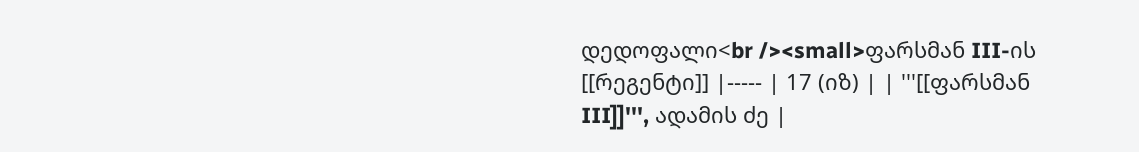დედოფალი<br /><small>ფარსმან III-ის [[რეგენტი]] |----- | 17 (იზ) | | '''[[ფარსმან III]]''', ადამის ძე |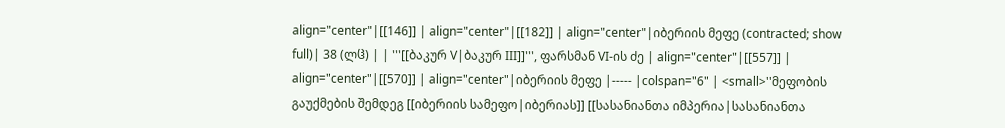align="center"|[[146]] | align="center"|[[182]] | align="center"|იბერიის მეფე (contracted; show full)| 38 (ლჱ) | | '''[[ბაკურ V|ბაკურ III]]''', ფარსმან VI-ის ძე | align="center"|[[557]] | align="center"|[[570]] | align="center"|იბერიის მეფე |----- |colspan="6" | <small>''მეფობის გაუქმების შემდეგ [[იბერიის სამეფო|იბერიას]] [[სასანიანთა იმპერია|სასანიანთა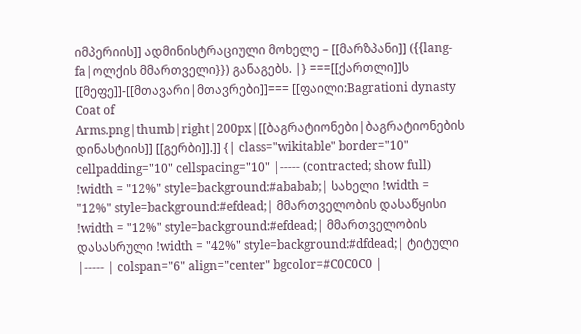იმპერიის]] ადმინისტრაციული მოხელე – [[მარზპანი]] ({{lang-fa|ოლქის მმართველი}}) განაგებს. |} ===[[ქართლი]]ს [[მეფე]]-[[მთავარი|მთავრები]]=== [[ფაილი:Bagrationi dynasty Coat of Arms.png|thumb|right|200px|[[ბაგრატიონები|ბაგრატიონების დინასტიის]] [[გერბი]].]] {| class="wikitable" border="10" cellpadding="10" cellspacing="10" |----- (contracted; show full) !width = "12%" style=background:#ababab;| სახელი !width = "12%" style=background:#efdead;| მმართველობის დასაწყისი !width = "12%" style=background:#efdead;| მმართველობის დასასრული !width = "42%" style=background:#dfdead;| ტიტული |----- | colspan="6" align="center" bgcolor=#C0C0C0 |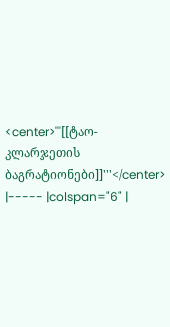<center>'''[[ტაო-კლარჯეთის ბაგრატიონები]]'''</center> |----- |colspan="6" |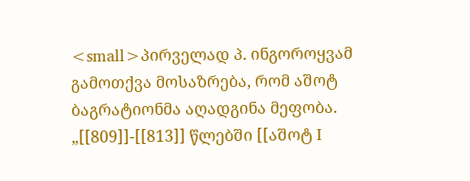<small>პირველად პ. ინგოროყვამ გამოთქვა მოსაზრება, რომ აშოტ ბაგრატიონმა აღადგინა მეფობა. „[[809]]-[[813]] წლებში [[აშოტ I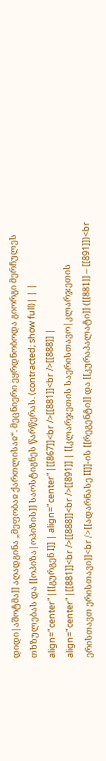დიდი|აშოტმა]] აღადგინა „მეფობაჲ ქართლისაჲ“. მეცნიერი ეყრდნობოდა გიორგი მერჩულეს თხზულებას და [[ოპიზა|ოპიზის]] საოსტიგნეს წარწერას. (contracted; show full)| | | align="center"|[[გურგენ I]] | align="center"|[[867]]<br />[[881]]<br />[[888]] | align="center"|[[881]]<br />[[888]]<br />[[891]] | [[კლარჯეთის საერისთავო|კლარჯეთის ერისთავთ ერისთავი]]<br />[[ადარნასე II]]-ის [[რეგენტი]] და [[კურაპალატი]] ([[881]] – [[891]])<br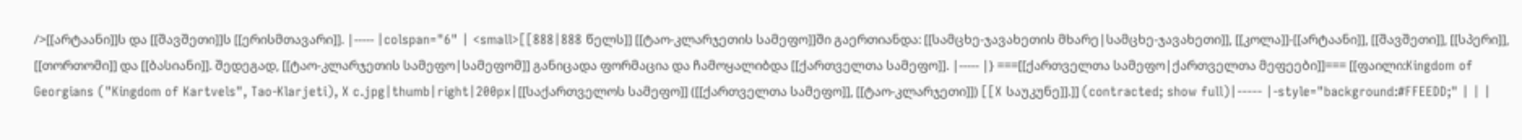/>[[არტაანი]]ს და [[შავშეთი]]ს [[ერისმთავარი]]. |----- |colspan="6" | <small>[[888|888 წელს]] [[ტაო-კლარჯეთის სამეფო]]ში გაერთიანდა: [[სამცხე-ჯავახეთის მხარე|სამცხე-ჯავახეთი]], [[კოლა]]-[[არტაანი]], [[შავშეთი]], [[სპერი]], [[თორთომი]] და [[ბასიანი]]. შედეგად, [[ტაო-კლარჯეთის სამეფო|სამეფომ]] განიცადა ფორმაცია და ჩამოყალიბდა [[ქართველთა სამეფო]]. |----- |} ===[[ქართველთა სამეფო|ქართველთა მეფეები]]=== [[ფაილი:Kingdom of Georgians ("Kingdom of Kartvels", Tao-Klarjeti), X c.jpg|thumb|right|200px|[[საქართველოს სამეფო]] ([[ქართველთა სამეფო]], [[ტაო-კლარჯეთი]]) [[X საუკუნე]].]] (contracted; show full)|----- |-style="background:#FFEEDD;" | | |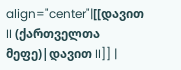align="center"|[[დავით II (ქართველთა მეფე)|დავით II]] |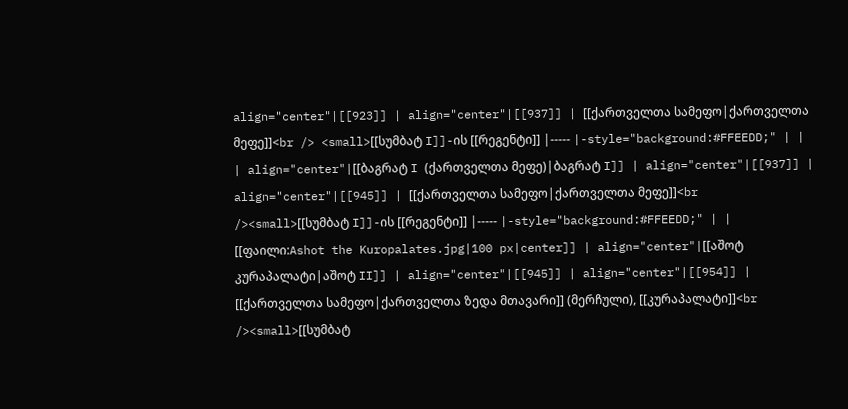align="center"|[[923]] | align="center"|[[937]] | [[ქართველთა სამეფო|ქართველთა მეფე]]<br /> <small>[[სუმბატ I]]-ის [[რეგენტი]] |----- |-style="background:#FFEEDD;" | | | align="center"|[[ბაგრატ I (ქართველთა მეფე)|ბაგრატ I]] | align="center"|[[937]] | align="center"|[[945]] | [[ქართველთა სამეფო|ქართველთა მეფე]]<br /><small>[[სუმბატ I]]-ის [[რეგენტი]] |----- |-style="background:#FFEEDD;" | | [[ფაილი:Ashot the Kuropalates.jpg|100 px|center]] | align="center"|[[აშოტ კურაპალატი|აშოტ II]] | align="center"|[[945]] | align="center"|[[954]] | [[ქართველთა სამეფო|ქართველთა ზედა მთავარი]] (მერჩული), [[კურაპალატი]]<br /><small>[[სუმბატ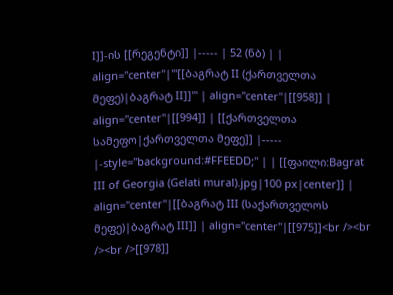I]]-ის [[რეგენტი]] |----- | 52 (ნბ) | | align="center"|'''[[ბაგრატ II (ქართველთა მეფე)|ბაგრატ II]]''' | align="center"|[[958]] | align="center"|[[994]] | [[ქართველთა სამეფო|ქართველთა მეფე]] |----- |-style="background:#FFEEDD;" | | [[ფაილი:Bagrat III of Georgia (Gelati mural).jpg|100 px|center]] | align="center"|[[ბაგრატ III (საქართველოს მეფე)|ბაგრატ III]] | align="center"|[[975]]<br /><br /><br />[[978]]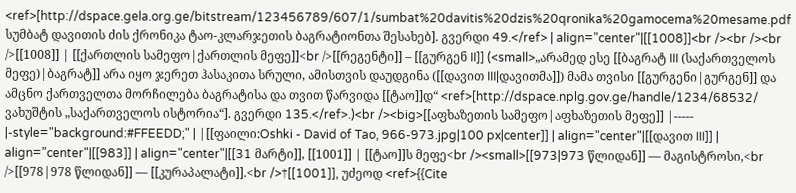<ref>[http://dspace.gela.org.ge/bitstream/123456789/607/1/sumbat%20davitis%20dzis%20qronika%20gamocema%20mesame.pdf სუმბატ დავითის ძის ქრონიკა ტაო-კლარჯეთის ბაგრატიონთა შესახებ]. გვერდი 49.</ref> | align="center"|[[1008]]<br /><br /><br />[[1008]] | [[ქართლის სამეფო|ქართლის მეფე]]<br />[[რეგენტი]] – [[გურგენ II]] (<small>„არამედ ესე [[ბაგრატ III (საქართველოს მეფე)|ბაგრატ]] არა იყო ჯერეთ ჰასაკითა სრული, ამისთვის დაუდგინა ([[დავით III|დავითმა]]) მამა თვისი [[გურგენი|გურგენ]] და ამცნო ქართველთა მორჩილება ბაგრატისა და თვით წარვიდა [[ტაო]]დ“ <ref>[http://dspace.nplg.gov.ge/handle/1234/68532/ ვახუშტის „საქართველოს ისტორია“]. გვერდი 135.</ref>.)<br /><big>[[აფხაზეთის სამეფო|აფხაზეთის მეფე]] |----- |-style="background:#FFEEDD;" | |[[ფაილი:Oshki - David of Tao, 966-973.jpg|100 px|center]] | align="center"|[[დავით III]] | align="center"|[[983]] | align="center"|[[31 მარტი]], [[1001]] | [[ტაო]]ს მეფე<br /><small>[[973|973 წლიდან]] — მაგისტროსი,<br />[[978|978 წლიდან]] — [[კურაპალატი]].<br />†[[1001]], უძეოდ <ref>{{Cite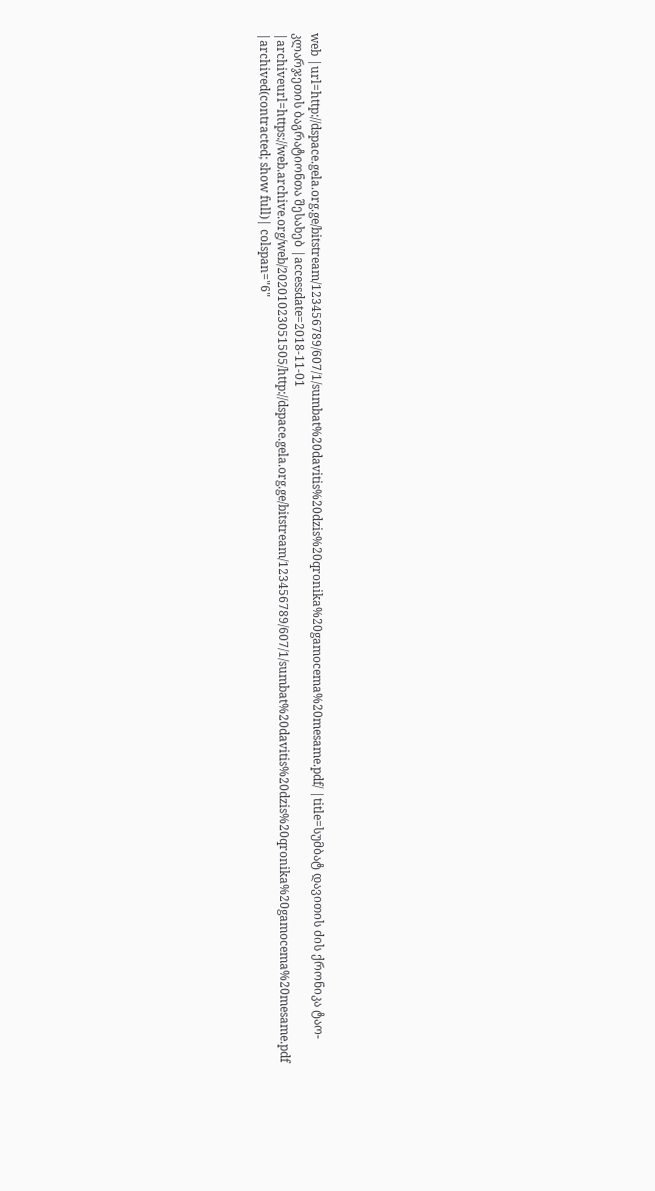web |url=http://dspace.gela.org.ge/bitstream/123456789/607/1/sumbat%20davitis%20dzis%20qronika%20gamocema%20mesame.pdf/ |title=სუმბატ დავითის ძის ქრონიკა ტაო-კლარჯეთის ბაგრატიონთა შესახებ |accessdate=2018-11-01 |archiveurl=https://web.archive.org/web/20201023051505/http://dspace.gela.org.ge/bitstream/123456789/607/1/sumbat%20davitis%20dzis%20qronika%20gamocema%20mesame.pdf |archived(contracted; show full)| colspan="6"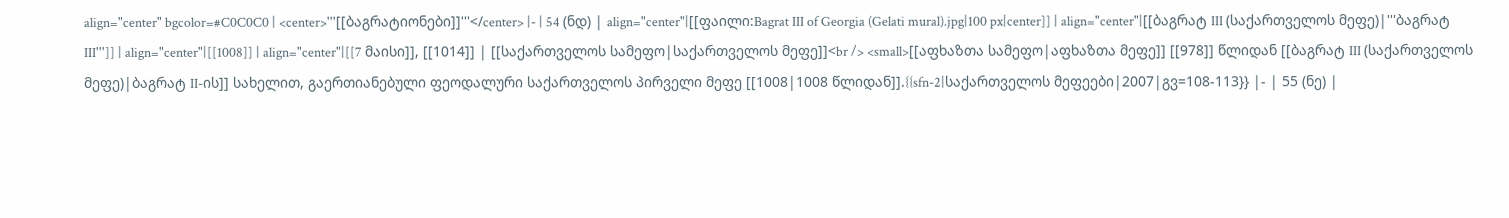align="center" bgcolor=#C0C0C0 | <center>'''[[ბაგრატიონები]]'''</center> |- | 54 (ნდ) | align="center"|[[ფაილი:Bagrat III of Georgia (Gelati mural).jpg|100 px|center]] | align="center"|[[ბაგრატ III (საქართველოს მეფე)|'''ბაგრატ III''']] | align="center"|[[1008]] | align="center"|[[7 მაისი]], [[1014]] | [[საქართველოს სამეფო|საქართველოს მეფე]]<br /> <small>[[აფხაზთა სამეფო|აფხაზთა მეფე]] [[978]] წლიდან [[ბაგრატ III (საქართველოს მეფე)|ბაგრატ II-ის]] სახელით, გაერთიანებული ფეოდალური საქართველოს პირველი მეფე [[1008|1008 წლიდან]].{{sfn-2|საქართველოს მეფეები|2007|გვ=108-113}} |- | 55 (ნე) |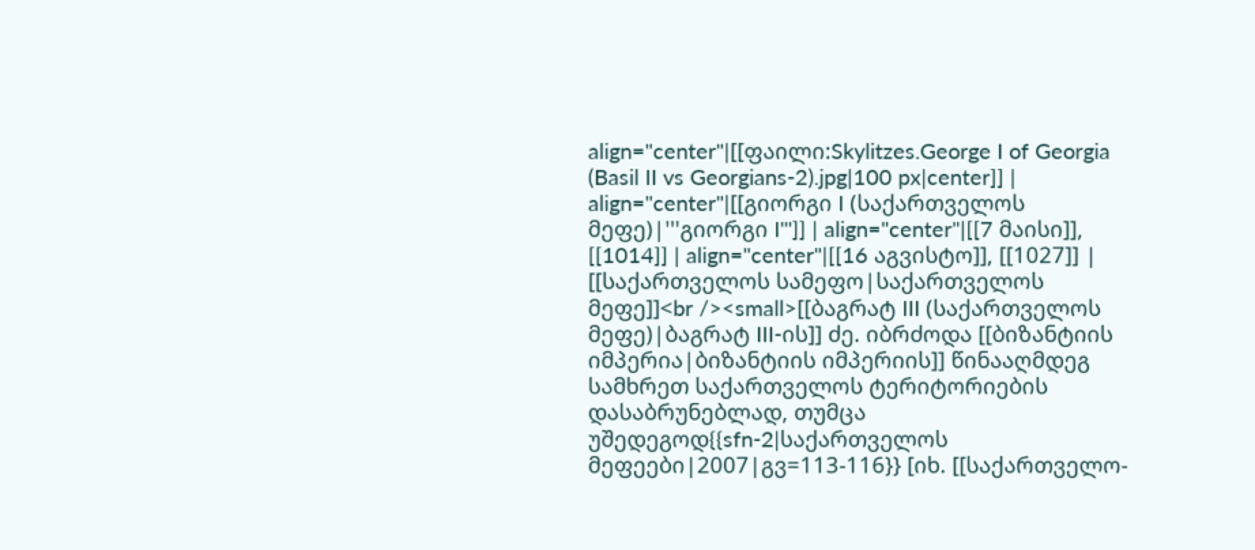align="center"|[[ფაილი:Skylitzes.George I of Georgia (Basil II vs Georgians-2).jpg|100 px|center]] | align="center"|[[გიორგი I (საქართველოს მეფე)|'''გიორგი I''']] | align="center"|[[7 მაისი]], [[1014]] | align="center"|[[16 აგვისტო]], [[1027]] | [[საქართველოს სამეფო|საქართველოს მეფე]]<br /><small>[[ბაგრატ III (საქართველოს მეფე)|ბაგრატ III-ის]] ძე. იბრძოდა [[ბიზანტიის იმპერია|ბიზანტიის იმპერიის]] წინააღმდეგ სამხრეთ საქართველოს ტერიტორიების დასაბრუნებლად, თუმცა უშედეგოდ{{sfn-2|საქართველოს მეფეები|2007|გვ=113-116}} [იხ. [[საქართველო-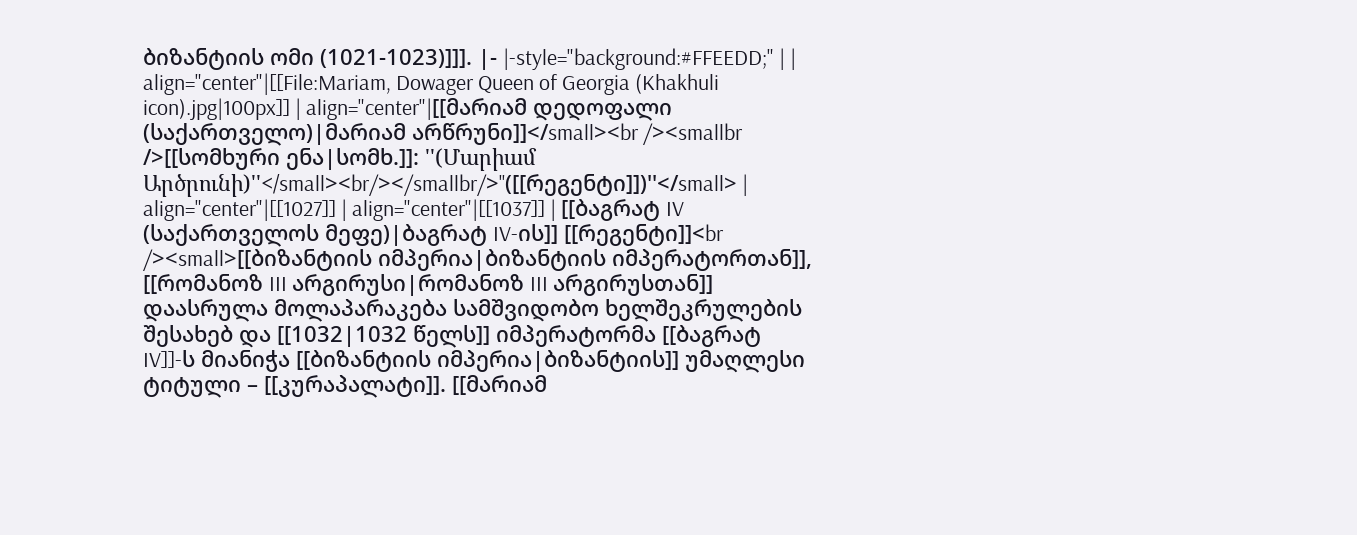ბიზანტიის ომი (1021-1023)]]]. |- |-style="background:#FFEEDD;" | | align="center"|[[File:Mariam, Dowager Queen of Georgia (Khakhuli icon).jpg|100px]] | align="center"|[[მარიამ დედოფალი (საქართველო)|მარიამ არწრუნი]]</small><br /><smallbr />[[სომხური ენა|სომხ.]]: ''(Մարիամ Արծրունի)''</small><br/></smallbr/>''([[რეგენტი]])''</small> | align="center"|[[1027]] | align="center"|[[1037]] | [[ბაგრატ IV (საქართველოს მეფე)|ბაგრატ IV-ის]] [[რეგენტი]]<br /><small>[[ბიზანტიის იმპერია|ბიზანტიის იმპერატორთან]], [[რომანოზ III არგირუსი|რომანოზ III არგირუსთან]] დაასრულა მოლაპარაკება სამშვიდობო ხელშეკრულების შესახებ და [[1032|1032 წელს]] იმპერატორმა [[ბაგრატ IV]]-ს მიანიჭა [[ბიზანტიის იმპერია|ბიზანტიის]] უმაღლესი ტიტული – [[კურაპალატი]]. [[მარიამ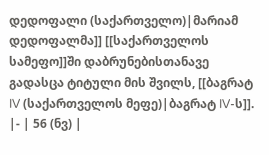დედოფალი (საქართველო)|მარიამ დედოფალმა]] [[საქართველოს სამეფო]]ში დაბრუნებისთანავე გადასცა ტიტული მის შვილს, [[ბაგრატ IV (საქართველოს მეფე)|ბაგრატ IV-ს]]. |- | 56 (ნვ) |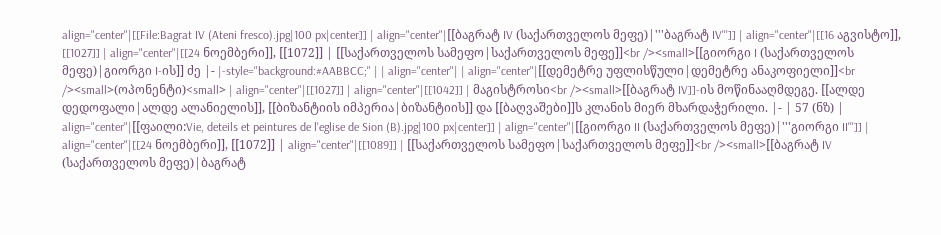align="center"|[[File:Bagrat IV (Ateni fresco).jpg|100 px|center]] | align="center"|[[ბაგრატ IV (საქართველოს მეფე)|'''ბაგრატ IV''']] | align="center"|[[16 აგვისტო]], [[1027]] | align="center"|[[24 ნოემბერი]], [[1072]] | [[საქართველოს სამეფო|საქართველოს მეფე]]<br /><small>[[გიორგი I (საქართველოს მეფე)|გიორგი I-ის]] ძე |- |-style="background:#AABBCC;" | | align="center"| | align="center"|[[დემეტრე უფლისწული|დემეტრე ანაკოფიელი]]<br /><small>(ოპონენტი)<small> | align="center"|[[1027]] | align="center"|[[1042]] | მაგისტროსი<br /><small>[[ბაგრატ IV]]-ის მოწინააღმდეგე. [[ალდე დედოფალი|ალდე ალანიელის]], [[ბიზანტიის იმპერია|ბიზანტიის]] და [[ბაღვაშები]]ს კლანის მიერ მხარდაჭერილი. |- | 57 (ნზ) | align="center"|[[ფაილი:Vie, deteils et peintures de l'eglise de Sion (B).jpg|100 px|center]] | align="center"|[[გიორგი II (საქართველოს მეფე)|'''გიორგი II''']] | align="center"|[[24 ნოემბერი]], [[1072]] | align="center"|[[1089]] | [[საქართველოს სამეფო|საქართველოს მეფე]]<br /><small>[[ბაგრატ IV (საქართველოს მეფე)|ბაგრატ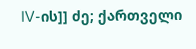IV-ის]] ძე; ქართველი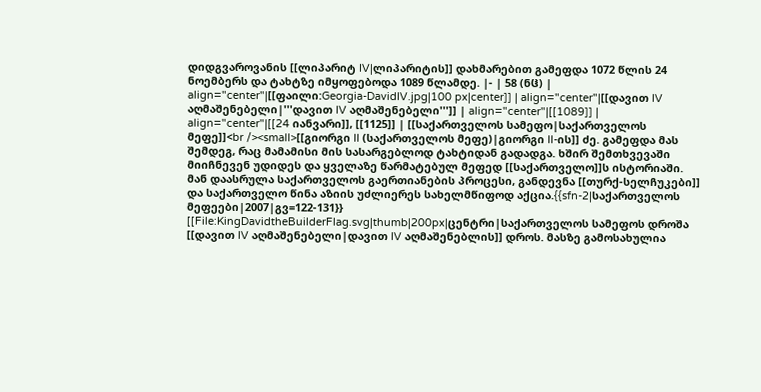დიდგვაროვანის [[ლიპარიტ IV|ლიპარიტის]] დახმარებით გამეფდა 1072 წლის 24 ნოემბერს და ტახტზე იმყოფებოდა 1089 წლამდე. |- | 58 (ნჱ) | align="center"|[[ფაილი:Georgia-DavidIV.jpg|100 px|center]] | align="center"|[[დავით IV აღმაშენებელი|'''დავით IV აღმაშენებელი''']] | align="center"|[[1089]] | align="center"|[[24 იანვარი]], [[1125]] | [[საქართველოს სამეფო|საქართველოს მეფე]]<br /><small>[[გიორგი II (საქართველოს მეფე)|გიორგი II-ის]] ძე. გამეფდა მას შემდეგ, რაც მამამისი მის სასარგებლოდ ტახტიდან გადადგა. ხშირ შემთხვევაში მიიჩნევენ უდიდეს და ყველაზე წარმატებულ მეფედ [[საქართველო]]ს ისტორიაში. მან დაასრულა საქართველოს გაერთიანების პროცესი, განდევნა [[თურქ-სელჩუკები]] და საქართველო წინა აზიის უძლიერეს სახელმწიფოდ აქცია.{{sfn-2|საქართველოს მეფეები|2007|გვ=122-131}} [[File:KingDavidtheBuilderFlag.svg|thumb|200px|ცენტრი|საქართველოს სამეფოს დროშა [[დავით IV აღმაშენებელი|დავით IV აღმაშენებლის]] დროს. მასზე გამოსახულია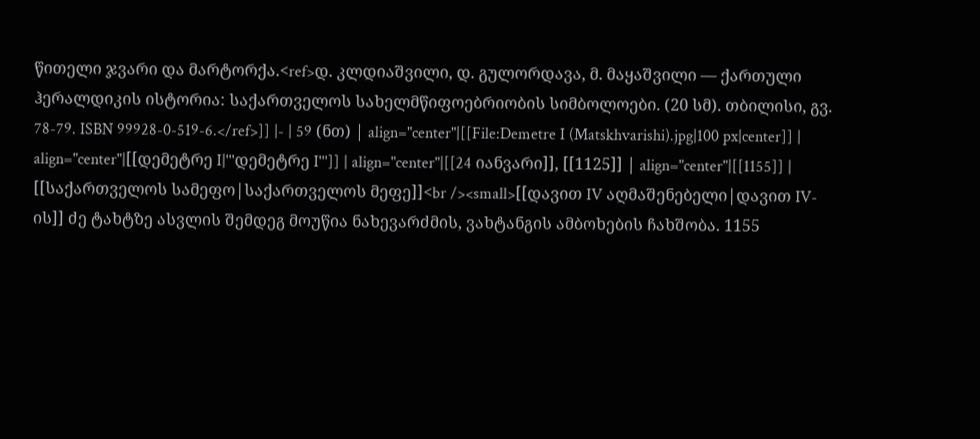წითელი ჯვარი და მარტორქა.<ref>დ. კლდიაშვილი, დ. გულორდავა, მ. მაყაშვილი — ქართული ჰერალდიკის ისტორია: საქართველოს სახელმწიფოებრიობის სიმბოლოები. (20 სმ). თბილისი, გვ. 78-79. ISBN 99928-0-519-6.</ref>]] |- | 59 (ნთ) | align="center"|[[File:Demetre I (Matskhvarishi).jpg|100 px|center]] | align="center"|[[დემეტრე I|'''დემეტრე I''']] | align="center"|[[24 იანვარი]], [[1125]] | align="center"|[[1155]] | [[საქართველოს სამეფო|საქართველოს მეფე]]<br /><small>[[დავით IV აღმაშენებელი|დავით IV-ის]] ძე ტახტზე ასვლის შემდეგ მოუწია ნახევარძმის, ვახტანგის ამბოხების ჩახშობა. 1155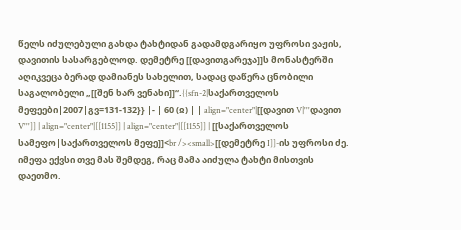წელს იძულებული გახდა ტახტიდან გადამდგარიყო უფროსი ვაჟის, დავითის სასარგებლოდ. დემეტრე [[დავითგარეჯა]]ს მონასტერში აღიკვეცა ბერად დამიანეს სახელით, სადაც დაწერა ცნობილი საგალობელი „[[შენ ხარ ვენახი]]“.{{sfn-2|საქართველოს მეფეები|2007|გვ=131-132}} |- | 60 (ჲ) | | align="center"|[[დავით V|'''დავით V''']] | align="center"|[[1155]] | align="center"|[[1155]] | [[საქართველოს სამეფო|საქართველოს მეფე]]<br /><small>[[დემეტრე I]]-ის უფროსი ძე. იმეფა ექვსი თვე მას შემდეგ, რაც მამა აიძულა ტახტი მისთვის დაეთმო.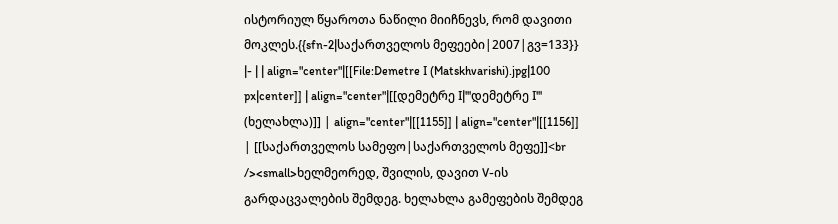ისტორიულ წყაროთა ნაწილი მიიჩნევს, რომ დავითი მოკლეს.{{sfn-2|საქართველოს მეფეები|2007|გვ=133}} |- | | align="center"|[[File:Demetre I (Matskhvarishi).jpg|100 px|center]] | align="center"|[[დემეტრე I|'''დემეტრე I''' (ხელახლა)]] | align="center"|[[1155]] | align="center"|[[1156]] | [[საქართველოს სამეფო|საქართველოს მეფე]]<br /><small>ხელმეორედ, შვილის, დავით V-ის გარდაცვალების შემდეგ. ხელახლა გამეფების შემდეგ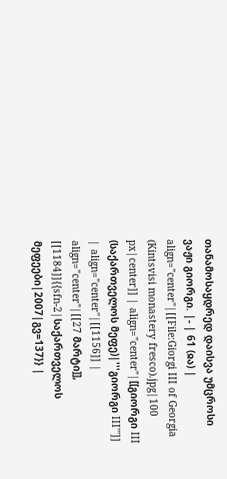თანამოსაყდრედ დაისვა უმცროსი ვაჟი გიორგი. |- | 61 (ჲა) | align="center"|[[File:Giorgi III of Georgia (Kintsvisi monastery fresco).jpg|100 px|center]] | align="center"|[[გიორგი III (საქართველოს მეფე)|'''გიორგი III''']] | align="center"|[[1156]] | align="center"|[[27 მარტი]], [[1184]]{{sfn-2|საქართველოს მეფეები|2007|გვ=137}} |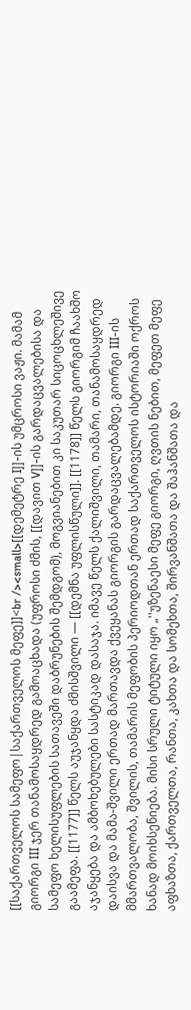[[საქართველოს სამეფო|საქართველოს მეფე]]<br /><small>[[დემეტრე I]]-ის უმცროსი ვაჟი. მამამ გიორგი III ჯერ თანამოსაყდრედ გამოაცხადა (უფროსი ძმის, [[დავით V]]-ის გარდაცვალებისა და სამეფო ხელისუფლების სათავეში დაბრუნების შემდგომ), მოგვიანებით კი საკუთარ სიცოცხლეშივე გაამეფა. [[1177]] წელს აუჯანყდა ძმისშვილი — [[დემნა უფლისწული]]. [[1178]] წელს გიორგიმ ჩაახშო აჯანყება და ამბოხებულები სასტიკად დასაჯა. იმავე წელს ქალიშვილი, თამარი, თანამოსაყდრედ დაისვა და მამა-შვილი ერთად მართავდა ქვეყანას გიორგის გარდაცვალებამდე. გიორგი III-ის მმართვალობა, შვილის, თამარის მეფობის პერიოდთან ერთად საქართველოს ისტორიაში ოქროს ხანად მოიხსენიება. მისი სრული ტიტული იყო „''უზენაესი მეფე გიორგი, ღვთის ნებით, მეფეთ მეფე აფხაზთა, ქართველთა, რანთა, კახთა და სომეხთა, შირვანშათა და შაჰანშათა და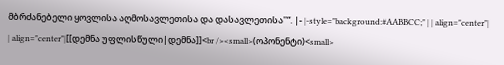მბრძანებელი ყოვლისა აღმოსავლეთისა და დასავლეთისა''“. |- |-style="background:#AABBCC;" | | align="center"| | align="center"|[[დემნა უფლისწული|დემნა]]<br /><small>(ოპონენტი)<small>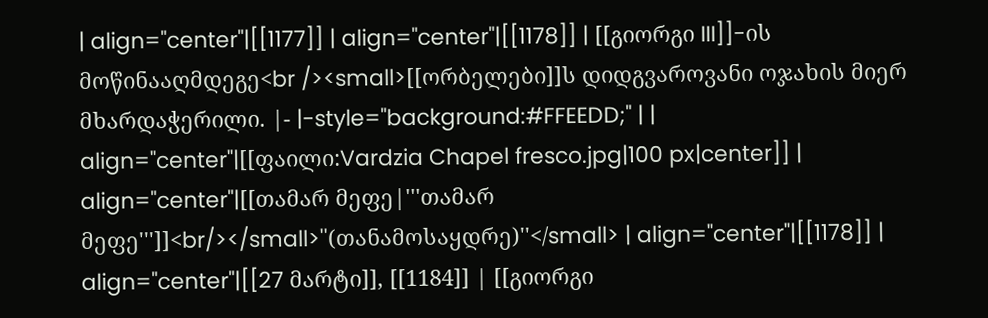| align="center"|[[1177]] | align="center"|[[1178]] | [[გიორგი III]]-ის მოწინააღმდეგე<br /><small>[[ორბელები]]ს დიდგვაროვანი ოჯახის მიერ მხარდაჭერილი. |- |-style="background:#FFEEDD;" | | align="center"|[[ფაილი:Vardzia Chapel fresco.jpg|100 px|center]] | align="center"|[[თამარ მეფე|'''თამარ მეფე''']]<br/></small>''(თანამოსაყდრე)''</small> | align="center"|[[1178]] | align="center"|[[27 მარტი]], [[1184]] | [[გიორგი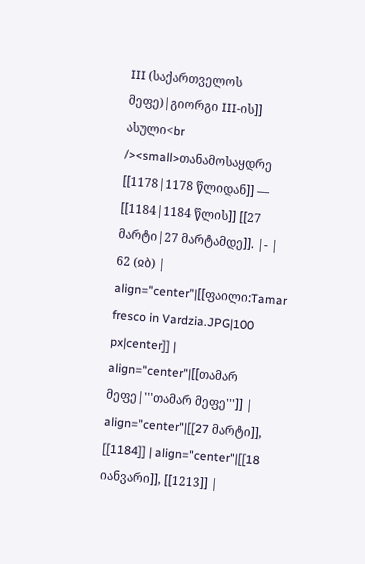III (საქართველოს მეფე)|გიორგი III-ის]] ასული<br /><small>თანამოსაყდრე [[1178|1178 წლიდან]] — [[1184|1184 წლის]] [[27 მარტი|27 მარტამდე]]. |- | 62 (ჲბ) | align="center"|[[ფაილი:Tamar fresco in Vardzia.JPG|100 px|center]] | align="center"|[[თამარ მეფე|'''თამარ მეფე''']] | align="center"|[[27 მარტი]], [[1184]] | align="center"|[[18 იანვარი]], [[1213]] |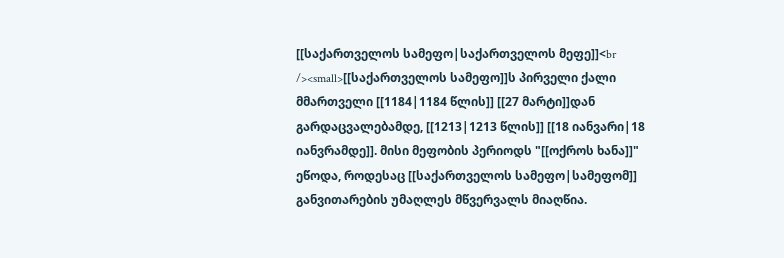[[საქართველოს სამეფო|საქართველოს მეფე]]<br /><small>[[საქართველოს სამეფო]]ს პირველი ქალი მმართველი [[1184|1184 წლის]] [[27 მარტი]]დან გარდაცვალებამდე, [[1213|1213 წლის]] [[18 იანვარი|18 იანვრამდე]]. მისი მეფობის პერიოდს "[[ოქროს ხანა]]" ეწოდა, როდესაც [[საქართველოს სამეფო|სამეფომ]] განვითარების უმაღლეს მწვერვალს მიაღწია.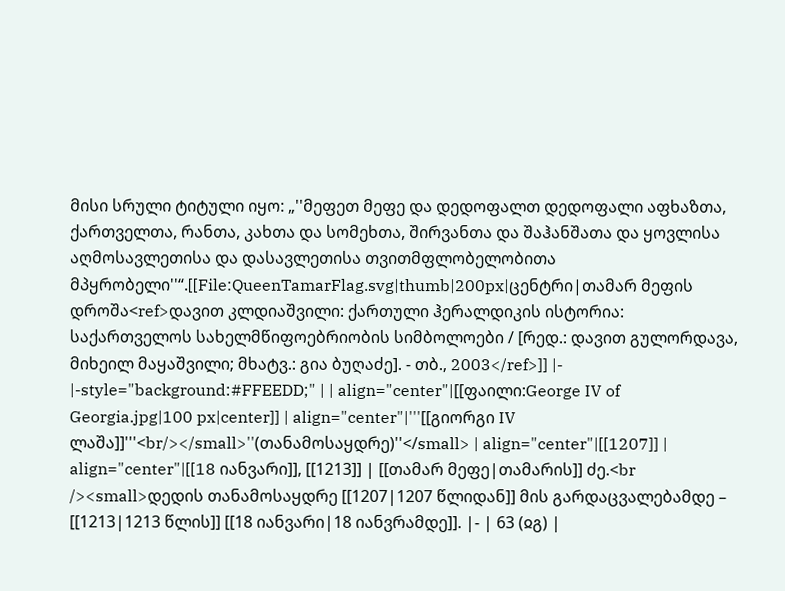მისი სრული ტიტული იყო: „''მეფეთ მეფე და დედოფალთ დედოფალი აფხაზთა, ქართველთა, რანთა, კახთა და სომეხთა, შირვანთა და შაჰანშათა და ყოვლისა აღმოსავლეთისა და დასავლეთისა თვითმფლობელობითა მპყრობელი''“.[[File:QueenTamarFlag.svg|thumb|200px|ცენტრი|თამარ მეფის დროშა<ref>დავით კლდიაშვილი: ქართული ჰერალდიკის ისტორია: საქართველოს სახელმწიფოებრიობის სიმბოლოები / [რედ.: დავით გულორდავა, მიხეილ მაყაშვილი; მხატვ.: გია ბუღაძე]. - თბ., 2003</ref>]] |- |-style="background:#FFEEDD;" | | align="center"|[[ფაილი:George IV of Georgia.jpg|100 px|center]] | align="center"|'''[[გიორგი IV ლაშა]]'''<br/></small>''(თანამოსაყდრე)''</small> | align="center"|[[1207]] | align="center"|[[18 იანვარი]], [[1213]] | [[თამარ მეფე|თამარის]] ძე.<br /><small>დედის თანამოსაყდრე [[1207|1207 წლიდან]] მის გარდაცვალებამდე – [[1213|1213 წლის]] [[18 იანვარი|18 იანვრამდე]]. |- | 63 (ჲგ) |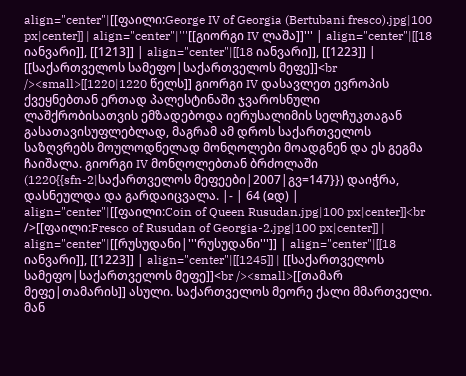align="center"|[[ფაილი:George IV of Georgia (Bertubani fresco).jpg|100 px|center]] | align="center"|'''[[გიორგი IV ლაშა]]''' | align="center"|[[18 იანვარი]], [[1213]] | align="center"|[[18 იანვარი]], [[1223]] | [[საქართველოს სამეფო|საქართველოს მეფე]]<br /><small>[[1220|1220 წელს]] გიორგი IV დასავლეთ ევროპის ქვეყნებთან ერთად პალესტინაში ჯვაროსნული ლაშქრობისათვის ემზადებოდა იერუსალიმის სელჩუკთაგან გასათავისუფლებლად, მაგრამ ამ დროს საქართველოს საზღვრებს მოულოდნელად მონღოლები მოადგნენ და ეს გეგმა ჩაიშალა. გიორგი IV მონღოლებთან ბრძოლაში (1220{{sfn-2|საქართველოს მეფეები|2007|გვ=147}}) დაიჭრა, დასნეულდა და გარდაიცვალა. |- | 64 (ჲდ) | align="center"|[[ფაილი:Coin of Queen Rusudan.jpg|100 px|center]]<br />[[ფაილი:Fresco of Rusudan of Georgia-2.jpg|100 px|center]] | align="center"|[[რუსუდანი|'''რუსუდანი''']] | align="center"|[[18 იანვარი]], [[1223]] | align="center"|[[1245]] | [[საქართველოს სამეფო|საქართველოს მეფე]]<br /><small>[[თამარ მეფე|თამარის]] ასული. საქართველოს მეორე ქალი მმართველი. მან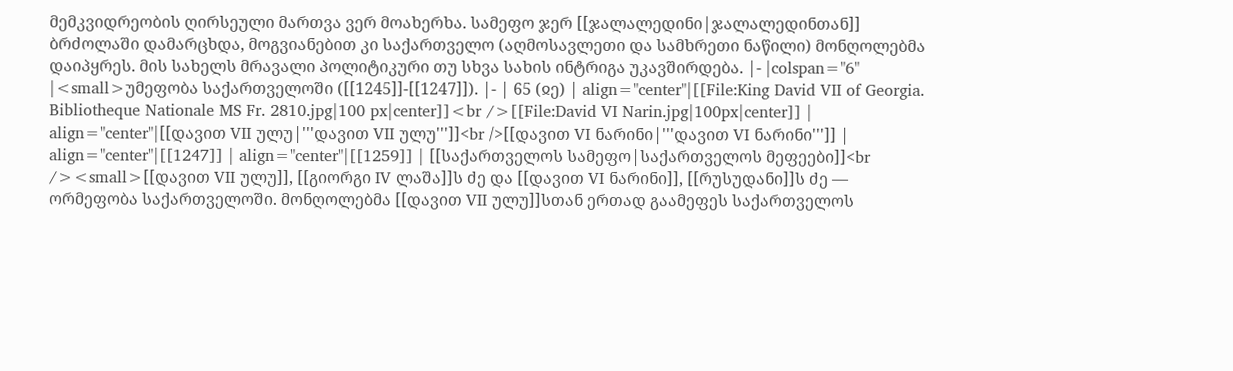მემკვიდრეობის ღირსეული მართვა ვერ მოახერხა. სამეფო ჯერ [[ჯალალედინი|ჯალალედინთან]] ბრძოლაში დამარცხდა, მოგვიანებით კი საქართველო (აღმოსავლეთი და სამხრეთი ნაწილი) მონღოლებმა დაიპყრეს. მის სახელს მრავალი პოლიტიკური თუ სხვა სახის ინტრიგა უკავშირდება. |- |colspan="6" |<small>უმეფობა საქართველოში ([[1245]]-[[1247]]). |- | 65 (ჲე) | align="center"|[[File:King David VII of Georgia. Bibliotheque Nationale MS Fr. 2810.jpg|100 px|center]]<br />[[File:David VI Narin.jpg|100px|center]] | align="center"|[[დავით VII ულუ|'''დავით VII ულუ''']]<br />[[დავით VI ნარინი|'''დავით VI ნარინი''']] | align="center"|[[1247]] | align="center"|[[1259]] | [[საქართველოს სამეფო|საქართველოს მეფეები]]<br /><small>[[დავით VII ულუ]], [[გიორგი IV ლაშა]]ს ძე და [[დავით VI ნარინი]], [[რუსუდანი]]ს ძე — ორმეფობა საქართველოში. მონღოლებმა [[დავით VII ულუ]]სთან ერთად გაამეფეს საქართველოს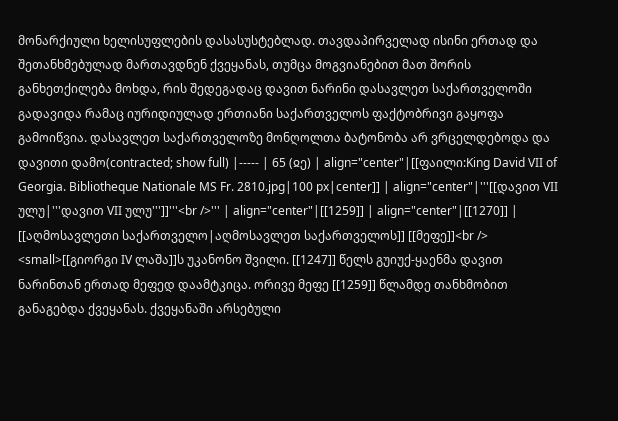მონარქიული ხელისუფლების დასასუსტებლად. თავდაპირველად ისინი ერთად და შეთანხმებულად მართავდნენ ქვეყანას, თუმცა მოგვიანებით მათ შორის განხეთქილება მოხდა, რის შედეგადაც დავით ნარინი დასავლეთ საქართველოში გადავიდა რამაც იურიდიულად ერთიანი საქართველოს ფაქტობრივი გაყოფა გამოიწვია. დასავლეთ საქართველოზე მონღოლთა ბატონობა არ ვრცელდებოდა და დავითი დამო(contracted; show full) |----- | 65 (ჲე) | align="center"|[[ფაილი:King David VII of Georgia. Bibliotheque Nationale MS Fr. 2810.jpg|100 px|center]] | align="center"|'''[[დავით VII ულუ|'''დავით VII ულუ''']]'''<br />''' | align="center"|[[1259]] | align="center"|[[1270]] | [[აღმოსავლეთი საქართველო|აღმოსავლეთ საქართველოს]] [[მეფე]]<br /> <small>[[გიორგი IV ლაშა]]ს უკანონო შვილი. [[1247]] წელს გუიუქ-ყაენმა დავით ნარინთან ერთად მეფედ დაამტკიცა. ორივე მეფე [[1259]] წლამდე თანხმობით განაგებდა ქვეყანას. ქვეყანაში არსებული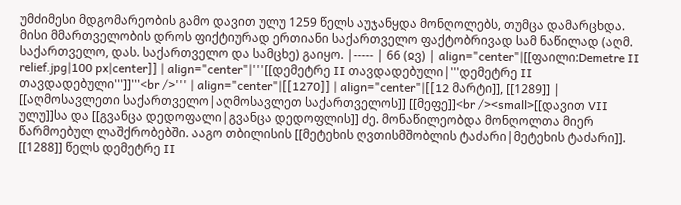უმძიმესი მდგომარეობის გამო დავით ულუ 1259 წელს აუჯანყდა მონღოლებს, თუმცა დამარცხდა. მისი მმართველობის დროს ფიქტიურად ერთიანი საქართველო ფაქტობრივად სამ ნაწილად (აღმ. საქართველო, დას. საქართველო და სამცხე) გაიყო. |----- | 66 (ჲვ) | align="center"|[[ფაილი:Demetre II relief.jpg|100 px|center]] | align="center"|'''[[დემეტრე II თავდადებული|'''დემეტრე II თავდადებული''']]'''<br />''' | align="center"|[[1270]] | align="center"|[[12 მარტი]], [[1289]] | [[აღმოსავლეთი საქართველო|აღმოსავლეთ საქართველოს]] [[მეფე]]<br /><small>[[დავით VII ულუ]]სა და [[გვანცა დედოფალი|გვანცა დედოფლის]] ძე. მონაწილეობდა მონღოლთა მიერ წარმოებულ ლაშქრობებში. ააგო თბილისის [[მეტეხის ღვთისმშობლის ტაძარი|მეტეხის ტაძარი]]. [[1288]] წელს დემეტრე II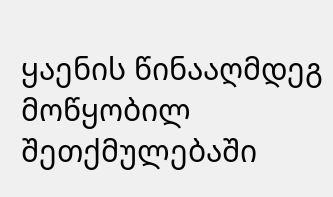ყაენის წინააღმდეგ მოწყობილ შეთქმულებაში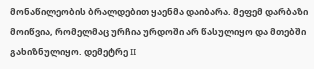მონაწილეობის ბრალდებით ყაენმა დაიბარა. მეფემ დარბაზი მოიწვია, რომელმაც ურჩია ურდოში არ წასულიყო და მთებში გახიზნულიყო. დემეტრე II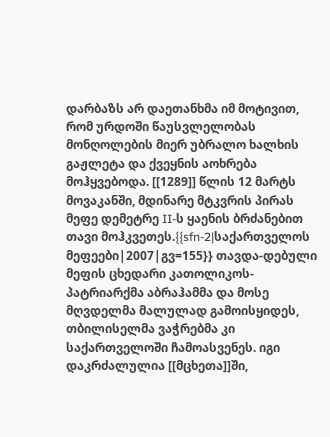დარბაზს არ დაეთანხმა იმ მოტივით, რომ ურდოში წაუსვლელობას მონღოლების მიერ უბრალო ხალხის გაჟლეტა და ქვეყნის აოხრება მოჰყვებოდა. [[1289]] წლის 12 მარტს მოვაკანში, მდინარე მტკვრის პირას მეფე დემეტრე II-ს ყაენის ბრძანებით თავი მოჰკვეთეს.{{sfn-2|საქართველოს მეფეები|2007|გვ=155}} თავდა-დებული მეფის ცხედარი კათოლიკოს-პატრიარქმა აბრაჰამმა და მოსე მღვდელმა მალულად გამოისყიდეს, თბილისელმა ვაჭრებმა კი საქართველოში ჩამოასვენეს. იგი დაკრძალულია [[მცხეთა]]ში,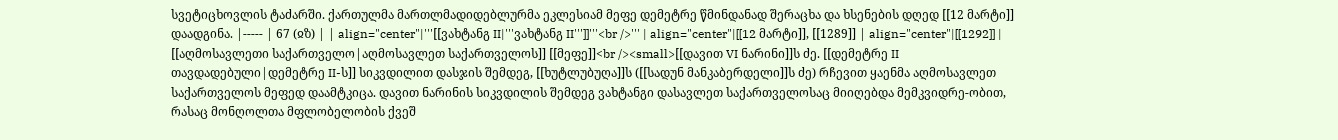სვეტიცხოვლის ტაძარში. ქართულმა მართლმადიდებლურმა ეკლესიამ მეფე დემეტრე წმინდანად შერაცხა და ხსენების დღედ [[12 მარტი]] დაადგინა. |----- | 67 (ჲზ) | | align="center"|'''[[ვახტანგ II|'''ვახტანგ II''']]'''<br />''' | align="center"|[[12 მარტი]], [[1289]] | align="center"|[[1292]] | [[აღმოსავლეთი საქართველო|აღმოსავლეთ საქართველოს]] [[მეფე]]<br /><small>[[დავით VI ნარინი]]ს ძე. [[დემეტრე II თავდადებული|დემეტრე II-ს]] სიკვდილით დასჯის შემდეგ, [[ხუტლუბუღა]]ს ([[სადუნ მანკაბერდელი]]ს ძე) რჩევით ყაენმა აღმოსავლეთ საქართველოს მეფედ დაამტკიცა. დავით ნარინის სიკვდილის შემდეგ ვახტანგი დასავლეთ საქართველოსაც მიიღებდა მემკვიდრე-ობით, რასაც მონღოლთა მფლობელობის ქვეშ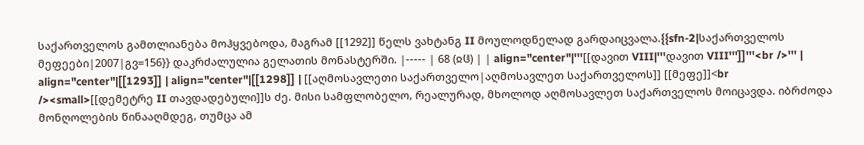საქართველოს გამთლიანება მოჰყვებოდა, მაგრამ [[1292]] წელს ვახტანგ II მოულოდნელად გარდაიცვალა.{{sfn-2|საქართველოს მეფეები|2007|გვ=156}} დაკრძალულია გელათის მონასტერში. |----- | 68 (ჲჱ) | | align="center"|'''[[დავით VIII|'''დავით VIII''']]'''<br />''' | align="center"|[[1293]] | align="center"|[[1298]] | [[აღმოსავლეთი საქართველო|აღმოსავლეთ საქართველოს]] [[მეფე]]<br /><small>[[დემეტრე II თავდადებული]]ს ძე. მისი სამფლობელო, რეალურად, მხოლოდ აღმოსავლეთ საქართველოს მოიცავდა. იბრძოდა მონღოლების წინააღმდეგ, თუმცა ამ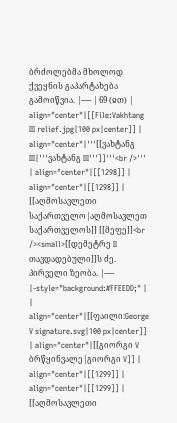ბრძოლებმა მხოლოდ ქვეყნის გაპარტახება გამოიწვია. |----- | 69 (ჲთ) | align="center"|[[File:Vakhtang III relief.jpg|100 px|center]] | align="center"|'''[[ვახტანგ III|'''ვახტანგ III''']]'''<br />''' | align="center"|[[1298]] | align="center"|[[1298]] | [[აღმოსავლეთი საქართველო|აღმოსავლეთ საქართველოს]] [[მეფე]]<br /><small>[[დემეტრე II თავდადებული]]ს ძე. პირველი ზეობა. |----- |-style="background:#FFEEDD;" | | align="center"|[[ფაილი:George V signature.svg|100 px|center]] | align="center"|[[გიორგი V ბრწყინვალე|გიორგი V]] | align="center"|[[1299]] | align="center"|[[1299]] | [[აღმოსავლეთი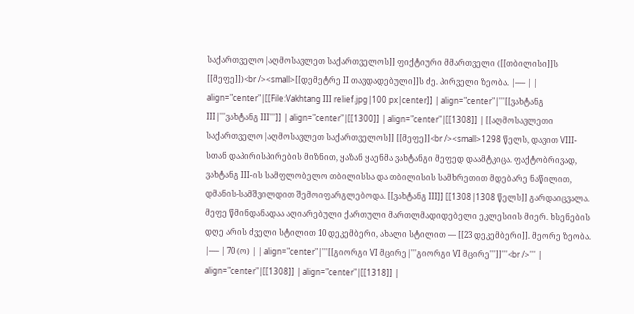საქართველო|აღმოსავლეთ საქართველოს]] ფიქტიური მმართველი ([[თბილისი]]ს [[მეფე]])<br /><small>[[დემეტრე II თავდადებული]]ს ძე. პირველი ზეობა. |----- | | align="center"|[[File:Vakhtang III relief.jpg|100 px|center]] | align="center"|'''[[ვახტანგ III|'''ვახტანგ III''']] | align="center"|[[1300]] | align="center"|[[1308]] | [[აღმოსავლეთი საქართველო|აღმოსავლეთ საქართველოს]] [[მეფე]]<br /><small>1298 წელს, დავით VIII-სთან დაპირისპირების მიზნით, ყაზან ყაენმა ვახტანგი მეფედ დაამტკიცა. ფაქტობრივად, ვახტანგ III-ის სამფლობელო თბილისსა და თბილისის სამხრეთით მდებარე ნაწილით, დმანის-სამშვილდით შემოიფარგლებოდა. [[ვახტანგ III]] [[1308|1308 წელს]] გარდაიცვალა. მეფე წმინდანადაა აღიარებული ქართული მართლმადიდებელი ეკლესიის მიერ. ხსენების დღე არის ძველი სტილით 10 დეკემბერი, ახალი სტილით — [[23 დეკემბერი]]. მეორე ზეობა. |----- | 70 (ო) | | align="center"|'''[[გიორგი VI მცირე|'''გიორგი VI მცირე''']]'''<br />''' | align="center"|[[1308]] | align="center"|[[1318]] |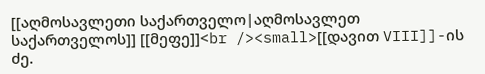[[აღმოსავლეთი საქართველო|აღმოსავლეთ საქართველოს]] [[მეფე]]<br /><small>[[დავით VIII]]-ის ძე.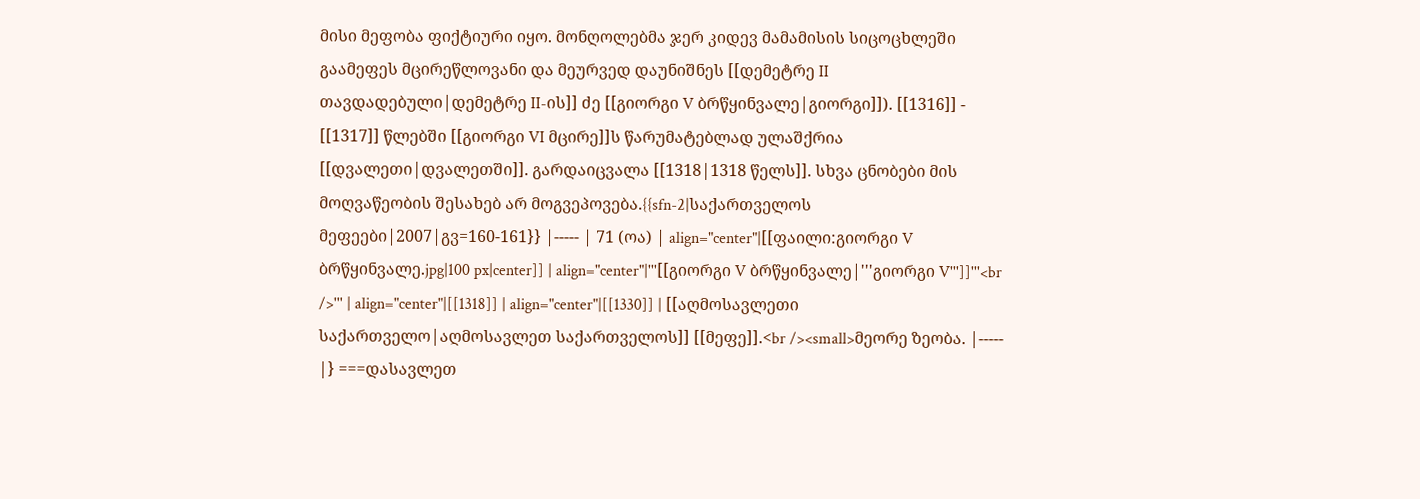მისი მეფობა ფიქტიური იყო. მონღოლებმა ჯერ კიდევ მამამისის სიცოცხლეში გაამეფეს მცირეწლოვანი და მეურვედ დაუნიშნეს [[დემეტრე II თავდადებული|დემეტრე II-ის]] ძე [[გიორგი V ბრწყინვალე|გიორგი]]). [[1316]] - [[1317]] წლებში [[გიორგი VI მცირე]]ს წარუმატებლად ულაშქრია [[დვალეთი|დვალეთში]]. გარდაიცვალა [[1318|1318 წელს]]. სხვა ცნობები მის მოღვაწეობის შესახებ არ მოგვეპოვება.{{sfn-2|საქართველოს მეფეები|2007|გვ=160-161}} |----- | 71 (ოა) | align="center"|[[ფაილი:გიორგი V ბრწყინვალე.jpg|100 px|center]] | align="center"|'''[[გიორგი V ბრწყინვალე|'''გიორგი V''']]'''<br />''' | align="center"|[[1318]] | align="center"|[[1330]] | [[აღმოსავლეთი საქართველო|აღმოსავლეთ საქართველოს]] [[მეფე]].<br /><small>მეორე ზეობა. |----- |} ===დასავლეთ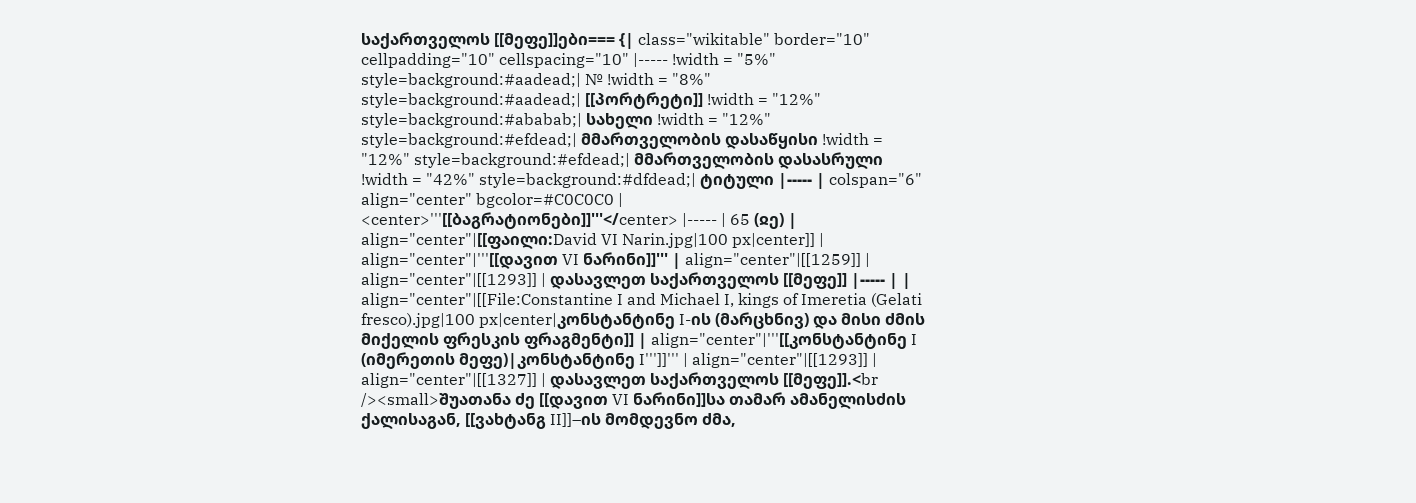საქართველოს [[მეფე]]ები=== {| class="wikitable" border="10" cellpadding="10" cellspacing="10" |----- !width = "5%" style=background:#aadead;| № !width = "8%" style=background:#aadead;| [[პორტრეტი]] !width = "12%" style=background:#ababab;| სახელი !width = "12%" style=background:#efdead;| მმართველობის დასაწყისი !width = "12%" style=background:#efdead;| მმართველობის დასასრული !width = "42%" style=background:#dfdead;| ტიტული |----- | colspan="6" align="center" bgcolor=#C0C0C0 | <center>'''[[ბაგრატიონები]]'''</center> |----- | 65 (ჲე) | align="center"|[[ფაილი:David VI Narin.jpg|100 px|center]] | align="center"|'''[[დავით VI ნარინი]]''' | align="center"|[[1259]] | align="center"|[[1293]] | დასავლეთ საქართველოს [[მეფე]] |----- | | align="center"|[[File:Constantine I and Michael I, kings of Imeretia (Gelati fresco).jpg|100 px|center|კონსტანტინე I-ის (მარცხნივ) და მისი ძმის მიქელის ფრესკის ფრაგმენტი]] | align="center"|'''[[კონსტანტინე I (იმერეთის მეფე)|კონსტანტინე I''']]''' | align="center"|[[1293]] | align="center"|[[1327]] | დასავლეთ საქართველოს [[მეფე]].<br /><small>შუათანა ძე [[დავით VI ნარინი]]სა თამარ ამანელისძის ქალისაგან, [[ვახტანგ II]]–ის მომდევნო ძმა,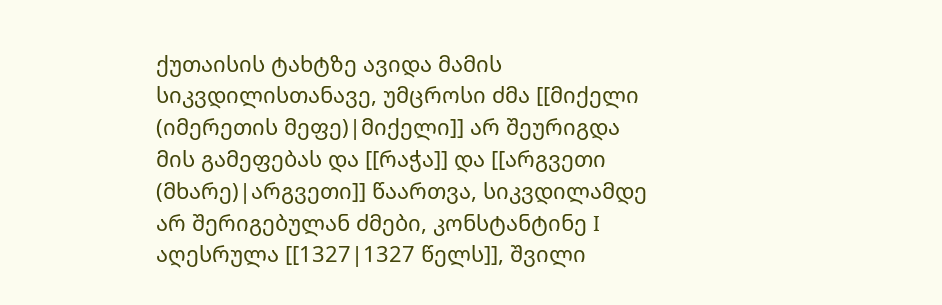ქუთაისის ტახტზე ავიდა მამის სიკვდილისთანავე, უმცროსი ძმა [[მიქელი (იმერეთის მეფე)|მიქელი]] არ შეურიგდა მის გამეფებას და [[რაჭა]] და [[არგვეთი (მხარე)|არგვეთი]] წაართვა, სიკვდილამდე არ შერიგებულან ძმები, კონსტანტინე I აღესრულა [[1327|1327 წელს]], შვილი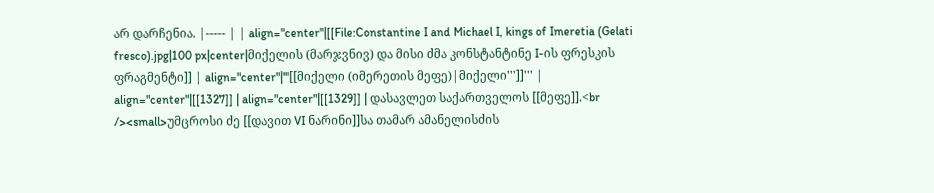არ დარჩენია. |----- | | align="center"|[[File:Constantine I and Michael I, kings of Imeretia (Gelati fresco).jpg|100 px|center|მიქელის (მარჯვნივ) და მისი ძმა კონსტანტინე I-ის ფრესკის ფრაგმენტი]] | align="center"|'''[[მიქელი (იმერეთის მეფე)|მიქელი''']]''' | align="center"|[[1327]] | align="center"|[[1329]] | დასავლეთ საქართველოს [[მეფე]].<br /><small>უმცროსი ძე [[დავით VI ნარინი]]სა თამარ ამანელისძის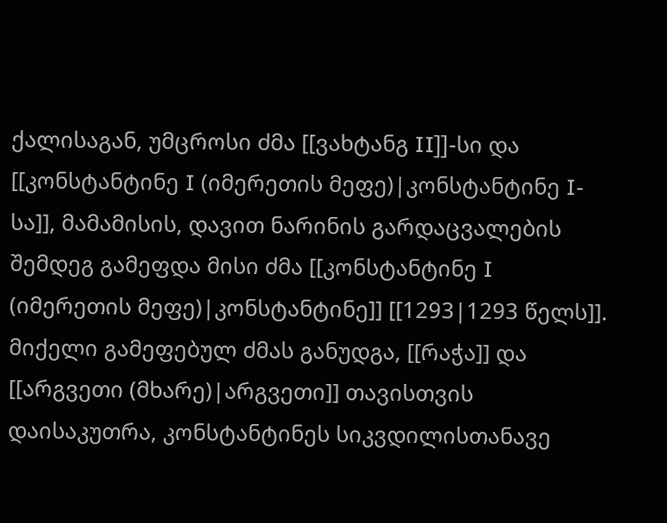ქალისაგან, უმცროსი ძმა [[ვახტანგ II]]-სი და [[კონსტანტინე I (იმერეთის მეფე)|კონსტანტინე I-სა]], მამამისის, დავით ნარინის გარდაცვალების შემდეგ გამეფდა მისი ძმა [[კონსტანტინე I (იმერეთის მეფე)|კონსტანტინე]] [[1293|1293 წელს]]. მიქელი გამეფებულ ძმას განუდგა, [[რაჭა]] და [[არგვეთი (მხარე)|არგვეთი]] თავისთვის დაისაკუთრა, კონსტანტინეს სიკვდილისთანავე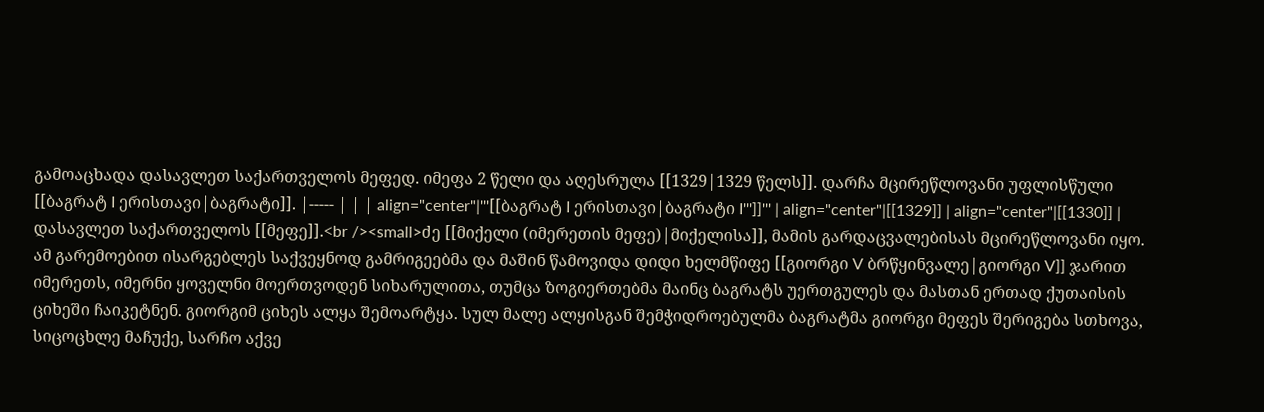გამოაცხადა დასავლეთ საქართველოს მეფედ. იმეფა 2 წელი და აღესრულა [[1329|1329 წელს]]. დარჩა მცირეწლოვანი უფლისწული [[ბაგრატ I ერისთავი|ბაგრატი]]. |----- | | | align="center"|'''[[ბაგრატ I ერისთავი|ბაგრატი I''']]''' | align="center"|[[1329]] | align="center"|[[1330]] | დასავლეთ საქართველოს [[მეფე]].<br /><small>ძე [[მიქელი (იმერეთის მეფე)|მიქელისა]], მამის გარდაცვალებისას მცირეწლოვანი იყო. ამ გარემოებით ისარგებლეს საქვეყნოდ გამრიგეებმა და მაშინ წამოვიდა დიდი ხელმწიფე [[გიორგი V ბრწყინვალე|გიორგი V]] ჯარით იმერეთს, იმერნი ყოველნი მოერთვოდენ სიხარულითა, თუმცა ზოგიერთებმა მაინც ბაგრატს უერთგულეს და მასთან ერთად ქუთაისის ციხეში ჩაიკეტნენ. გიორგიმ ციხეს ალყა შემოარტყა. სულ მალე ალყისგან შემჭიდროებულმა ბაგრატმა გიორგი მეფეს შერიგება სთხოვა, სიცოცხლე მაჩუქე, სარჩო აქვე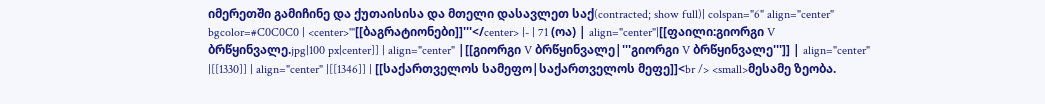იმერეთში გამიჩინე და ქუთაისისა და მთელი დასავლეთ საქ(contracted; show full)| colspan="6" align="center" bgcolor=#C0C0C0 | <center>'''[[ბაგრატიონები]]'''</center> |- | 71 (ოა) | align="center"|[[ფაილი:გიორგი V ბრწყინვალე.jpg|100 px|center]] | align="center" |[[გიორგი V ბრწყინვალე|'''გიორგი V ბრწყინვალე''']] | align="center" |[[1330]] | align="center" |[[1346]] | [[საქართველოს სამეფო|საქართველოს მეფე]]<br /> <small>მესამე ზეობა.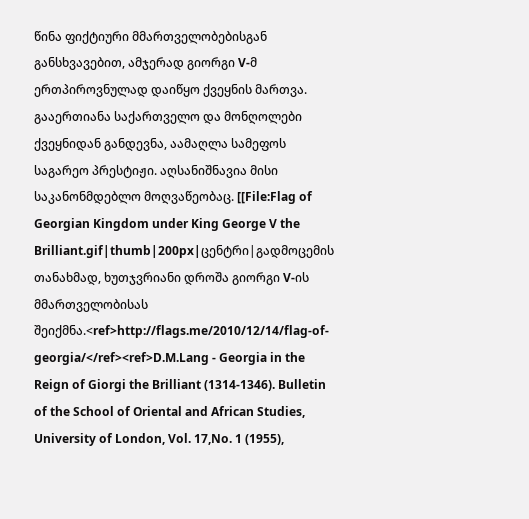წინა ფიქტიური მმართველობებისგან განსხვავებით, ამჯერად გიორგი V-მ ერთპიროვნულად დაიწყო ქვეყნის მართვა. გააერთიანა საქართველო და მონღოლები ქვეყნიდან განდევნა, აამაღლა სამეფოს საგარეო პრესტიჟი. აღსანიშნავია მისი საკანონმდებლო მოღვაწეობაც. [[File:Flag of Georgian Kingdom under King George V the Brilliant.gif|thumb|200px|ცენტრი|გადმოცემის თანახმად, ხუთჯვრიანი დროშა გიორგი V-ის მმართველობისას შეიქმნა.<ref>http://flags.me/2010/12/14/flag-of-georgia/</ref><ref>D.M.Lang - Georgia in the Reign of Giorgi the Brilliant (1314-1346). Bulletin of the School of Oriental and African Studies, University of London, Vol. 17,No. 1 (1955),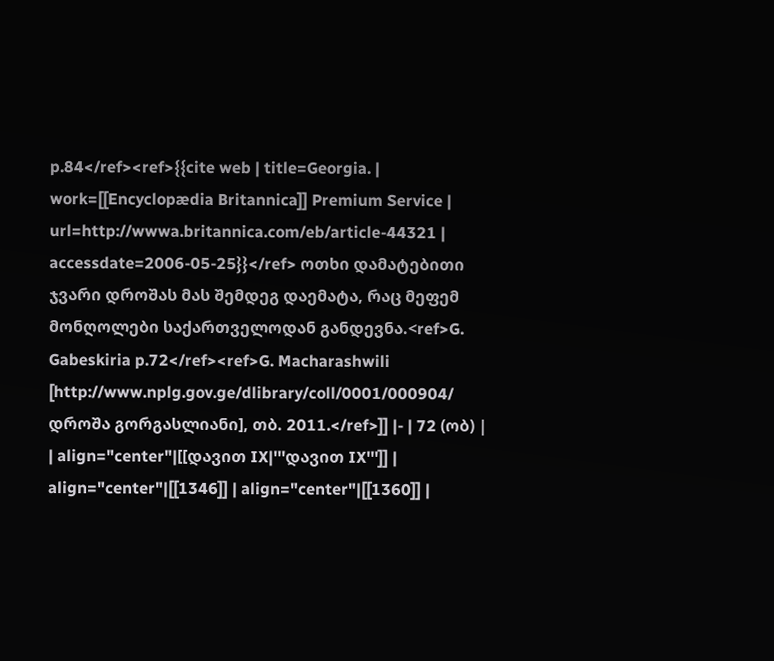p.84</ref><ref>{{cite web | title=Georgia. | work=[[Encyclopædia Britannica]] Premium Service | url=http://wwwa.britannica.com/eb/article-44321 | accessdate=2006-05-25}}</ref> ოთხი დამატებითი ჯვარი დროშას მას შემდეგ დაემატა, რაც მეფემ მონღოლები საქართველოდან განდევნა.<ref>G. Gabeskiria p.72</ref><ref>G. Macharashwili [http://www.nplg.gov.ge/dlibrary/coll/0001/000904/ დროშა გორგასლიანი], თბ. 2011.</ref>]] |- | 72 (ობ) | | align="center"|[[დავით IX|'''დავით IX''']] | align="center"|[[1346]] | align="center"|[[1360]] |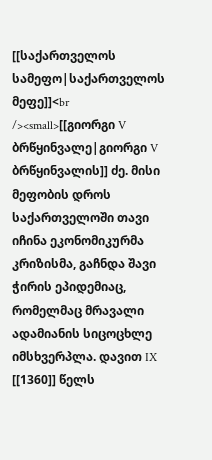[[საქართველოს სამეფო|საქართველოს მეფე]]<br /><small>[[გიორგი V ბრწყინვალე|გიორგი V ბრწყინვალის]] ძე. მისი მეფობის დროს საქართველოში თავი იჩინა ეკონომიკურმა კრიზისმა, გაჩნდა შავი ჭირის ეპიდემიაც, რომელმაც მრავალი ადამიანის სიცოცხლე იმსხვერპლა. დავით IX [[1360]] წელს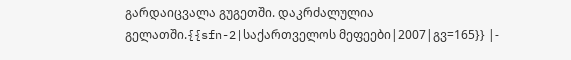გარდაიცვალა გუგეთში. დაკრძალულია გელათში.{{sfn-2|საქართველოს მეფეები|2007|გვ=165}} |-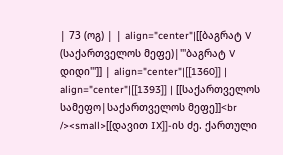| 73 (ოგ) | | align="center"|[[ბაგრატ V (საქართველოს მეფე)|'''ბაგრატ V დიდი''']] | align="center"|[[1360]] | align="center"|[[1393]] | [[საქართველოს სამეფო|საქართველოს მეფე]]<br /><small>[[დავით IX]]-ის ძე. ქართული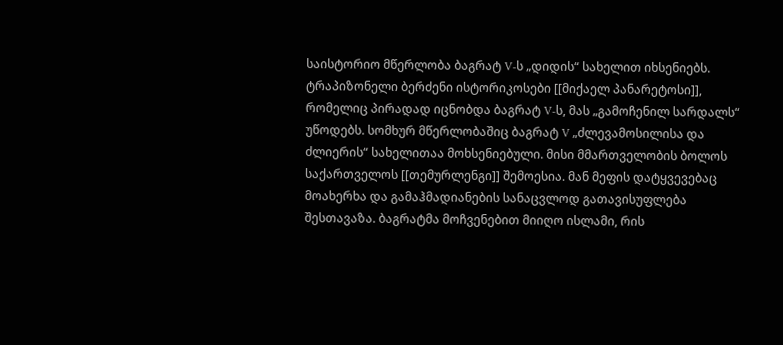საისტორიო მწერლობა ბაგრატ V-ს „დიდის“ სახელით იხსენიებს. ტრაპიზონელი ბერძენი ისტორიკოსები [[მიქაელ პანარეტოსი]], რომელიც პირადად იცნობდა ბაგრატ V-ს, მას „გამოჩენილ სარდალს“ უწოდებს. სომხურ მწერლობაშიც ბაგრატ V „ძლევამოსილისა და ძლიერის“ სახელითაა მოხსენიებული. მისი მმართველობის ბოლოს საქართველოს [[თემურლენგი]] შემოესია. მან მეფის დატყვევებაც მოახერხა და გამაჰმადიანების სანაცვლოდ გათავისუფლება შესთავაზა. ბაგრატმა მოჩვენებით მიიღო ისლამი, რის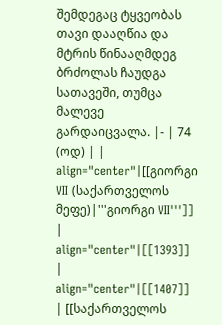შემდეგაც ტყვეობას თავი დააღწია და მტრის წინააღმდეგ ბრძოლას ჩაუდგა სათავეში, თუმცა მალევე გარდაიცვალა. |- | 74 (ოდ) | | align="center"|[[გიორგი VII (საქართველოს მეფე)|'''გიორგი VII''']] | align="center"|[[1393]] | align="center"|[[1407]] | [[საქართველოს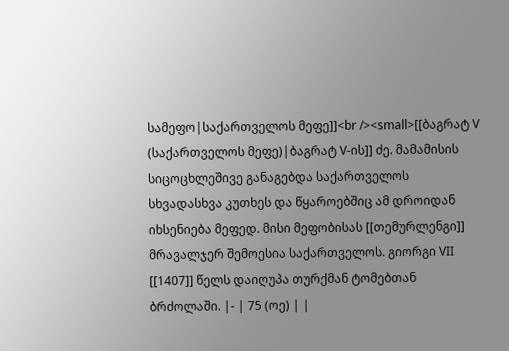სამეფო|საქართველოს მეფე]]<br /><small>[[ბაგრატ V (საქართველოს მეფე)|ბაგრატ V-ის]] ძე. მამამისის სიცოცხლეშივე განაგებდა საქართველოს სხვადასხვა კუთხეს და წყაროებშიც ამ დროიდან იხსენიება მეფედ. მისი მეფობისას [[თემურლენგი]] მრავალჯერ შემოესია საქართველოს. გიორგი VII [[1407]] წელს დაიღუპა თურქმან ტომებთან ბრძოლაში. |- | 75 (ოე) | |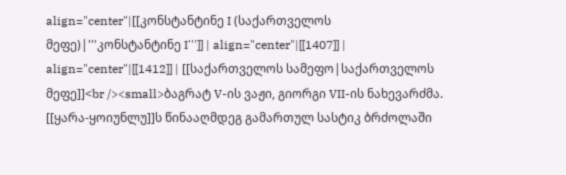align="center"|[[კონსტანტინე I (საქართველოს მეფე)|'''კონსტანტინე I''']] | align="center"|[[1407]] | align="center"|[[1412]] | [[საქართველოს სამეფო|საქართველოს მეფე]]<br /><small>ბაგრატ V-ის ვაჟი, გიორგი VII-ის ნახევარძმა. [[ყარა-ყოიუნლუ]]ს წინააღმდეგ გამართულ სასტიკ ბრძოლაში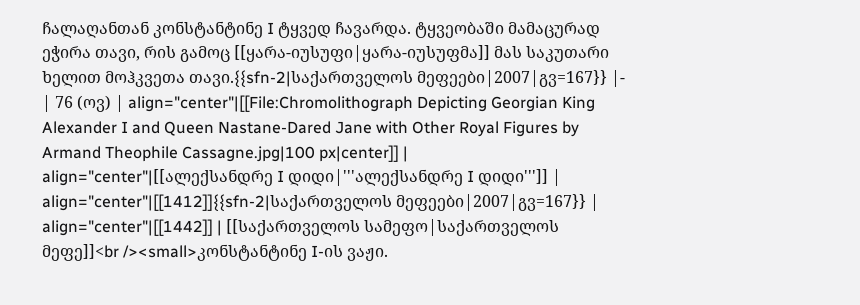ჩალაღანთან კონსტანტინე I ტყვედ ჩავარდა. ტყვეობაში მამაცურად ეჭირა თავი, რის გამოც [[ყარა-იუსუფი|ყარა-იუსუფმა]] მას საკუთარი ხელით მოჰკვეთა თავი.{{sfn-2|საქართველოს მეფეები|2007|გვ=167}} |- | 76 (ოვ) | align="center"|[[File:Chromolithograph Depicting Georgian King Alexander I and Queen Nastane-Dared Jane with Other Royal Figures by Armand Theophile Cassagne.jpg|100 px|center]] | align="center"|[[ალექსანდრე I დიდი|'''ალექსანდრე I დიდი''']] | align="center"|[[1412]]{{sfn-2|საქართველოს მეფეები|2007|გვ=167}} | align="center"|[[1442]] | [[საქართველოს სამეფო|საქართველოს მეფე]]<br /><small>კონსტანტინე I-ის ვაჟი.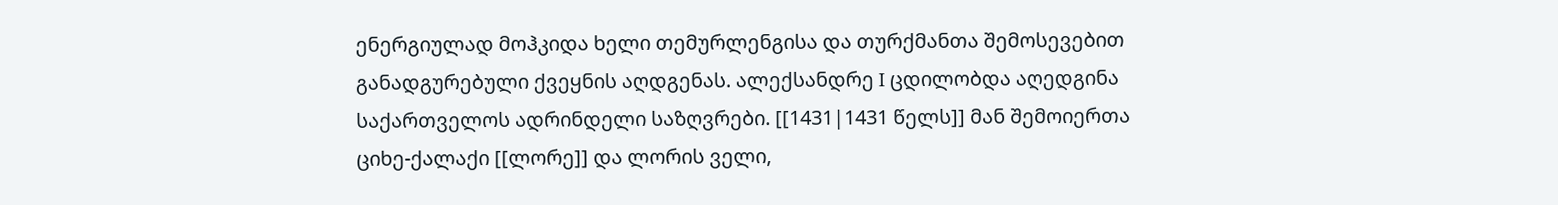ენერგიულად მოჰკიდა ხელი თემურლენგისა და თურქმანთა შემოსევებით განადგურებული ქვეყნის აღდგენას. ალექსანდრე I ცდილობდა აღედგინა საქართველოს ადრინდელი საზღვრები. [[1431|1431 წელს]] მან შემოიერთა ციხე-ქალაქი [[ლორე]] და ლორის ველი,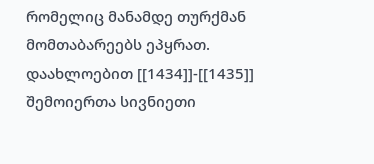რომელიც მანამდე თურქმან მომთაბარეებს ეპყრათ. დაახლოებით [[1434]]-[[1435]] შემოიერთა სივნიეთი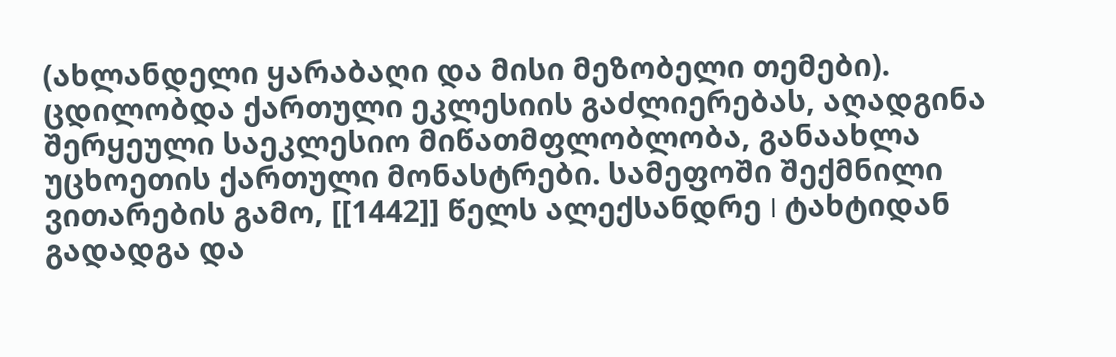(ახლანდელი ყარაბაღი და მისი მეზობელი თემები). ცდილობდა ქართული ეკლესიის გაძლიერებას, აღადგინა შერყეული საეკლესიო მიწათმფლობლობა, განაახლა უცხოეთის ქართული მონასტრები. სამეფოში შექმნილი ვითარების გამო, [[1442]] წელს ალექსანდრე I ტახტიდან გადადგა და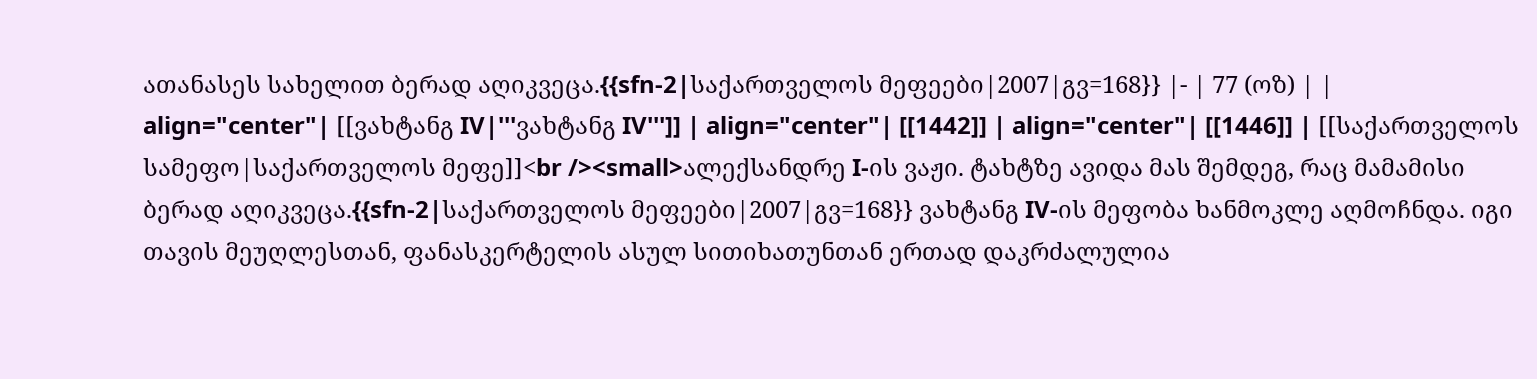ათანასეს სახელით ბერად აღიკვეცა.{{sfn-2|საქართველოს მეფეები|2007|გვ=168}} |- | 77 (ოზ) | | align="center"| [[ვახტანგ IV|'''ვახტანგ IV''']] | align="center"| [[1442]] | align="center"| [[1446]] | [[საქართველოს სამეფო|საქართველოს მეფე]]<br /><small>ალექსანდრე I-ის ვაჟი. ტახტზე ავიდა მას შემდეგ, რაც მამამისი ბერად აღიკვეცა.{{sfn-2|საქართველოს მეფეები|2007|გვ=168}} ვახტანგ IV-ის მეფობა ხანმოკლე აღმოჩნდა. იგი თავის მეუღლესთან, ფანასკერტელის ასულ სითიხათუნთან ერთად დაკრძალულია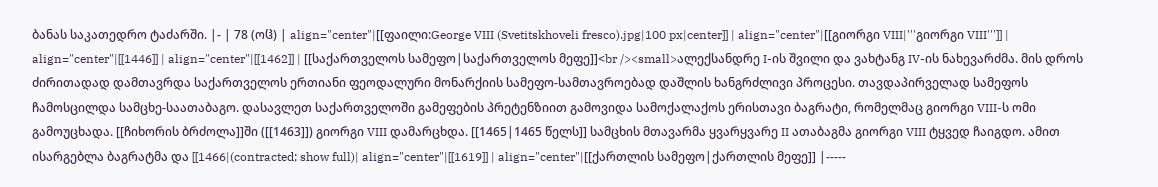ბანას საკათედრო ტაძარში. |- | 78 (ოჱ) | align="center"|[[ფაილი:George VIII (Svetitskhoveli fresco).jpg|100 px|center]] | align="center"|[[გიორგი VIII|'''გიორგი VIII''']] | align="center"|[[1446]] | align="center"|[[1462]] | [[საქართველოს სამეფო|საქართველოს მეფე]]<br /><small>ალექსანდრე I-ის შვილი და ვახტანგ IV-ის ნახევარძმა. მის დროს ძირითადად დამთავრდა საქართველოს ერთიანი ფეოდალური მონარქიის სამეფო-სამთავროებად დაშლის ხანგრძლივი პროცესი. თავდაპირველად სამეფოს ჩამოსცილდა სამცხე-საათაბაგო. დასავლეთ საქართველოში გამეფების პრეტენზიით გამოვიდა სამოქალაქოს ერისთავი ბაგრატი, რომელმაც გიორგი VIII-ს ომი გამოუცხადა. [[ჩიხორის ბრძოლა]]ში ([[1463]]) გიორგი VIII დამარცხდა. [[1465|1465 წელს]] სამცხის მთავარმა ყვარყვარე II ათაბაგმა გიორგი VIII ტყვედ ჩაიგდო. ამით ისარგებლა ბაგრატმა და [[1466|(contracted; show full)| align="center"|[[1619]] | align="center"|[[ქართლის სამეფო|ქართლის მეფე]] |-----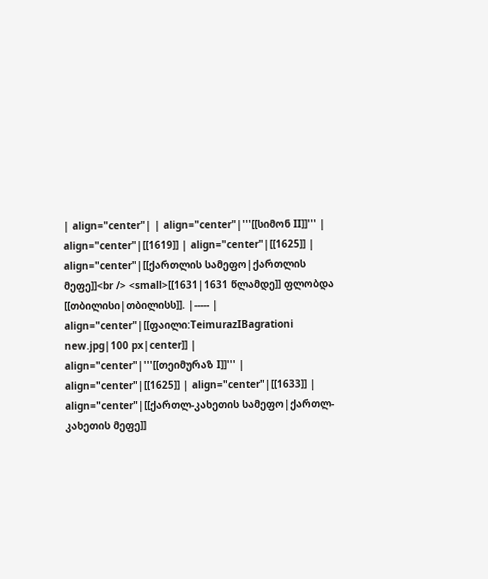| align="center"| | align="center"|'''[[სიმონ II]]''' | align="center"|[[1619]] | align="center"|[[1625]] | align="center"|[[ქართლის სამეფო|ქართლის მეფე]]<br /> <small>[[1631|1631 წლამდე]] ფლობდა [[თბილისი|თბილისს]]. |----- | align="center"|[[ფაილი:TeimurazIBagrationi new.jpg|100 px|center]] | align="center"|'''[[თეიმურაზ I]]''' | align="center"|[[1625]] | align="center"|[[1633]] | align="center"|[[ქართლ-კახეთის სამეფო|ქართლ-კახეთის მეფე]]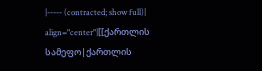|----- (contracted; show full)| align="center"|[[ქართლის სამეფო|ქართლის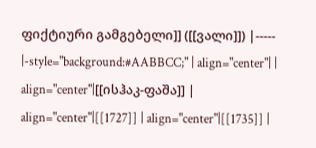ფიქტიური გამგებელი]] ([[ვალი]]) |----- |-style="background:#AABBCC;" | align="center"| | align="center"|[[ისჰაკ-ფაშა]] | align="center"|[[1727]] | align="center"|[[1735]] |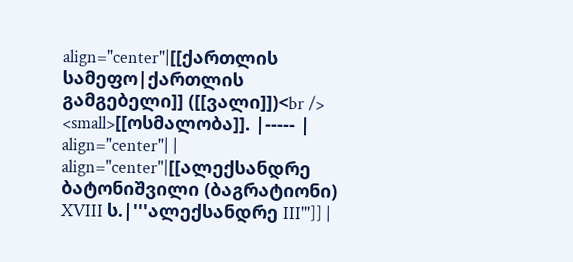align="center"|[[ქართლის სამეფო|ქართლის გამგებელი]] ([[ვალი]])<br /> <small>[[ოსმალობა]]. |----- | align="center"| | align="center"|[[ალექსანდრე ბატონიშვილი (ბაგრატიონი) XVIII ს.|'''ალექსანდრე III''']] |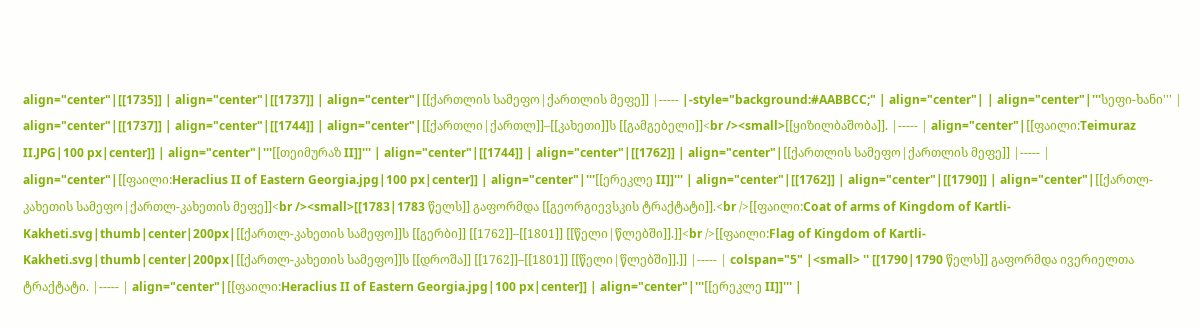align="center"|[[1735]] | align="center"|[[1737]] | align="center"|[[ქართლის სამეფო|ქართლის მეფე]] |----- |-style="background:#AABBCC;" | align="center"| | align="center"|'''სეფი-ხანი''' | align="center"|[[1737]] | align="center"|[[1744]] | align="center"|[[ქართლი|ქართლ]]–[[კახეთი]]ს [[გამგებელი]]<br /><small>[[ყიზილბაშობა]]. |----- | align="center"|[[ფაილი:Teimuraz II.JPG|100 px|center]] | align="center"|'''[[თეიმურაზ II]]''' | align="center"|[[1744]] | align="center"|[[1762]] | align="center"|[[ქართლის სამეფო|ქართლის მეფე]] |----- | align="center"|[[ფაილი:Heraclius II of Eastern Georgia.jpg|100 px|center]] | align="center"|'''[[ერეკლე II]]''' | align="center"|[[1762]] | align="center"|[[1790]] | align="center"|[[ქართლ-კახეთის სამეფო|ქართლ-კახეთის მეფე]]<br /><small>[[1783|1783 წელს]] გაფორმდა [[გეორგიევსკის ტრაქტატი]].<br />[[ფაილი:Coat of arms of Kingdom of Kartli-Kakheti.svg|thumb|center|200px|[[ქართლ-კახეთის სამეფო]]ს [[გერბი]] [[1762]]–[[1801]] [[წელი|წლებში]].]]<br />[[ფაილი:Flag of Kingdom of Kartli-Kakheti.svg|thumb|center|200px|[[ქართლ-კახეთის სამეფო]]ს [[დროშა]] [[1762]]–[[1801]] [[წელი|წლებში]].]] |----- | colspan="5" |<small> '' [[1790|1790 წელს]] გაფორმდა ივერიელთა ტრაქტატი. |----- | align="center"|[[ფაილი:Heraclius II of Eastern Georgia.jpg|100 px|center]] | align="center"|'''[[ერეკლე II]]''' |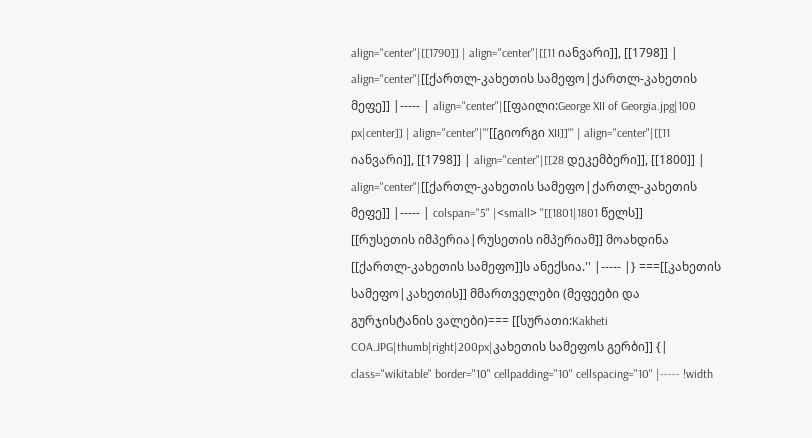align="center"|[[1790]] | align="center"|[[11 იანვარი]], [[1798]] | align="center"|[[ქართლ-კახეთის სამეფო|ქართლ-კახეთის მეფე]] |----- | align="center"|[[ფაილი:George XII of Georgia.jpg|100 px|center]] | align="center"|'''[[გიორგი XII]]''' | align="center"|[[11 იანვარი]], [[1798]] | align="center"|[[28 დეკემბერი]], [[1800]] | align="center"|[[ქართლ-კახეთის სამეფო|ქართლ-კახეთის მეფე]] |----- | colspan="5" |<small> ''[[1801|1801 წელს]] [[რუსეთის იმპერია|რუსეთის იმპერიამ]] მოახდინა [[ქართლ-კახეთის სამეფო]]ს ანექსია.'' |----- |} ===[[კახეთის სამეფო|კახეთის]] მმართველები (მეფეები და გურჯისტანის ვალები)=== [[სურათი:Kakheti COA.JPG|thumb|right|200px|კახეთის სამეფოს გერბი]] {| class="wikitable" border="10" cellpadding="10" cellspacing="10" |----- !width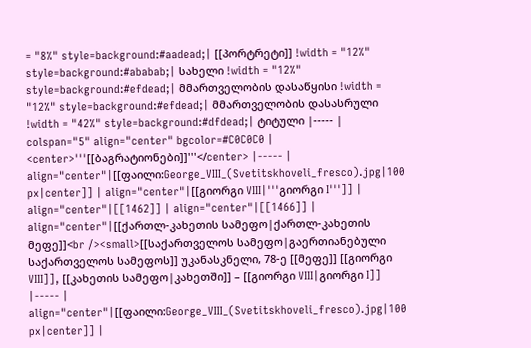= "8%" style=background:#aadead;| [[პორტრეტი]] !width = "12%" style=background:#ababab;| სახელი !width = "12%" style=background:#efdead;| მმართველობის დასაწყისი !width = "12%" style=background:#efdead;| მმართველობის დასასრული !width = "42%" style=background:#dfdead;| ტიტული |----- | colspan="5" align="center" bgcolor=#C0C0C0 | <center>'''[[ბაგრატიონები]]'''</center> |----- | align="center"|[[ფაილი:George_VIII_(Svetitskhoveli_fresco).jpg|100 px|center]] | align="center"|[[გიორგი VIII|'''გიორგი I''']] | align="center"|[[1462]] | align="center"|[[1466]] | align="center"|[[ქართლ-კახეთის სამეფო|ქართლ-კახეთის მეფე]]<br /><small>[[საქართველოს სამეფო|გაერთიანებული საქართველოს სამეფოს]] უკანასკნელი, 78-ე [[მეფე]] [[გიორგი VIII]], [[კახეთის სამეფო|კახეთში]] – [[გიორგი VIII|გიორგი I]] |----- | align="center"|[[ფაილი:George_VIII_(Svetitskhoveli_fresco).jpg|100 px|center]] |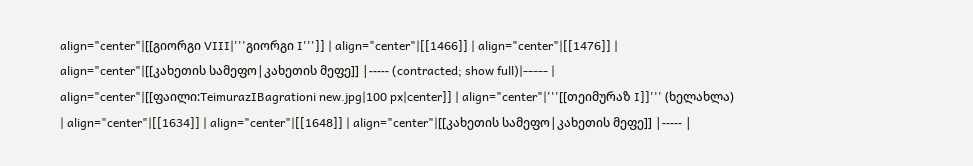align="center"|[[გიორგი VIII|'''გიორგი I''']] | align="center"|[[1466]] | align="center"|[[1476]] | align="center"|[[კახეთის სამეფო|კახეთის მეფე]] |----- (contracted; show full)|----- | align="center"|[[ფაილი:TeimurazIBagrationi new.jpg|100 px|center]] | align="center"|'''[[თეიმურაზ I]]''' (ხელახლა) | align="center"|[[1634]] | align="center"|[[1648]] | align="center"|[[კახეთის სამეფო|კახეთის მეფე]] |----- |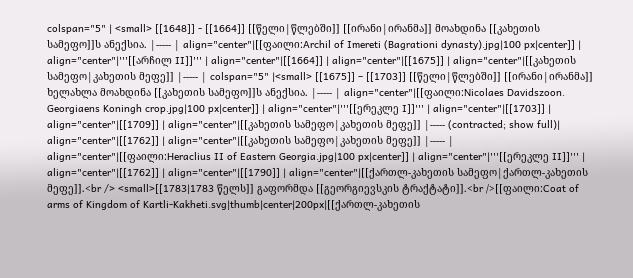colspan="5" | <small> [[1648]] - [[1664]] [[წელი|წლებში]] [[ირანი|ირანმა]] მოახდინა [[კახეთის სამეფო]]ს ანექსია. |----- | align="center"|[[ფაილი:Archil of Imereti (Bagrationi dynasty).jpg|100 px|center]] | align="center"|'''[[არჩილ II]]''' | align="center"|[[1664]] | align="center"|[[1675]] | align="center"|[[კახეთის სამეფო|კახეთის მეფე]] |----- | colspan="5" |<small> [[1675]] – [[1703]] [[წელი|წლებში]] [[ირანი|ირანმა]] ხელახლა მოახდინა [[კახეთის სამეფო]]ს ანექსია. |----- | align="center"|[[ფაილი:Nicolaes Davidszoon. Georgiaens Koningh crop.jpg|100 px|center]] | align="center"|'''[[ერეკლე I]]''' | align="center"|[[1703]] | align="center"|[[1709]] | align="center"|[[კახეთის სამეფო|კახეთის მეფე]] |----- (contracted; show full)| align="center"|[[1762]] | align="center"|[[კახეთის სამეფო|კახეთის მეფე]] |----- | align="center"|[[ფაილი:Heraclius II of Eastern Georgia.jpg|100 px|center]] | align="center"|'''[[ერეკლე II]]''' | align="center"|[[1762]] | align="center"|[[1790]] | align="center"|[[ქართლ-კახეთის სამეფო|ქართლ-კახეთის მეფე]].<br /> <small>[[1783|1783 წელს]] გაფორმდა [[გეორგიევსკის ტრაქტატი]].<br />[[ფაილი:Coat of arms of Kingdom of Kartli-Kakheti.svg|thumb|center|200px|[[ქართლ-კახეთის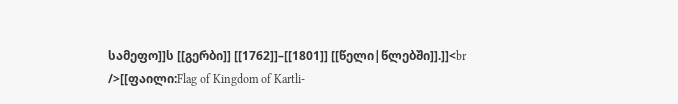სამეფო]]ს [[გერბი]] [[1762]]–[[1801]] [[წელი|წლებში]].]]<br />[[ფაილი:Flag of Kingdom of Kartli-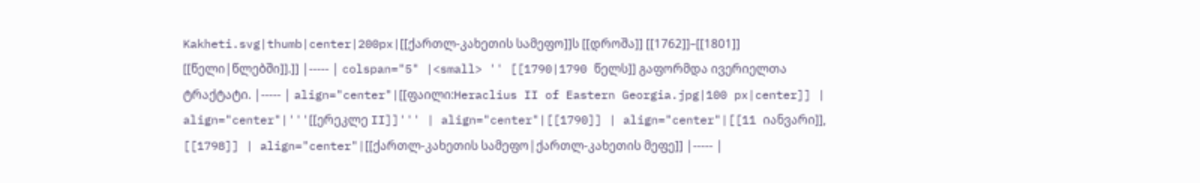Kakheti.svg|thumb|center|200px|[[ქართლ-კახეთის სამეფო]]ს [[დროშა]] [[1762]]–[[1801]] [[წელი|წლებში]].]] |----- | colspan="5" |<small> '' [[1790|1790 წელს]] გაფორმდა ივერიელთა ტრაქტატი. |----- | align="center"|[[ფაილი:Heraclius II of Eastern Georgia.jpg|100 px|center]] | align="center"|'''[[ერეკლე II]]''' | align="center"|[[1790]] | align="center"|[[11 იანვარი]], [[1798]] | align="center"|[[ქართლ-კახეთის სამეფო|ქართლ-კახეთის მეფე]] |----- |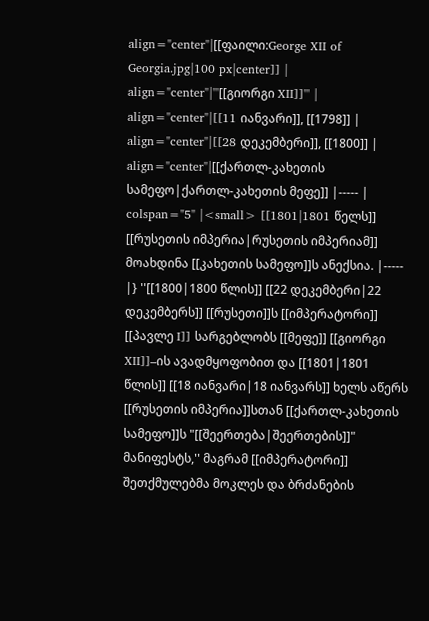align="center"|[[ფაილი:George XII of Georgia.jpg|100 px|center]] | align="center"|'''[[გიორგი XII]]''' | align="center"|[[11 იანვარი]], [[1798]] | align="center"|[[28 დეკემბერი]], [[1800]] | align="center"|[[ქართლ-კახეთის სამეფო|ქართლ-კახეთის მეფე]] |----- | colspan="5" |<small> [[1801|1801 წელს]] [[რუსეთის იმპერია|რუსეთის იმპერიამ]] მოახდინა [[კახეთის სამეფო]]ს ანექსია. |----- |} ''[[1800|1800 წლის]] [[22 დეკემბერი|22 დეკემბერს]] [[რუსეთი]]ს [[იმპერატორი]] [[პავლე I]] სარგებლობს [[მეფე]] [[გიორგი XII]]–ის ავადმყოფობით და [[1801|1801 წლის]] [[18 იანვარი|18 იანვარს]] ხელს აწერს [[რუსეთის იმპერია]]სთან [[ქართლ-კახეთის სამეფო]]ს "[[შეერთება|შეერთების]]" მანიფესტს,'' მაგრამ [[იმპერატორი]] შეთქმულებმა მოკლეს და ბრძანების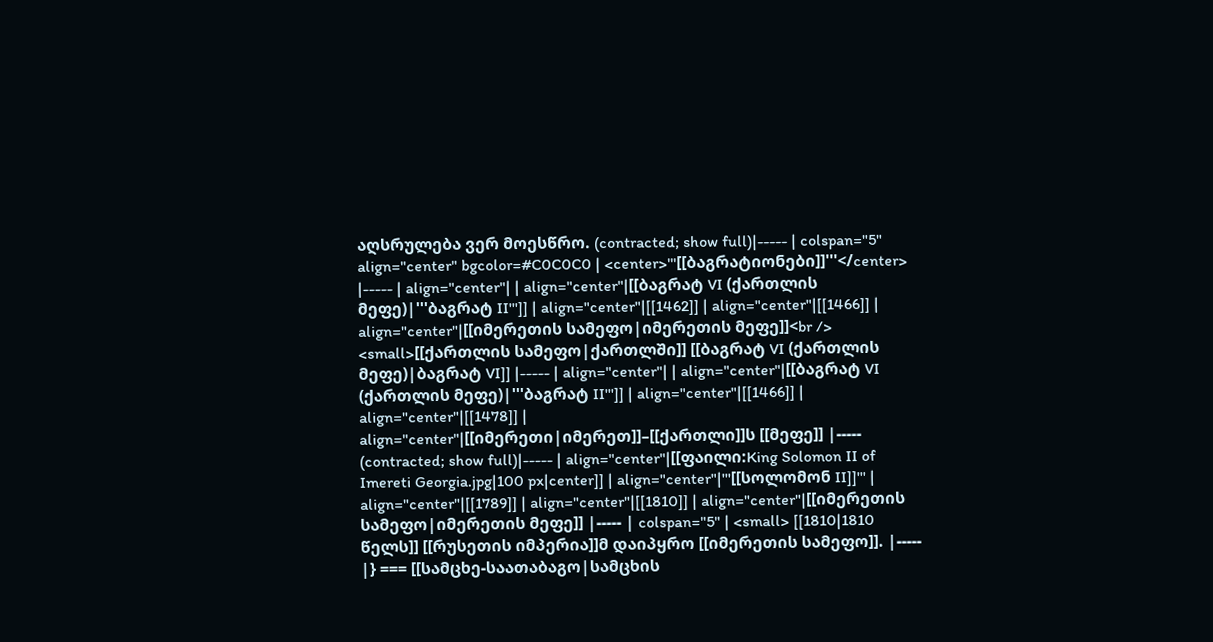აღსრულება ვერ მოესწრო. (contracted; show full)|----- | colspan="5" align="center" bgcolor=#C0C0C0 | <center>'''[[ბაგრატიონები]]'''</center> |----- | align="center"| | align="center"|[[ბაგრატ VI (ქართლის მეფე)|'''ბაგრატ II''']] | align="center"|[[1462]] | align="center"|[[1466]] | align="center"|[[იმერეთის სამეფო|იმერეთის მეფე]]<br /> <small>[[ქართლის სამეფო|ქართლში]] [[ბაგრატ VI (ქართლის მეფე)|ბაგრატ VI]] |----- | align="center"| | align="center"|[[ბაგრატ VI (ქართლის მეფე)|'''ბაგრატ II''']] | align="center"|[[1466]] | align="center"|[[1478]] | align="center"|[[იმერეთი|იმერეთ]]–[[ქართლი]]ს [[მეფე]] |----- (contracted; show full)|----- | align="center"|[[ფაილი:King Solomon II of Imereti Georgia.jpg|100 px|center]] | align="center"|'''[[სოლომონ II]]''' | align="center"|[[1789]] | align="center"|[[1810]] | align="center"|[[იმერეთის სამეფო|იმერეთის მეფე]] |----- | colspan="5" | <small> [[1810|1810 წელს]] [[რუსეთის იმპერია]]მ დაიპყრო [[იმერეთის სამეფო]]. |----- |} === [[სამცხე-საათაბაგო|სამცხის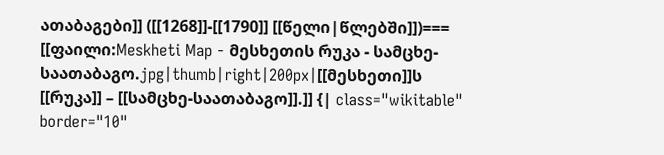ათაბაგები]] ([[1268]]-[[1790]] [[წელი|წლებში]])=== [[ფაილი:Meskheti Map - მესხეთის რუკა - სამცხე-საათაბაგო.jpg|thumb|right|200px|[[მესხეთი]]ს [[რუკა]] – [[სამცხე-საათაბაგო]].]] {| class="wikitable" border="10"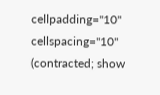cellpadding="10" cellspacing="10" (contracted; show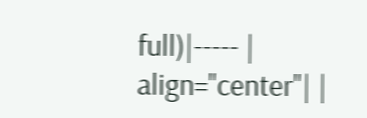full)|----- | align="center"| |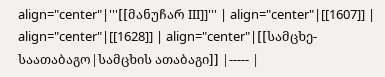align="center"|'''[[მანუჩარ III]]''' | align="center"|[[1607]] | align="center"|[[1628]] | align="center"|[[სამცხე-საათაბაგო|სამცხის ათაბაგი]] |----- |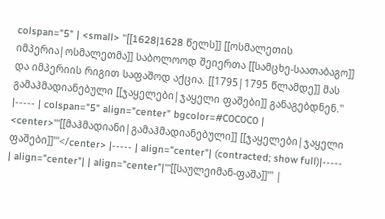colspan="5" | <small> ''[[1628|1628 წელს]] [[ოსმალეთის იმპერია|ოსმალეთმა]] საბოლოოდ შეიერთა [[სამცხე-საათაბაგო]] და იმპერიის რიგით საფაშოდ აქცია. [[1795|1795 წლამდე]] მას გამაჰმადიანებული [[ჯაყელები|ჯაყელი ფაშები]] განაგებდნენ.'' |----- | colspan="5" align="center" bgcolor=#C0C0C0 | <center>'''[[მაჰმადიანი|გამაჰმადიანებული]] [[ჯაყელები|ჯაყელი ფაშები]]'''</center> |----- | align="center"| (contracted; show full)|----- | align="center"| | align="center"|'''[[საულეიმან-ფაშა]]''' |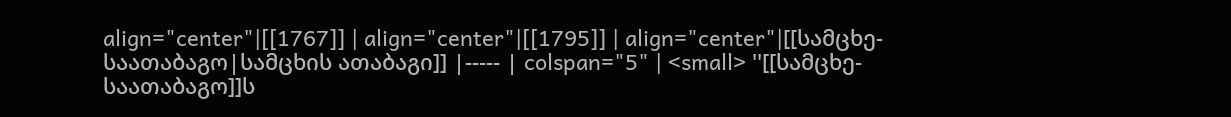align="center"|[[1767]] | align="center"|[[1795]] | align="center"|[[სამცხე-საათაბაგო|სამცხის ათაბაგი]] |----- | colspan="5" | <small> ''[[სამცხე-საათაბაგო]]ს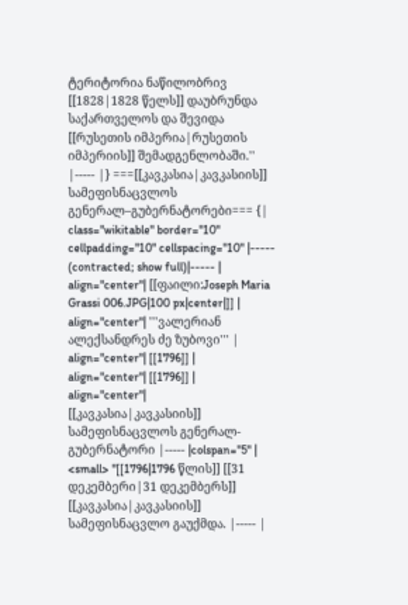ტერიტორია ნაწილობრივ [[1828|1828 წელს]] დაუბრუნდა საქართველოს და შევიდა [[რუსეთის იმპერია|რუსეთის იმპერიის]] შემადგენლობაში.'' |----- |} ===[[კავკასია|კავკასიის]] სამეფისნაცვლოს გენერალ–გუბერნატორები=== {| class="wikitable" border="10" cellpadding="10" cellspacing="10" |----- (contracted; show full)|----- | align="center"| [[ფაილი:Joseph Maria Grassi 006.JPG|100 px|center|]] | align="center"| '''ვალერიან ალექსანდრეს ძე ზუბოვი''' | align="center"| [[1796]] | align="center"| [[1796]] | align="center"| [[კავკასია|კავკასიის]] სამეფისნაცვლოს გენერალ-გუბერნატორი |----- |colspan="5" | <small> ''[[1796|1796 წლის]] [[31 დეკემბერი|31 დეკემბერს]] [[კავკასია|კავკასიის]] სამეფისნაცვლო გაუქმდა. |----- |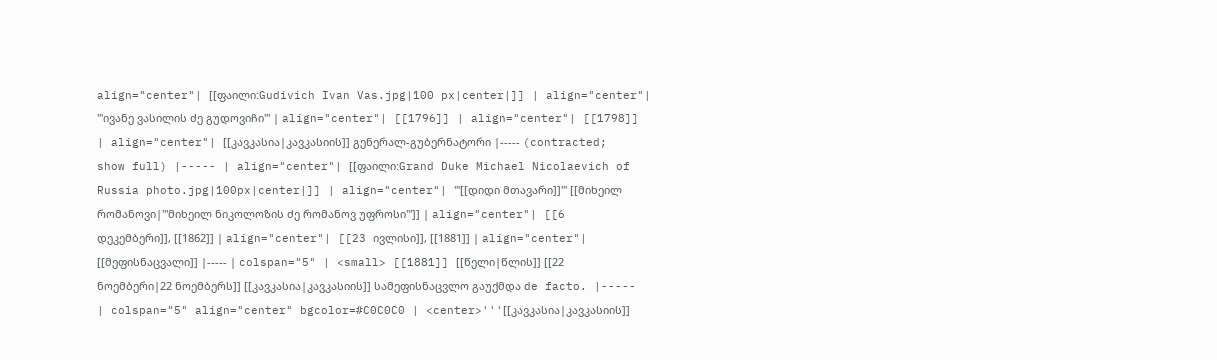align="center"| [[ფაილი:Gudivich Ivan Vas.jpg|100 px|center|]] | align="center"| '''ივანე ვასილის ძე გუდოვიჩი''' | align="center"| [[1796]] | align="center"| [[1798]] | align="center"| [[კავკასია|კავკასიის]] გენერალ-გუბერნატორი |----- (contracted; show full) |----- | align="center"| [[ფაილი:Grand Duke Michael Nicolaevich of Russia photo.jpg|100px|center|]] | align="center"| '''[[დიდი მთავარი]]''' [[მიხეილ რომანოვი|'''მიხეილ ნიკოლოზის ძე რომანოვ უფროსი''']] | align="center"| [[6 დეკემბერი]], [[1862]] | align="center"| [[23 ივლისი]], [[1881]] | align="center"| [[მეფისნაცვალი]] |----- | colspan="5" | <small> [[1881]] [[წელი|წლის]] [[22 ნოემბერი|22 ნოემბერს]] [[კავკასია|კავკასიის]] სამეფისნაცვლო გაუქმდა de facto. |----- | colspan="5" align="center" bgcolor=#C0C0C0 | <center>'''[[კავკასია|კავკასიის]]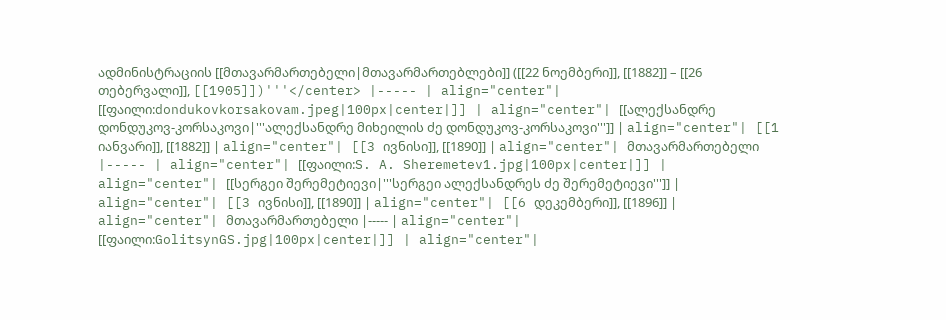ადმინისტრაციის [[მთავარმართებელი|მთავარმართებლები]] ([[22 ნოემბერი]], [[1882]] – [[26 თებერვალი]], [[1905]])'''</center> |----- | align="center"| [[ფაილი:dondukovkorsakovam.jpeg|100px|center|]] | align="center"| [[ალექსანდრე დონდუკოვ-კორსაკოვი|'''ალექსანდრე მიხეილის ძე დონდუკოვ-კორსაკოვი''']] | align="center"| [[1 იანვარი]], [[1882]] | align="center"| [[3 ივნისი]], [[1890]] | align="center"| მთავარმართებელი |----- | align="center"| [[ფაილი:S. A. Sheremetev1.jpg|100px|center|]] | align="center"| [[სერგეი შერემეტიევი|'''სერგეი ალექსანდრეს ძე შერემეტიევი''']] | align="center"| [[3 ივნისი]], [[1890]] | align="center"| [[6 დეკემბერი]], [[1896]] | align="center"| მთავარმართებელი |----- | align="center"| [[ფაილი:GolitsynGS.jpg|100px|center|]] | align="center"|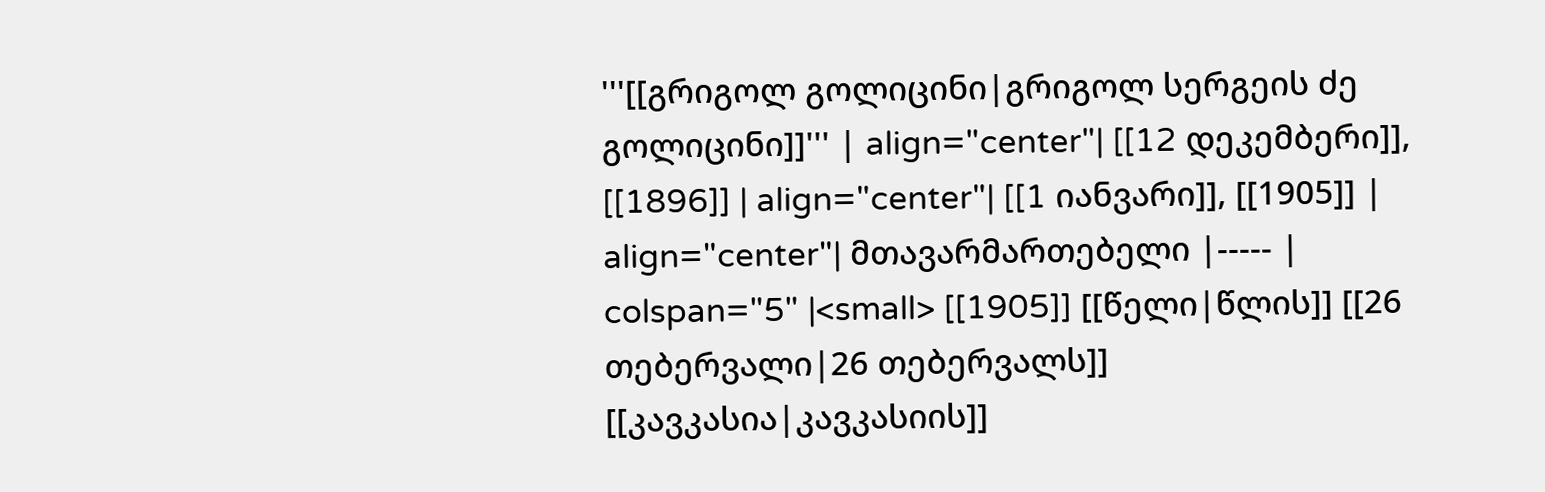'''[[გრიგოლ გოლიცინი|გრიგოლ სერგეის ძე გოლიცინი]]''' | align="center"| [[12 დეკემბერი]], [[1896]] | align="center"| [[1 იანვარი]], [[1905]] | align="center"| მთავარმართებელი |----- | colspan="5" |<small> [[1905]] [[წელი|წლის]] [[26 თებერვალი|26 თებერვალს]] [[კავკასია|კავკასიის]]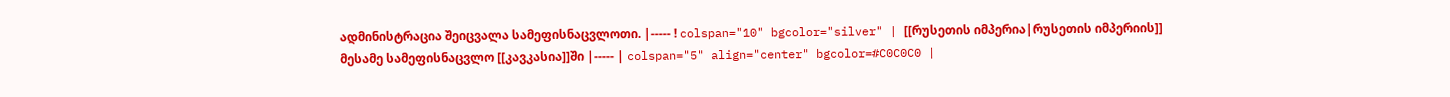ადმინისტრაცია შეიცვალა სამეფისნაცვლოთი. |----- ! colspan="10" bgcolor="silver" | [[რუსეთის იმპერია|რუსეთის იმპერიის]] მესამე სამეფისნაცვლო [[კავკასია]]ში |----- | colspan="5" align="center" bgcolor=#C0C0C0 |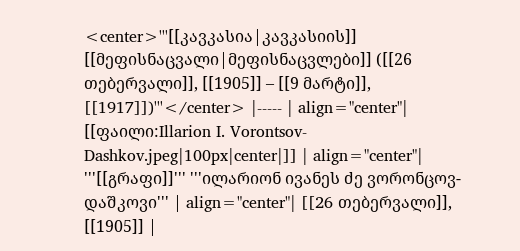<center>'''[[კავკასია|კავკასიის]] [[მეფისნაცვალი|მეფისნაცვლები]] ([[26 თებერვალი]], [[1905]] – [[9 მარტი]], [[1917]])'''</center> |----- | align="center"| [[ფაილი:Illarion I. Vorontsov-Dashkov.jpeg|100px|center|]] | align="center"| '''[[გრაფი]]''' '''ილარიონ ივანეს ძე ვორონცოვ-დაშკოვი''' | align="center"| [[26 თებერვალი]], [[1905]] |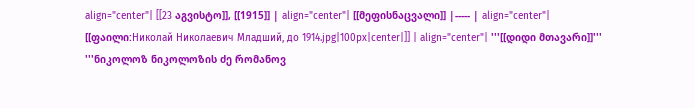align="center"| [[23 აგვისტო]], [[1915]] | align="center"| [[მეფისნაცვალი]] |----- | align="center"| [[ფაილი:Николай Николаевич Младший, до 1914.jpg|100px|center|]] | align="center"| '''[[დიდი მთავარი]]''' '''ნიკოლოზ ნიკოლოზის ძე რომანოვ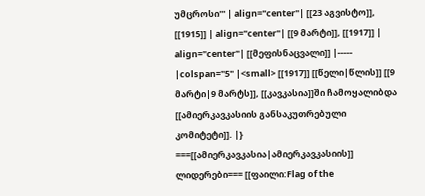უმცროსი''' | align="center"| [[23 აგვისტო]], [[1915]] | align="center"| [[9 მარტი]], [[1917]] | align="center"| [[მეფისნაცვალი]] |----- |colspan="5" |<small> [[1917]] [[წელი|წლის]] [[9 მარტი|9 მარტს]], [[კავკასია]]ში ჩამოყალიბდა [[ამიერკავკასიის განსაკუთრებული კომიტეტი]]. |} ===[[ამიერკავკასია|ამიერკავკასიის]] ლიდერები=== [[ფაილი:Flag of the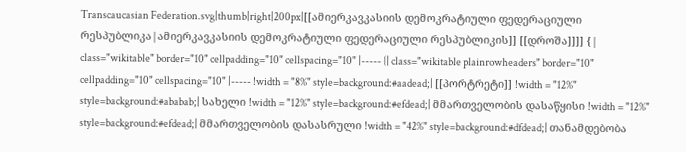Transcaucasian Federation.svg|thumb|right|200px|[[ამიერკავკასიის დემოკრატიული ფედერაციული რესპუბლიკა|ამიერკავკასიის დემოკრატიული ფედერაციული რესპუბლიკის]] [[დროშა]]]] {| class="wikitable" border="10" cellpadding="10" cellspacing="10" |----- {| class="wikitable plainrowheaders" border="10" cellpadding="10" cellspacing="10" |----- !width = "8%" style=background:#aadead;| [[პორტრეტი]] !width = "12%" style=background:#ababab;| სახელი !width = "12%" style=background:#efdead;| მმართველობის დასაწყისი !width = "12%" style=background:#efdead;| მმართველობის დასასრული !width = "42%" style=background:#dfdead;| თანამდებობა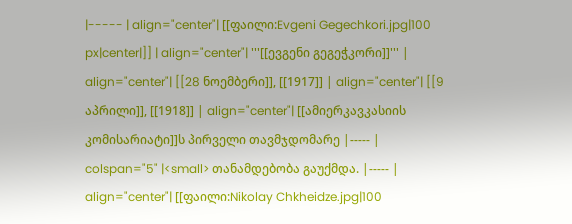|----- | align="center"| [[ფაილი:Evgeni Gegechkori.jpg|100 px|center|]] | align="center"| '''[[ევგენი გეგეჭკორი]]''' | align="center"| [[28 ნოემბერი]], [[1917]] | align="center"| [[9 აპრილი]], [[1918]] | align="center"| [[ამიერკავკასიის კომისარიატი]]ს პირველი თავმჯდომარე |----- | colspan="5" |<small> თანამდებობა გაუქმდა. |----- | align="center"| [[ფაილი:Nikolay Chkheidze.jpg|100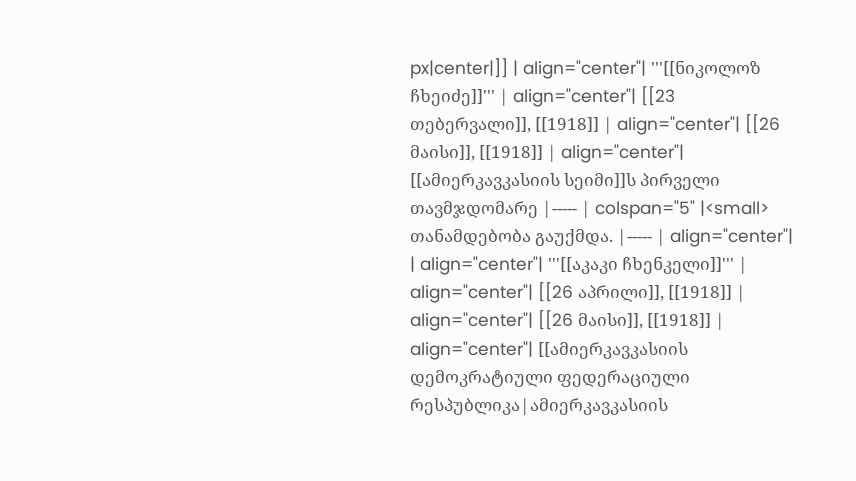px|center|]] | align="center"| '''[[ნიკოლოზ ჩხეიძე]]''' | align="center"| [[23 თებერვალი]], [[1918]] | align="center"| [[26 მაისი]], [[1918]] | align="center"| [[ამიერკავკასიის სეიმი]]ს პირველი თავმჯდომარე |----- | colspan="5" |<small> თანამდებობა გაუქმდა. |----- | align="center"| | align="center"| '''[[აკაკი ჩხენკელი]]''' | align="center"| [[26 აპრილი]], [[1918]] | align="center"| [[26 მაისი]], [[1918]] | align="center"| [[ამიერკავკასიის დემოკრატიული ფედერაციული რესპუბლიკა|ამიერკავკასიის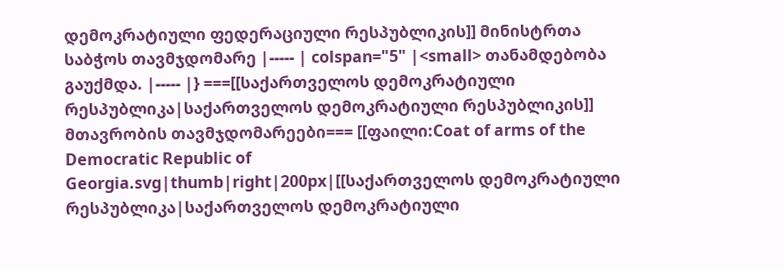დემოკრატიული ფედერაციული რესპუბლიკის]] მინისტრთა საბჭოს თავმჯდომარე |----- | colspan="5" |<small> თანამდებობა გაუქმდა. |----- |} ===[[საქართველოს დემოკრატიული რესპუბლიკა|საქართველოს დემოკრატიული რესპუბლიკის]] მთავრობის თავმჯდომარეები=== [[ფაილი:Coat of arms of the Democratic Republic of Georgia.svg|thumb|right|200px|[[საქართველოს დემოკრატიული რესპუბლიკა|საქართველოს დემოკრატიული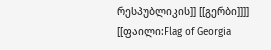რესპუბლიკის]] [[გერბი]]]] [[ფაილი:Flag of Georgia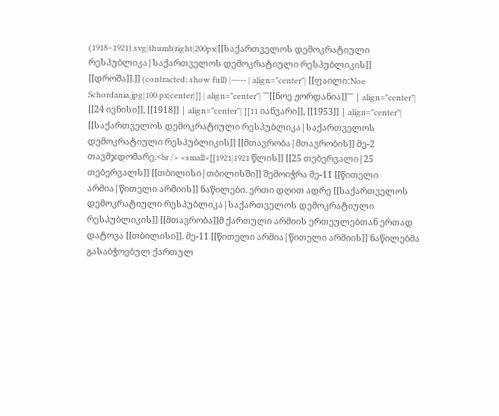(1918–1921).svg|thumb|right|200px|[[საქართველოს დემოკრატიული რესპუბლიკა|საქართველოს დემოკრატიული რესპუბლიკის]] [[დროშა]].]] (contracted; show full) |----- | align="center"| [[ფაილი:Noe Schordania.jpg|100 px|center|]] | align="center"| '''[[ნოე ჟორდანია]]''' | align="center"| [[24 ივნისი]], [[1918]] | align="center"| [[11 იანვარი]], [[1953]] | align="center"| [[საქართველოს დემოკრატიული რესპუბლიკა|საქართველოს დემოკრატიული რესპუბლიკის]] [[მთავრობა|მთავრობის]] მე-2 თავმჯდომარე.<br /> <small>[[1921|1921 წლის]] [[25 თებერვალი|25 თებერვალს]] [[თბილისი|თბილისში]] შემოიჭრა მე-11 [[წითელი არმია|წითელი არმიის]] ნაწილები. ერთი დღით ადრე [[საქართველოს დემოკრატიული რესპუბლიკა|საქართველოს დემოკრატიული რესპუბლიკის]] [[მთავრობა]]მ ქართული არმიის ერთეულებთან ერთად დატოვა [[თბილისი]]. მე-11 [[წითელი არმია|წითელი არმიის]] ნაწილებმა გასაბჭოებულ ქართულ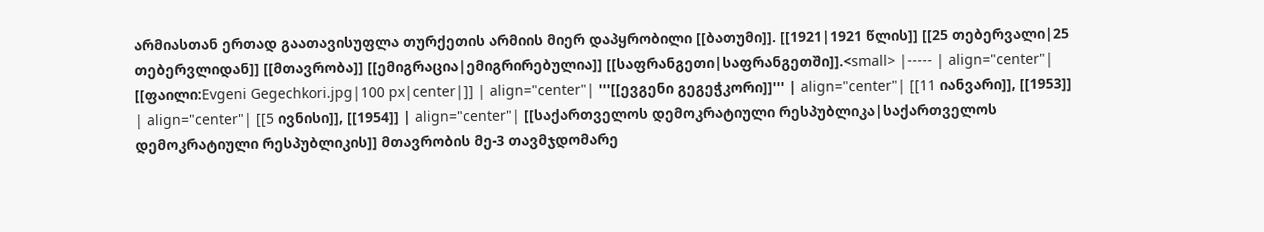არმიასთან ერთად გაათავისუფლა თურქეთის არმიის მიერ დაპყრობილი [[ბათუმი]]. [[1921|1921 წლის]] [[25 თებერვალი|25 თებერვლიდან]] [[მთავრობა]] [[ემიგრაცია|ემიგრირებულია]] [[საფრანგეთი|საფრანგეთში]].<small> |----- | align="center"| [[ფაილი:Evgeni Gegechkori.jpg|100 px|center|]] | align="center"| '''[[ევგენი გეგეჭკორი]]''' | align="center"| [[11 იანვარი]], [[1953]] | align="center"| [[5 ივნისი]], [[1954]] | align="center"| [[საქართველოს დემოკრატიული რესპუბლიკა|საქართველოს დემოკრატიული რესპუბლიკის]] მთავრობის მე-3 თავმჯდომარე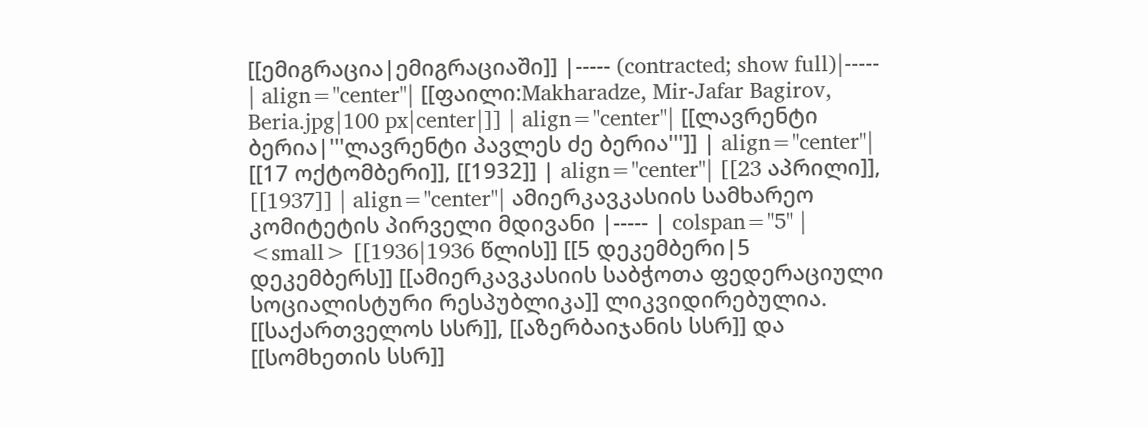[[ემიგრაცია|ემიგრაციაში]] |----- (contracted; show full)|----- | align="center"| [[ფაილი:Makharadze, Mir-Jafar Bagirov, Beria.jpg|100 px|center|]] | align="center"| [[ლავრენტი ბერია|'''ლავრენტი პავლეს ძე ბერია''']] | align="center"| [[17 ოქტომბერი]], [[1932]] | align="center"| [[23 აპრილი]], [[1937]] | align="center"| ამიერკავკასიის სამხარეო კომიტეტის პირველი მდივანი |----- | colspan="5" | <small> [[1936|1936 წლის]] [[5 დეკემბერი|5 დეკემბერს]] [[ამიერკავკასიის საბჭოთა ფედერაციული სოციალისტური რესპუბლიკა]] ლიკვიდირებულია. [[საქართველოს სსრ]], [[აზერბაიჯანის სსრ]] და [[სომხეთის სსრ]]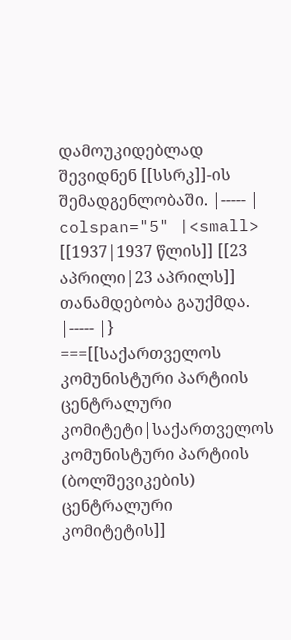დამოუკიდებლად შევიდნენ [[სსრკ]]-ის შემადგენლობაში. |----- | colspan="5" |<small> [[1937|1937 წლის]] [[23 აპრილი|23 აპრილს]] თანამდებობა გაუქმდა. |----- |} ===[[საქართველოს კომუნისტური პარტიის ცენტრალური კომიტეტი|საქართველოს კომუნისტური პარტიის (ბოლშევიკების) ცენტრალური კომიტეტის]]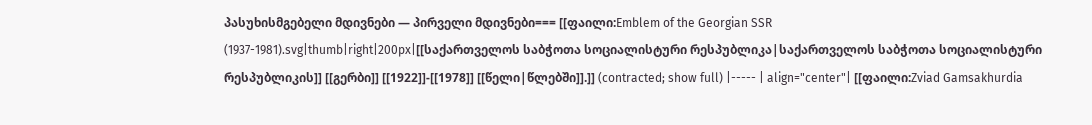პასუხისმგებელი მდივნები — პირველი მდივნები=== [[ფაილი:Emblem of the Georgian SSR (1937-1981).svg|thumb|right|200px|[[საქართველოს საბჭოთა სოციალისტური რესპუბლიკა|საქართველოს საბჭოთა სოციალისტური რესპუბლიკის]] [[გერბი]] [[1922]]-[[1978]] [[წელი|წლებში]].]] (contracted; show full) |----- | align="center"| [[ფაილი:Zviad Gamsakhurdia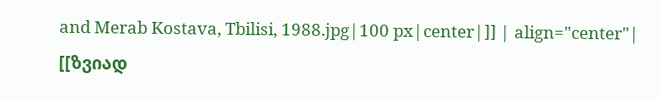and Merab Kostava, Tbilisi, 1988.jpg|100 px|center|]] | align="center"| [[ზვიად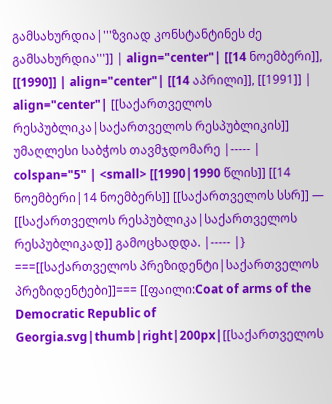გამსახურდია|'''ზვიად კონსტანტინეს ძე გამსახურდია''']] | align="center"| [[14 ნოემბერი]], [[1990]] | align="center"| [[14 აპრილი]], [[1991]] | align="center"| [[საქართველოს რესპუბლიკა|საქართველოს რესპუბლიკის]] უმაღლესი საბჭოს თავმჯდომარე |----- | colspan="5" | <small> [[1990|1990 წლის]] [[14 ნოემბერი|14 ნოემბერს]] [[საქართველოს სსრ]] — [[საქართველოს რესპუბლიკა|საქართველოს რესპუბლიკად]] გამოცხადდა. |----- |} ===[[საქართველოს პრეზიდენტი|საქართველოს პრეზიდენტები]]=== [[ფაილი:Coat of arms of the Democratic Republic of Georgia.svg|thumb|right|200px|[[საქართველოს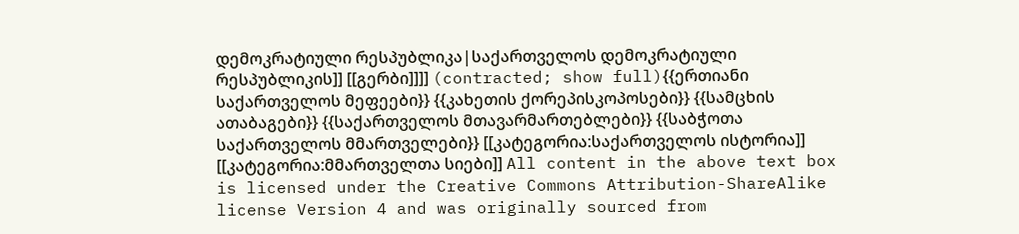დემოკრატიული რესპუბლიკა|საქართველოს დემოკრატიული რესპუბლიკის]] [[გერბი]]]] (contracted; show full){{ერთიანი საქართველოს მეფეები}} {{კახეთის ქორეპისკოპოსები}} {{სამცხის ათაბაგები}} {{საქართველოს მთავარმართებლები}} {{საბჭოთა საქართველოს მმართველები}} [[კატეგორია:საქართველოს ისტორია]] [[კატეგორია:მმართველთა სიები]] All content in the above text box is licensed under the Creative Commons Attribution-ShareAlike license Version 4 and was originally sourced from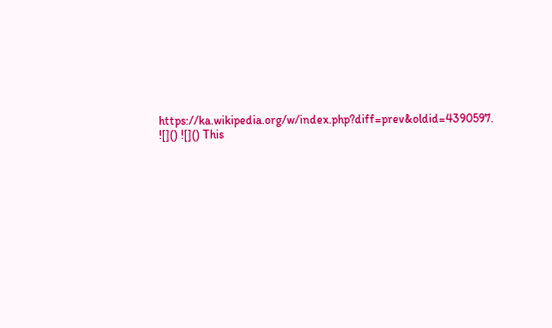https://ka.wikipedia.org/w/index.php?diff=prev&oldid=4390597.
![]() ![]() This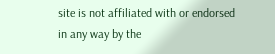site is not affiliated with or endorsed in any way by the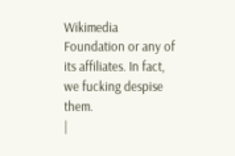Wikimedia Foundation or any of its affiliates. In fact, we fucking despise them.
|